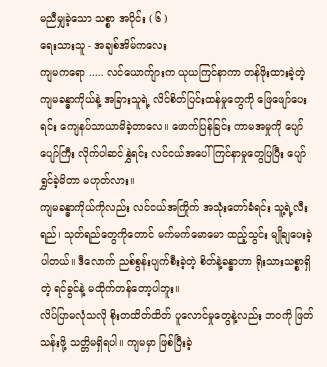မညီမျှခဲ့သော သစ္စာ အပိုင်း ( ၆ )
ရေးသားသူ - အချစ်အိမ်ကလေး
ကျမကရော ..... လင်ယောက်ျားက ယုယကြင်နာကာ တန်ဖိုးထားခဲ့တဲ့ ကျမခန္ဓာကိုယ်နဲ့ အခြားသူရဲ့ လိင်စိတ်ပြင်းထန်မှုတွေကို ဖြေဖျော်ပေးရင်း ကျေနပ်သာယာမိခဲ့တာလေ။ ဖောက်ပြန်ခြင်း ကာမအမှုကို ပျော်ပျော်ကြီး လိုက်ပါဆင်နွှဲရင်း လင်ငယ်အပေါ် ကြင်နာမှုတွေပြပြီး ပျော်ရွှင်ခဲ့မိတာ မဟုတ်လား။
ကျမခန္ဓာကိုယ်ကိုလည်း လင်ငယ်အကြိုက် အသုံးတော်ခံရင်း သူ့ရဲ့လီးရည်၊ သုတ်ရည်တွေကိုတောင် မက်မက်မောမော ထည့်သွင်း မျိုချပေးခဲ့ပါတယ်။ ဒီလောက် ညစ်စွန်းပျက်စီးခဲ့တဲ့ စိတ်နဲ့ခန္ဓာဟာ ရိုးသားသစ္စာရှိတဲ့ ရင်ခွင်နဲ့ မထိုက်တန်တော့ပါဘူး။
လိပ်ပြာမလုံသလို စိုးတထိတ်ထိတ် ပူလောင်မှုတွေနဲ့လည်း ဘဝကို ဖြတ်သန်းဖို့ သတ္တိမရှိရပါ။ ကျမမှာ ဖြစ်ပြီးခဲ့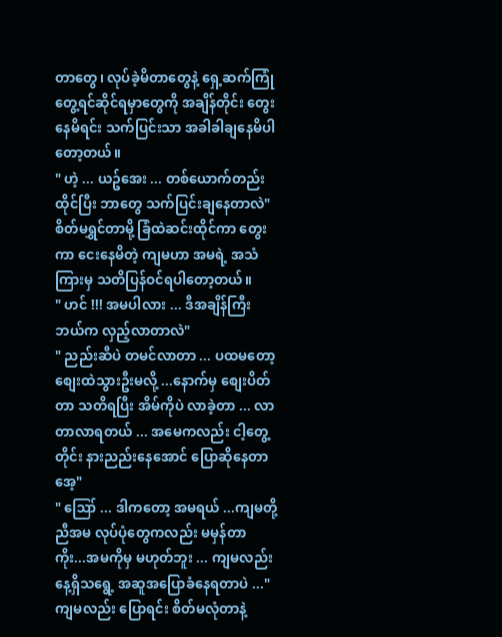တာတွေ၊ လုပ်ခဲ့မိတာတွေနဲ့ ရှေ့ဆက်ကြုံတွေ့ရင်ဆိုင်ရမှာတွေကို အချိန်တိုင်း တွေးနေမိရင်း သက်ပြင်းသာ အခါခါချနေမိပါတော့တယ်။
" ဟဲ့ ... ယဥ်အေး ... တစ်ယောက်တည်း ထိုင်ပြီး ဘာတွေ သက်ပြင်းချနေတာလဲ"
စိတ်မရွှင်တာမို့ ခြံထဲဆင်းထိုင်ကာ တွေးကာ ငေးနေမိတဲ့ ကျမဟာ အမရဲ့ အသံကြားမှ သတိပြန်ဝင်ရပါတော့တယ်။
" ဟင် !!! အမပါလား ... ဒီအချိန်ကြီး ဘယ်က လှည့်လာတာလဲ"
" ညည်းဆီပဲ တမင်လာတာ ... ပထမတော့ စျေးထဲသွားဦးမလို့ ...နောက်မှ စျေးပိတ်တာ သတိရပြီး အိမ်ကိုပဲ လာခဲ့တာ ... လာတာလာရတယ် ... အမေကလည်း ငါ့တွေ့တိုင်း နားညည်းနေအောင် ပြောဆိုနေတာအေ့"
" ဪ ... ဒါကတော့ အမရယ် ...ကျမတို့ ညီအမ လုပ်ပုံတွေကလည်း မမှန်တာကိုး...အမကိုမှ မဟုတ်ဘူး ... ကျမလည်း နေ့ရှိသရွေ့ အဆူအပြောခံနေရတာပဲ ..."
ကျမလည်း ပြောရင်း စိတ်မလုံတာနဲ့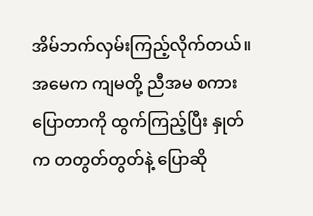အိမ်ဘက်လှမ်းကြည့်လိုက်တယ်။ အမေက ကျမတို့ ညီအမ စကားပြောတာကို ထွက်ကြည့်ပြီး နှုတ်က တတွတ်တွတ်နဲ့ ပြောဆို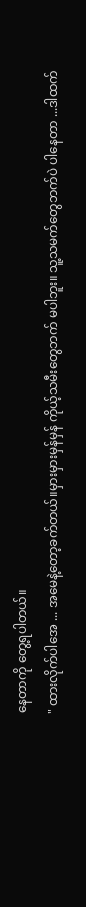နေတာကို တွေ့ရပါတယ်။
" ထားလိုက်ပါအေ ... အမေနဲ့တော့ခက်တယ်။မှားမှားမှန်မှန် ကိုယ့်သမီးတွေဘက် မပါဘူး။ သူ့သမက်တွေဘက်ပဲ ပါနေတာ ...ဒါထက်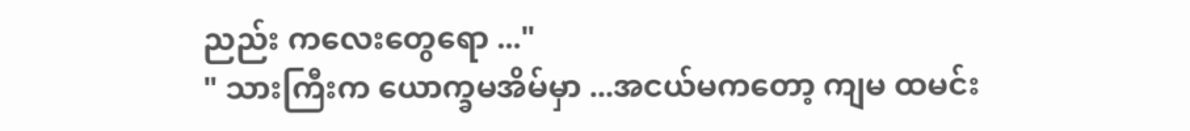ညည်း ကလေးတွေရော ..."
" သားကြီးက ယောက္ခမအိမ်မှာ ...အငယ်မကတော့ ကျမ ထမင်း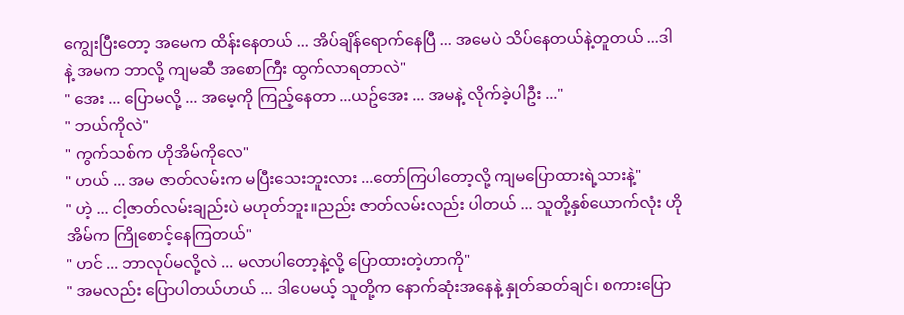ကျွေးပြီးတော့ အမေက ထိန်းနေတယ် ... အိပ်ချိန်ရောက်နေပြီ ... အမေပဲ သိပ်နေတယ်နဲ့တူတယ် ...ဒါနဲ့ အမက ဘာလို့ ကျမဆီ အစောကြီး ထွက်လာရတာလဲ"
" အေး ... ပြောမလို့ ... အမေ့ကို ကြည့်နေတာ ...ယဥ်အေး ... အမနဲ့ လိုက်ခဲ့ပါဦး ..."
" ဘယ်ကိုလဲ"
" ကွက်သစ်က ဟိုအိမ်ကိုလေ"
" ဟယ် ... အမ ဇာတ်လမ်းက မပြီးသေးဘူးလား ...တော်ကြပါတော့လို့ ကျမပြောထားရဲ့သားနဲ့"
" ဟဲ့ ... ငါ့ဇာတ်လမ်းချည်းပဲ မဟုတ်ဘူး။ညည်း ဇာတ်လမ်းလည်း ပါတယ် ... သူတို့နှစ်ယောက်လုံး ဟိုအိမ်က ကြိုစောင့်နေကြတယ်"
" ဟင် ... ဘာလုပ်မလို့လဲ ... မလာပါတော့နဲ့လို့ ပြောထားတဲ့ဟာကို"
" အမလည်း ပြောပါတယ်ဟယ် ... ဒါပေမယ့် သူတို့က နောက်ဆုံးအနေနဲ့ နှုတ်ဆတ်ချင်၊ စကားပြော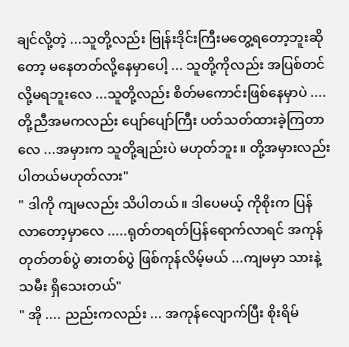ချင်လို့တဲ့ ...သူတို့လည်း ဗြုန်းဒိုင်းကြီးမတွေ့ရတော့ဘူးဆိုတော့ မနေတတ်လို့နေမှာပေါ့ ... သူတို့ကိုလည်း အပြစ်တင်လို့မရဘူးလေ ...သူတို့လည်း စိတ်မကောင်းဖြစ်နေမှာပဲ ....တို့ညီအမကလည်း ပျော်ပျော်ကြီး ပတ်သတ်ထားခဲ့ကြတာလေ ...အမှားက သူတို့ချည်းပဲ မဟုတ်ဘူး။ တို့အမှားလည်း ပါတယ်မဟုတ်လား"
" ဒါကို ကျမလည်း သိပါတယ်။ ဒါပေမယ့် ကိုစိုးက ပြန်လာတော့မှာလေ .....ရုတ်တရတ်ပြန်ရောက်လာရင် အကုန် တုတ်တစ်ပွဲ ဓားတစ်ပွဲ ဖြစ်ကုန်လိမ့်မယ် ...ကျမမှာ သားနဲ့ သမီး ရှိသေးတယ်"
" အို .... ညည်းကလည်း ... အကုန်လျောက်ပြီး စိုးရိမ်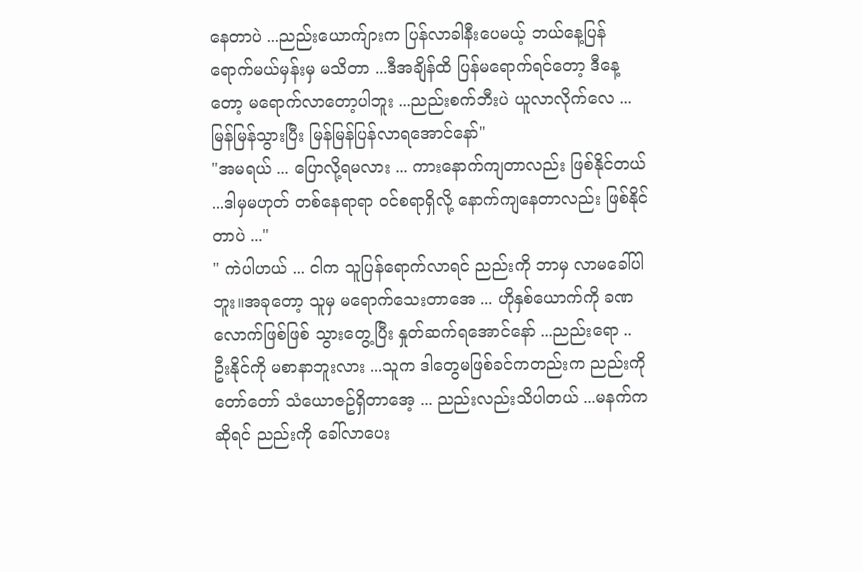နေတာပဲ ...ညည်းယောက်ျားက ပြန်လာခါနီးပေမယ့် ဘယ်နေ့ပြန်ရောက်မယ်မှန်းမှ မသိတာ ...ဒီအချိန်ထိ ပြန်မရောက်ရင်တော့ ဒီနေ့တော့ မရောက်လာတော့ပါဘူး ...ညည်းစက်ဘီးပဲ ယူလာလိုက်လေ ... မြန်မြန်သွားပြီး မြန်မြန်ပြန်လာရအောင်နော်"
"အမရယ် ... ပြောလို့ရမလား ... ကားနောက်ကျတာလည်း ဖြစ်နိုင်တယ် ...ဒါမှမဟုတ် တစ်နေရာရာ ဝင်စရာရှိလို့ နောက်ကျနေတာလည်း ဖြစ်နိုင်တာပဲ ..."
" ကဲပါဟယ် ... ငါက သူပြန်ရောက်လာရင် ညည်းကို ဘာမှ လာမခေါ်ပါဘူး။အခုတော့ သူမှ မရောက်သေးတာအေ ... ဟိုနှစ်ယောက်ကို ခဏလောက်ဖြစ်ဖြစ် သွားတွေ့ပြီး နှုတ်ဆက်ရအောင်နော် ...ညည်းရော .. ဦးနိုင်ကို မစာနာဘူးလား ...သူက ဒါတွေမဖြစ်ခင်ကတည်းက ညည်းကို တော်တော် သံယောဇဥ်ရှိတာအေ့ ... ညည်းလည်းသိပါတယ် ...မနက်ကဆိုရင် ညည်းကို ခေါ်လာပေး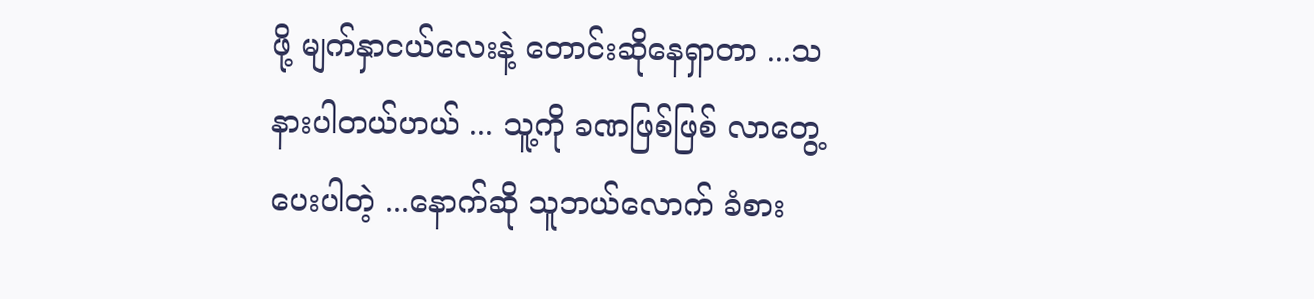ဖို့ မျက်နှာငယ်လေးနဲ့ တောင်းဆိုနေရှာတာ ...သနားပါတယ်ဟယ် ... သူ့ကို ခဏဖြစ်ဖြစ် လာတွေ့ပေးပါတဲ့ ...နောက်ဆို သူဘယ်လောက် ခံစား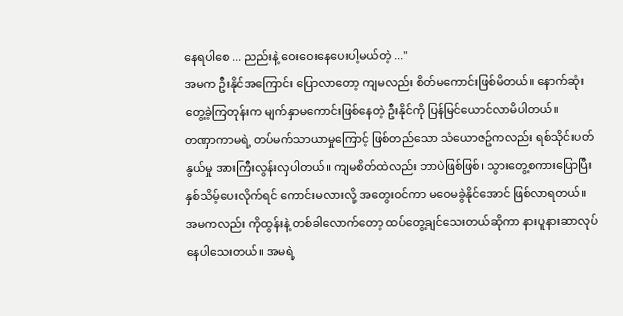နေရပါစေ ... ညည်းနဲ့ ဝေးဝေးနေပေးပါ့မယ်တဲ့ ..."
အမက ဦးနိုင်အကြောင်း ပြောလာတော့ ကျမလည်း စိတ်မကောင်းဖြစ်မိတယ်။ နောက်ဆုံး တွေ့ခဲ့ကြတုန်းက မျက်နှာမကောင်းဖြစ်နေတဲ့ ဦးနိုင်ကို ပြန်မြင်ယောင်လာမိပါတယ်။
တဏှာကာမရဲ့ တပ်မက်သာယာမှုကြောင့် ဖြစ်တည်သော သံယောဇဥ်ကလည်း ရစ်သိုင်းပတ်နွယ်မှု အားကြီးလွန်းလှပါတယ်။ ကျမစိတ်ထဲလည်း ဘာပဲဖြစ်ဖြစ်၊ သွားတွေ့စကားပြောပြီး နှစ်သိမ့်ပေးလိုက်ရင် ကောင်းမလားလို့ အတွေးဝင်ကာ မဝေမခွဲနိုင်အောင် ဖြစ်လာရတယ်။
အမကလည်း ကိုထွန်းနဲ့ တစ်ခါလောက်တော့ ထပ်တွေ့ချင်သေးတယ်ဆိုကာ နားပူနားဆာလုပ်နေပါသေးတယ်။ အမရဲ့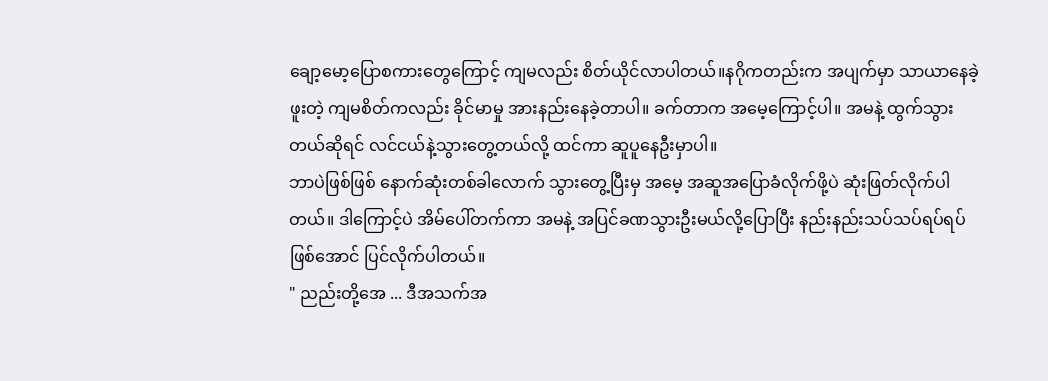ချော့မော့ပြောစကားတွေကြောင့် ကျမလည်း စိတ်ယိုင်လာပါတယ်။နဂိုကတည်းက အပျက်မှာ သာယာနေခဲ့ဖူးတဲ့ ကျမစိတ်ကလည်း ခိုင်မာမှု အားနည်းနေခဲ့တာပါ။ ခက်တာက အမေ့ကြောင့်ပါ။ အမနဲ့ ထွက်သွားတယ်ဆိုရင် လင်ငယ်နဲ့သွားတွေ့တယ်လို့ ထင်ကာ ဆူပူနေဦးမှာပါ။
ဘာပဲဖြစ်ဖြစ် နောက်ဆုံးတစ်ခါလောက် သွားတွေ့ပြီးမှ အမေ့ အဆူအပြောခံလိုက်ဖို့ပဲ ဆုံးဖြတ်လိုက်ပါတယ်။ ဒါကြောင့်ပဲ အိမ်ပေါ်တက်ကာ အမနဲ့ အပြင်ခဏသွားဦးမယ်လို့ပြောပြီး နည်းနည်းသပ်သပ်ရပ်ရပ်ဖြစ်အောင် ပြင်လိုက်ပါတယ်။
" ညည်းတို့အေ ... ဒီအသက်အ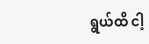ရွယ်ထိ ငါ့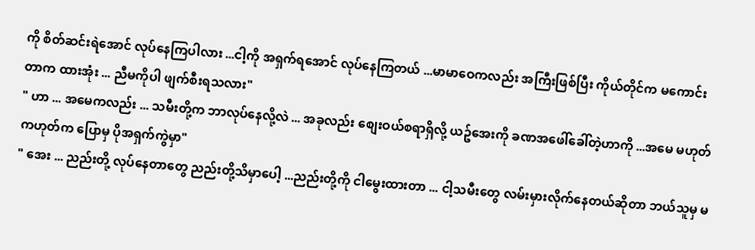ကို စိတ်ဆင်းရဲအောင် လုပ်နေကြပါလား ...ငါ့ကို အရှက်ရအောင် လုပ်နေကြတယ် ...မာမာဝေကလည်း အကြီးဖြစ်ပြီး ကိုယ်တိုင်က မကောင်းတာက ထားအုံး ... ညီမကိုပါ ဖျက်စီးရသလား"
" ဟာ ... အမေကလည်း ... သမီးတို့က ဘာလုပ်နေလို့လဲ ... အခုလည်း စျေးဝယ်စရာရှိလို့ ယဥ်အေးကို ခဏအဖေါ်ခေါ်တဲ့ဟာကို ...အမေ မဟုတ်ကဟုတ်က ပြောမှ ပိုအရှက်ကွဲမှာ"
" အေး ... ညည်းတို့ လုပ်နေတာတွေ ညည်းတို့သိမှာပေါ့ ...ညည်းတို့ကို ငါမွေးထားတာ ... ငါ့သမီးတွေ လမ်းမှားလိုက်နေတယ်ဆိုတာ ဘယ်သူမှ မ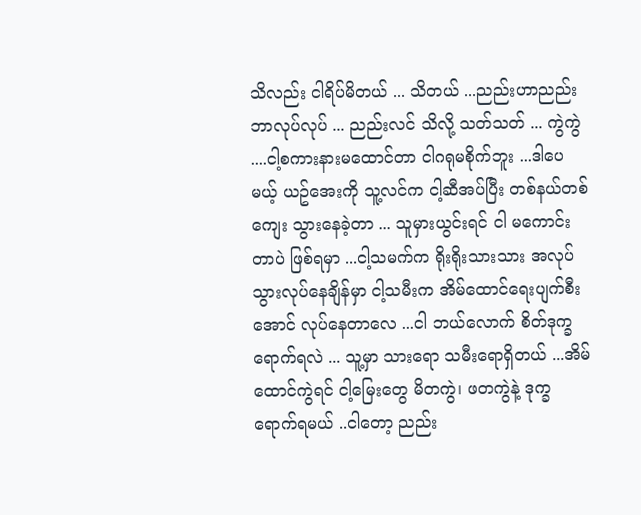သိလည်း ငါရိပ်မိတယ် ... သိတယ် ...ညည်းဟာညည်း ဘာလုပ်လုပ် ... ညည်းလင် သိလို့ သတ်သတ် ... ကွဲကွဲ ....ငါ့စကားနားမထောင်တာ ငါဂရုမစိုက်ဘူး ...ဒါပေမယ့် ယဥ်အေးကို သူ့လင်က ငါ့ဆီအပ်ပြီး တစ်နယ်တစ်ကျေး သွားနေခဲ့တာ ... သူမှားယွင်းရင် ငါ မကောင်းတာပဲ ဖြစ်ရမှာ ...ငါ့သမက်က ရိုးရိုးသားသား အလုပ်သွားလုပ်နေချိန်မှာ ငါ့သမီးက အိမ်ထောင်ရေးပျက်စီးအောင် လုပ်နေတာလေ ...ငါ ဘယ်လောက် စိတ်ဒုက္ခရောက်ရလဲ ... သူ့မှာ သားရော သမီးရောရှိတယ် ...အိမ်ထောင်ကွဲရင် ငါ့မြေးတွေ မိတကွဲ၊ ဖတကွဲနဲ့ ဒုက္ခရောက်ရမယ် ..ငါတော့ ညည်း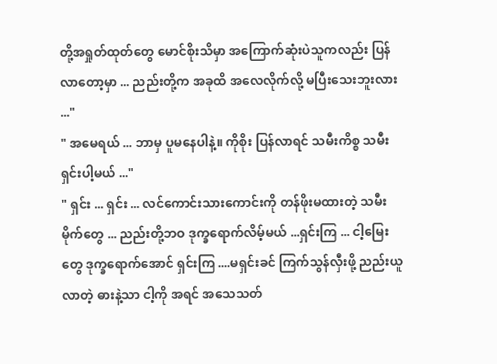တို့အရှုတ်ထုတ်တွေ မောင်စိုးသိမှာ အကြောက်ဆုံးပဲသူကလည်း ပြန်လာတော့မှာ ... ညည်းတို့က အခုထိ အလေလိုက်လို့ မပြီးသေးဘူးလား ..."
" အမေရယ် ... ဘာမှ ပူမနေပါနဲ့။ ကိုစိုး ပြန်လာရင် သမီးကိစ္စ သမီးရှင်းပါ့မယ် ..."
" ရှင်း ... ရှင်း ... လင်ကောင်းသားကောင်းကို တန်ဖိုးမထားတဲ့ သမီးမိုက်တွေ ... ညည်းတို့ဘဝ ဒုက္ခရောက်လိမ့်မယ် ...ရှင်းကြ ... ငါ့မြေးတွေ ဒုက္ခရောက်အောင် ရှင်းကြ ....မရှင်းခင် ကြက်သွန်လှီးဖို့ ညည်းယူလာတဲ့ ဓားနဲ့သာ ငါ့ကို အရင် အသေသတ်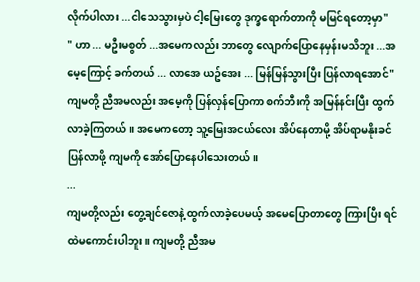လိုက်ပါလား ...ငါသေသွားမှပဲ ငါ့မြေးတွေ ဒုက္ခရောက်တာကို မမြင်ရတော့မှာ"
" ဟာ ... မဦးမစွတ် ...အမေကလည်း ဘာတွေ လျောက်ပြောနေမှန်းမသိဘူး ...အမေ့ကြောင့် ခက်တယ် ... လာအေ ယဥ်အေး ... မြန်မြန်သွားပြီး ပြန်လာရအောင်"
ကျမတို့ ညီအမလည်း အမေ့ကို ပြန်လှန်ပြောကာ စက်ဘီးကို အမြန်နင်းပြီး ထွက်လာခဲ့ကြတယ်။ အမေကတော့ သူ့မြေးအငယ်လေး အိပ်နေတာမို့ အိပ်ရာမနိုးခင် ပြန်လာဖို့ ကျမကို အော်ပြောနေပါသေးတယ်။
...
ကျမတို့လည်း တွေ့ချင်ဇောနဲ့ ထွက်လာခဲ့ပေမယ့် အမေပြောတာတွေ ကြားပြီး ရင်ထဲမကောင်းပါဘူး။ ကျမတို့ ညီအမ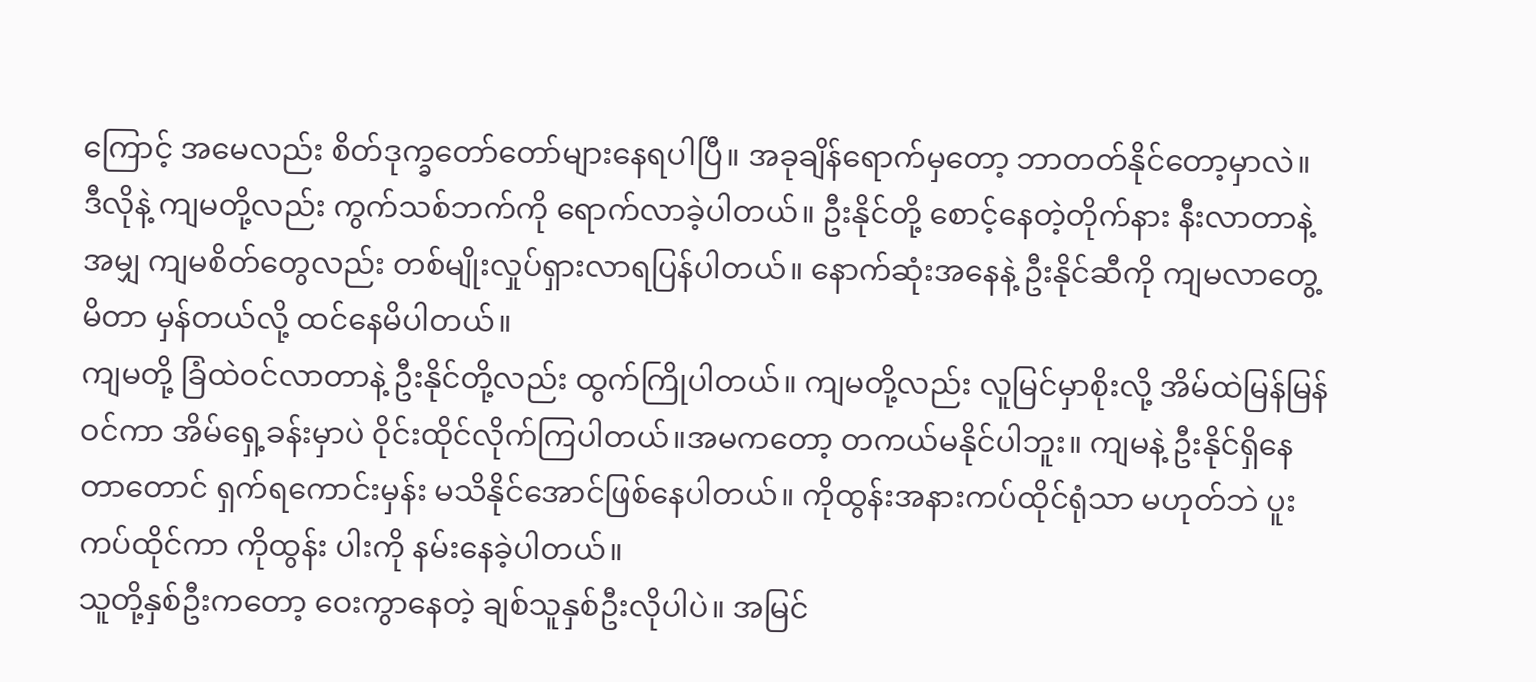ကြောင့် အမေလည်း စိတ်ဒုက္ခတော်တော်များနေရပါပြီ။ အခုချိန်ရောက်မှတော့ ဘာတတ်နိုင်တော့မှာလဲ။
ဒီလိုနဲ့ ကျမတို့လည်း ကွက်သစ်ဘက်ကို ရောက်လာခဲ့ပါတယ်။ ဦးနိုင်တို့ စောင့်နေတဲ့တိုက်နား နီးလာတာနဲ့အမျှ ကျမစိတ်တွေလည်း တစ်မျိုးလှုပ်ရှားလာရပြန်ပါတယ်။ နောက်ဆုံးအနေနဲ့ ဦးနိုင်ဆီကို ကျမလာတွေ့မိတာ မှန်တယ်လို့ ထင်နေမိပါတယ်။
ကျမတို့ ခြံထဲဝင်လာတာနဲ့ ဦးနိုင်တို့လည်း ထွက်ကြိုပါတယ်။ ကျမတို့လည်း လူမြင်မှာစိုးလို့ အိမ်ထဲမြန်မြန်ဝင်ကာ အိမ်ရှေ့ခန်းမှာပဲ ဝိုင်းထိုင်လိုက်ကြပါတယ်။အမကတော့ တကယ်မနိုင်ပါဘူး။ ကျမနဲ့ ဦးနိုင်ရှိနေတာတောင် ရှက်ရကောင်းမှန်း မသိနိုင်အောင်ဖြစ်နေပါတယ်။ ကိုထွန်းအနားကပ်ထိုင်ရုံသာ မဟုတ်ဘဲ ပူးကပ်ထိုင်ကာ ကိုထွန်း ပါးကို နမ်းနေခဲ့ပါတယ်။
သူတို့နှစ်ဦးကတော့ ဝေးကွာနေတဲ့ ချစ်သူနှစ်ဦးလိုပါပဲ။ အမြင်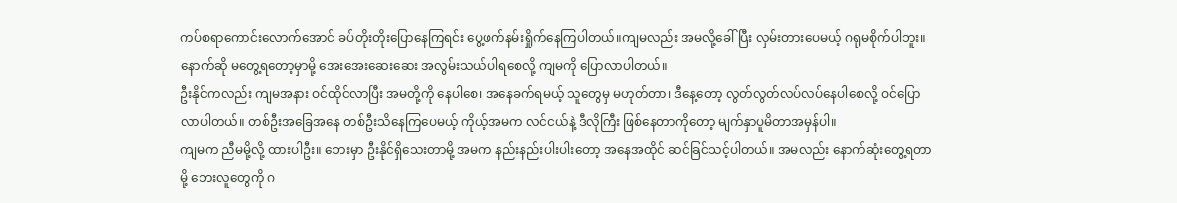ကပ်စရာကောင်းလောက်အောင် ခပ်တိုးတိုးပြောနေကြရင်း ပွေ့ဖက်နမ်းရှိုက်နေကြပါတယ်။ကျမလည်း အမလို့ခေါ်ပြီး လှမ်းတားပေမယ့် ဂရုမစိုက်ပါဘူး။ နောက်ဆို မတွေ့ရတော့မှာမို့ အေးအေးဆေးဆေး အလွမ်းသယ်ပါရစေလို့ ကျမကို ပြောလာပါတယ်။
ဦးနိုင်ကလည်း ကျမအနား ဝင်ထိုင်လာပြီး အမတို့ကို နေပါစေ၊ အနေခက်ရမယ့် သူတွေမှ မဟုတ်တာ၊ ဒီနေ့တော့ လွတ်လွတ်လပ်လပ်နေပါစေလို့ ဝင်ပြောလာပါတယ်။ တစ်ဦးအခြေအနေ တစ်ဦးသိနေကြပေမယ့် ကိုယ့်အမက လင်ငယ်နဲ့ ဒီလိုကြီး ဖြစ်နေတာကိုတော့ မျက်နှာပူမိတာအမှန်ပါ။
ကျမက ညီမမို့လို့ ထားပါဦး။ ဘေးမှာ ဦးနိုင်ရှိသေးတာမို့ အမက နည်းနည်းပါးပါးတော့ အနေအထိုင် ဆင်ခြင်သင့်ပါတယ်။ အမလည်း နောက်ဆုံးတွေ့ရတာမို့ ဘေးလူတွေကို ဂ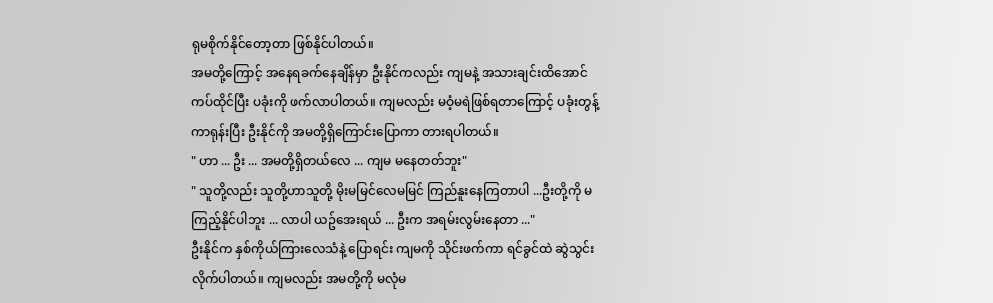ရုမစိုက်နိုင်တော့တာ ဖြစ်နိုင်ပါတယ်။
အမတို့ကြောင့် အနေရခက်နေချိန်မှာ ဦးနိုင်ကလည်း ကျမနဲ့ အသားချင်းထိအောင် ကပ်ထိုင်ပြီး ပခုံးကို ဖက်လာပါတယ်။ ကျမလည်း မဝံ့မရဲဖြစ်ရတာကြောင့် ပခုံးတွန့်ကာရုန်းပြီး ဦးနိုင်ကို အမတို့ရှိကြောင်းပြောကာ တားရပါတယ်။
" ဟာ ... ဦး ... အမတို့ရှိတယ်လေ ... ကျမ မနေတတ်ဘူး"
" သူတို့လည်း သူတို့ဟာသူတို့ မိုးမမြင်လေမမြင် ကြည်နူးနေကြတာပါ ...ဦးတို့ကို မကြည့်နိုင်ပါဘူး ... လာပါ ယဥ်အေးရယ် ... ဦးက အရမ်းလွမ်းနေတာ ..."
ဦးနိုင်က နှစ်ကိုယ်ကြားလေသံနဲ့ ပြောရင်း ကျမကို သိုင်းဖက်ကာ ရင်ခွင်ထဲ ဆွဲသွင်းလိုက်ပါတယ်။ ကျမလည်း အမတို့ကို မလုံမ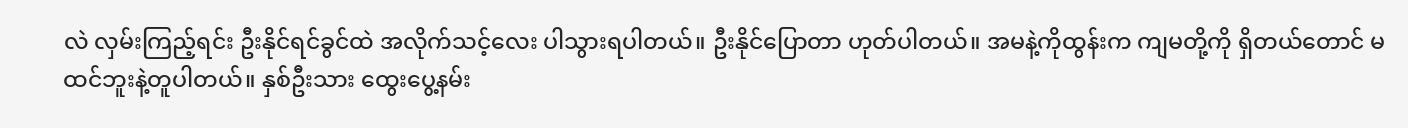လဲ လှမ်းကြည့်ရင်း ဦးနိုင်ရင်ခွင်ထဲ အလိုက်သင့်လေး ပါသွားရပါတယ်။ ဦးနိုင်ပြောတာ ဟုတ်ပါတယ်။ အမနဲ့ကိုထွန်းက ကျမတို့ကို ရှိတယ်တောင် မထင်ဘူးနဲ့တူပါတယ်။ နှစ်ဦးသား ထွေးပွေ့နမ်း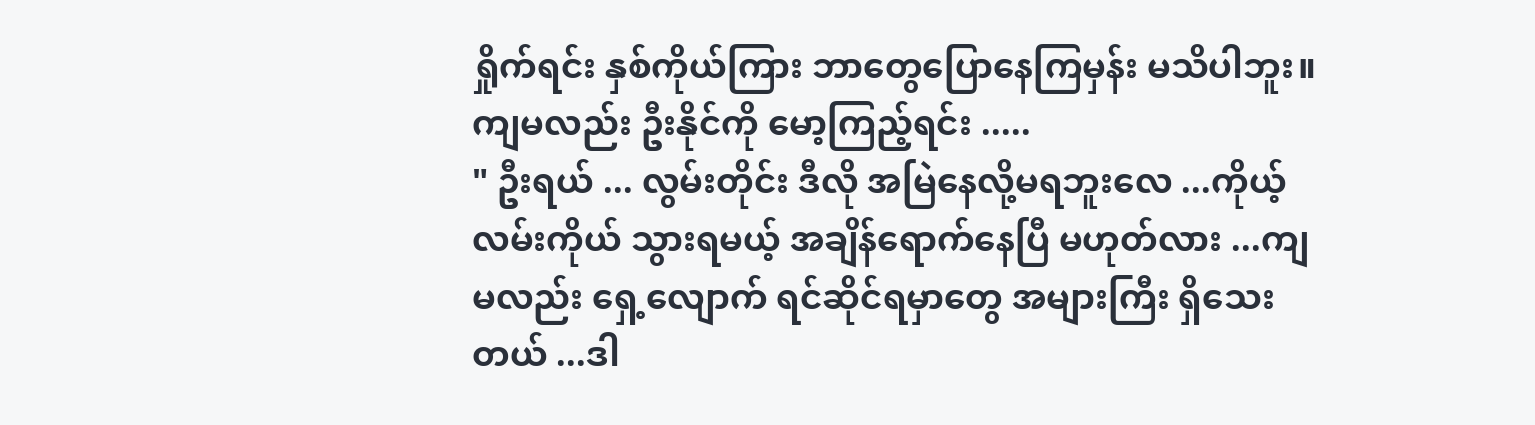ရှိုက်ရင်း နှစ်ကိုယ်ကြား ဘာတွေပြောနေကြမှန်း မသိပါဘူး။ ကျမလည်း ဦးနိုင်ကို မော့ကြည့်ရင်း .....
" ဦးရယ် ... လွမ်းတိုင်း ဒီလို အမြဲနေလို့မရဘူးလေ ...ကိုယ့်လမ်းကိုယ် သွားရမယ့် အချိန်ရောက်နေပြီ မဟုတ်လား ...ကျမလည်း ရှေ့လျောက် ရင်ဆိုင်ရမှာတွေ အများကြီး ရှိသေးတယ် ...ဒါ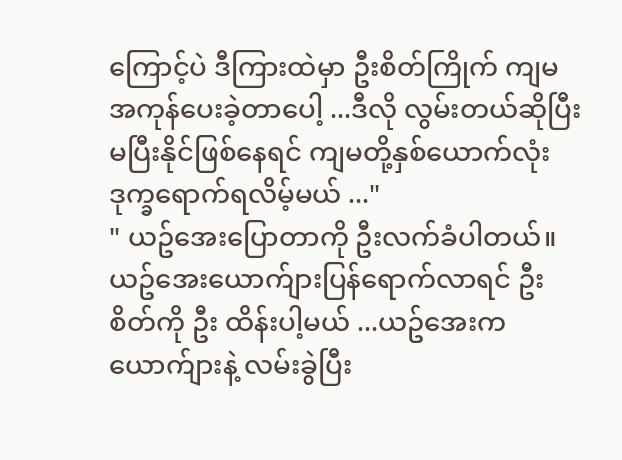ကြောင့်ပဲ ဒီကြားထဲမှာ ဦးစိတ်ကြိုက် ကျမ အကုန်ပေးခဲ့တာပေါ့ ...ဒီလို လွမ်းတယ်ဆိုပြီး မပြီးနိုင်ဖြစ်နေရင် ကျမတို့နှစ်ယောက်လုံး ဒုက္ခရောက်ရလိမ့်မယ် ..."
" ယဥ်အေးပြောတာကို ဦးလက်ခံပါတယ်။ ယဥ်အေးယောက်ျားပြန်ရောက်လာရင် ဦး စိတ်ကို ဦး ထိန်းပါ့မယ် ...ယဥ်အေးက ယောက်ျားနဲ့ လမ်းခွဲပြီး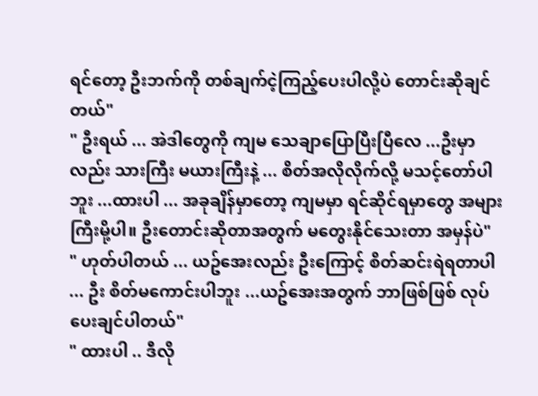ရင်တော့ ဦးဘက်ကို တစ်ချက်ငဲ့ကြည့်ပေးပါလို့ပဲ တောင်းဆိုချင်တယ်"
" ဦးရယ် ... အဲဒါတွေကို ကျမ သေချာပြောပြီးပြီလေ ...ဦးမှာလည်း သားကြီး မယားကြီးနဲ့ ... စိတ်အလိုလိုက်လို့ မသင့်တော်ပါဘူး ...ထားပါ ... အခုချိန်မှာတော့ ကျမမှာ ရင်ဆိုင်ရမှာတွေ အများကြီးမို့ပါ။ ဦးတောင်းဆိုတာအတွက် မတွေးနိုင်သေးတာ အမှန်ပဲ"
" ဟုတ်ပါတယ် ... ယဥ်အေးလည်း ဦးကြောင့် စိတ်ဆင်းရဲရတာပါ ... ဦး စိတ်မကောင်းပါဘူး ...ယဥ်အေးအတွက် ဘာဖြစ်ဖြစ် လုပ်ပေးချင်ပါတယ်"
" ထားပါ .. ဒီလို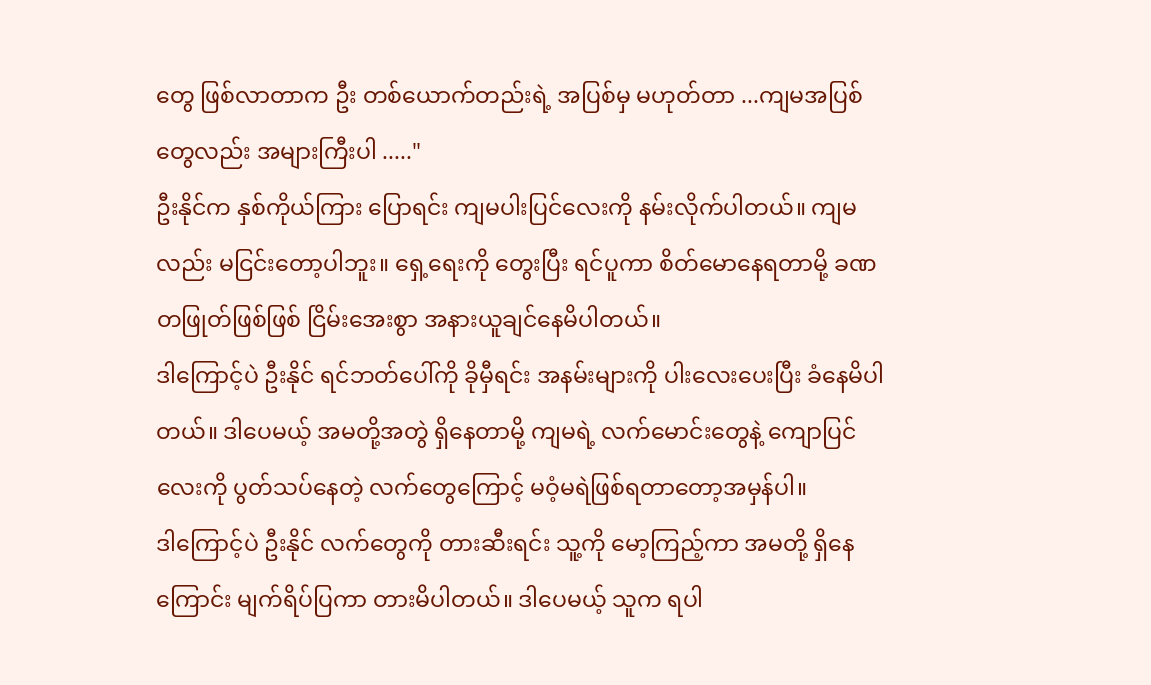တွေ ဖြစ်လာတာက ဦး တစ်ယောက်တည်းရဲ့ အပြစ်မှ မဟုတ်တာ ...ကျမအပြစ်တွေလည်း အများကြီးပါ ....."
ဦးနိုင်က နှစ်ကိုယ်ကြား ပြောရင်း ကျမပါးပြင်လေးကို နမ်းလိုက်ပါတယ်။ ကျမလည်း မငြင်းတော့ပါဘူး။ ရှေ့ရေးကို တွေးပြီး ရင်ပူကာ စိတ်မောနေရတာမို့ ခဏတဖြုတ်ဖြစ်ဖြစ် ငြိမ်းအေးစွာ အနားယူချင်နေမိပါတယ်။
ဒါကြောင့်ပဲ ဦးနိုင် ရင်ဘတ်ပေါ်ကို ခိုမှီရင်း အနမ်းများကို ပါးလေးပေးပြီး ခံနေမိပါတယ်။ ဒါပေမယ့် အမတို့အတွဲ ရှိနေတာမို့ ကျမရဲ့ လက်မောင်းတွေနဲ့ ကျောပြင်လေးကို ပွတ်သပ်နေတဲ့ လက်တွေကြောင့် မဝံ့မရဲဖြစ်ရတာတော့အမှန်ပါ။
ဒါကြောင့်ပဲ ဦးနိုင် လက်တွေကို တားဆီးရင်း သူ့ကို မော့ကြည့်ကာ အမတို့ ရှိနေကြောင်း မျက်ရိပ်ပြကာ တားမိပါတယ်။ ဒါပေမယ့် သူက ရပါ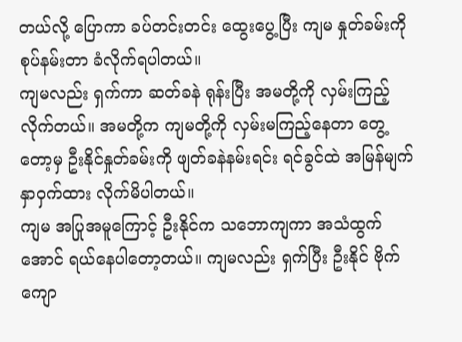တယ်လို့ ပြောကာ ခပ်တင်းတင်း ထွေးပွေ့ပြီး ကျမ နှုတ်ခမ်းကို စုပ်နမ်းတာ ခံလိုက်ရပါတယ်။
ကျမလည်း ရှက်ကာ ဆတ်ခနဲ ရုန်းပြီး အမတို့ကို လှမ်းကြည့်လိုက်တယ်။ အမတို့က ကျမတို့ကို လှမ်းမကြည့်နေတာ တွေ့တော့မှ ဦးနိုင်နှုတ်ခမ်းကို ဖျတ်ခနဲနမ်းရင်း ရင်ခွင်ထဲ အမြန်မျက်နှာဝှက်ထား လိုက်မိပါတယ်။
ကျမ အပြုအမူကြောင့် ဦးနိုင်က သဘောကျကာ အသံထွက်အောင် ရယ်နေပါတော့တယ်။ ကျမလည်း ရှက်ပြီး ဦးနိုင် ဗိုက်ကျော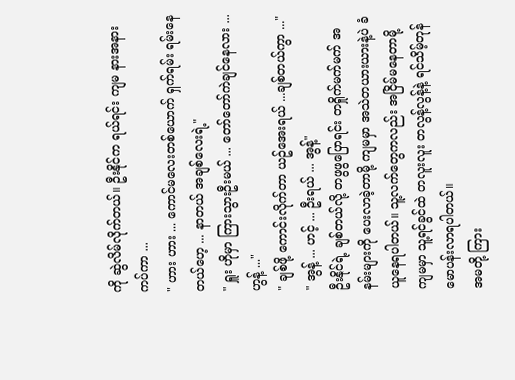ကို ဆွဲလိမ်လိုက်တယ်။ ဦးနိုင်က ရယ်ရင်း ကျမ နားအနားကပ်ကာ ...
" ဟား ဟား ... ကောင်မလေးတစ်ယောက် ရှက်ရမ်း ရမ်းနေတယ်ဟေ့ ... နာတယ် အချစ်လေးရဲ့"
" ရှူး ဟိုမှာ ကြားသွားဦးမယ် ... တော်တော်ကဲချင်နေလား ... ဟွန့် ..."
" ချစ်ဖို့ ကောင်းလိုက်တာ ယဥ်အေးရယ် ...ချစ်တယ်ကွာ ..."
" အွန့် ... ဟင့် ... ဦးရယ် ... အွန့်"
ဦးနိုင်ရဲ့ ချစ်တယ်လို့ တဖွဖွပြောရင်း တရှိုက်မက်မက် အနမ်းများကို ပေးလာခဲ့တာမို့ ကျမမှာ အသဲတယားယားနဲ့ပဲ ခံယူနေရပါတယ်။ သူ့လက်တွေကလည်း အငြိမ်မနေတာမို့ ကျမမှာ သူ့ရင်ခွင်ထဲ တလူးလူး တလွန့်လွန့်နဲ့ ရင်သိမ့်တုန်မောပန်းလာရပါတယ်။
အမတို့ ကြား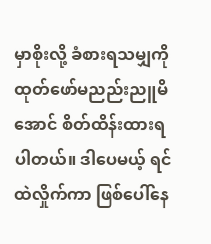မှာစိုးလို့ ခံစားရသမျှကို ထုတ်ဖော်မညည်းညူမိအောင် စိတ်ထိန်းထားရပါတယ်။ ဒါပေမယ့် ရင်ထဲလှိုက်ကာ ဖြစ်ပေါ်နေ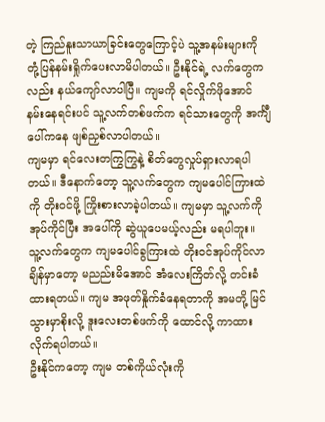တဲ့ ကြည်နူးသာယာခြင်းတွေကြောင့်ပဲ သူ့အနမ်းများကို တုံ့ပြန်နမ်းရှိုက်ပေးလာမိပါတယ်။ ဦးနိုင်ရဲ့ လက်တွေကလည်း နယ်ကျော်လာပါပြီ။ ကျမကို ရင်လှိုက်ဖိုအောင် နမ်းနေရင်းပင် သူ့လက်တစ်ဖက်က ရင်သားတွေကို အင်္ကျီပေါ်ကနေ ဖျစ်ညှစ်လာပါတယ်။
ကျမမှာ ရင်လေးတကြွကြွနဲ့ စိတ်တွေလှုပ်ရှားလာရပါတယ်။ ဒီနောက်တော့ သူ့လက်တွေက ကျမပေါင်ကြားထဲကို တိုးဝင်ဖို့ ကြိုးစားလာခဲ့ပါတယ်။ ကျမမှာ သူ့လက်ကို အုပ်ကိုင်ပြီး အပေါ်ကို ဆွဲယူပေမယ့်လည်း မရပါဘူး။
သူ့လက်တွေက ကျမပေါင်ခွကြားထဲ တိုးဝင်အုပ်ကိုင်လာချိန်မှာတော့ မညည်းမိအောင် အံလေးကြိတ်လို့ တင်းခံထားရတယ်။ ကျမ အဖုတ်နှိုက်ခံနေရတာကို အမတို့ မြင်သွားမှာစိုးလို့ ဒူးလေးတစ်ဖက်ကို ထောင်လို့ ကာထားလိုက်ရပါတယ်။
ဦးနိုင်ကတော့ ကျမ တစ်ကိုယ်လုံးကို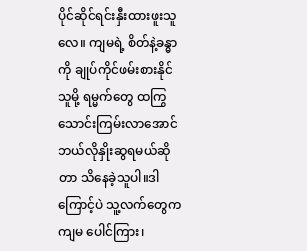ပိုင်ဆိုင်ရင်းနှီးထားဖူးသူလေ။ ကျမရဲ့ စိတ်နဲ့ခန္ဓာကို ချုပ်ကိုင်ဖမ်းစားနိုင်သူမို့ ရမ္မက်တွေ ထကြွသောင်းကြမ်းလာအောင် ဘယ်လိုနှိုးဆွရမယ်ဆိုတာ သိနေခဲ့သူပါ။ဒါကြောင့်ပဲ သူ့လက်တွေက ကျမ ပေါင်ကြား၊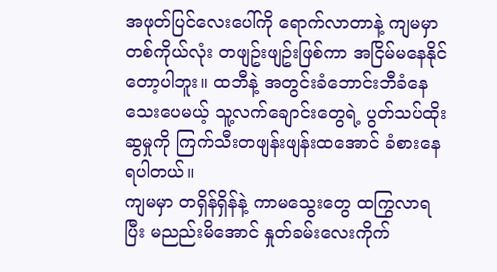အဖုတ်ပြင်လေးပေါ်ကို ရောက်လာတာနဲ့ ကျမမှာ တစ်ကိုယ်လုံး တဖျဥ်းဖျဥ်းဖြစ်ကာ အငြိမ်မနေနိုင်တော့ပါဘူး။ ထဘီနဲ့ အတွင်းခံဘောင်းဘီခံနေသေးပေမယ့် သူ့လက်ချောင်းတွေရဲ့ ပွတ်သပ်ထိုးဆွမှုကို ကြက်သီးတဖျန်းဖျန်းထအောင် ခံစားနေရပါတယ်။
ကျမမှာ တရှိန်ရှိန်နဲ့ ကာမသွေးတွေ ထကြွလာရပြီး မညည်းမိအောင် နှုတ်ခမ်းလေးကိုက်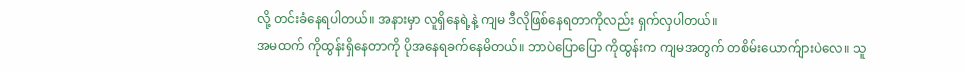လို့ တင်းခံနေရပါတယ်။ အနားမှာ လူရှိနေရဲ့နဲ့ ကျမ ဒီလိုဖြစ်နေရတာကိုလည်း ရှက်လှပါတယ်။
အမထက် ကိုထွန်းရှိနေတာကို ပိုအနေရခက်နေမိတယ်။ ဘာပဲပြောပြော ကိုထွန်းက ကျမအတွက် တစိမ်းယောက်ျားပဲလေ။ သူ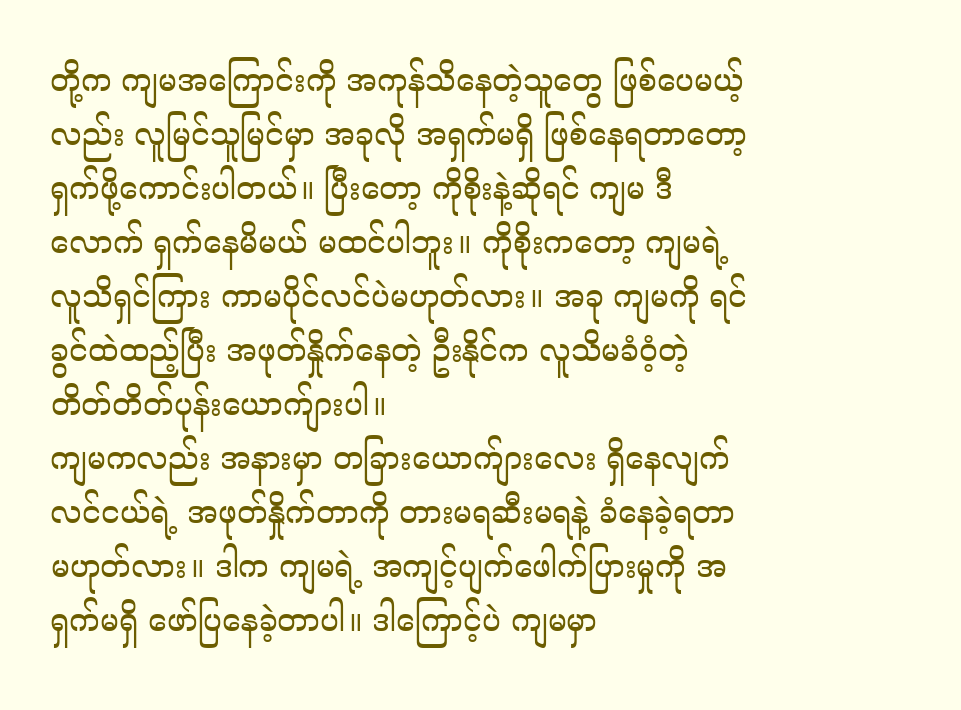တို့က ကျမအကြောင်းကို အကုန်သိနေတဲ့သူတွေ ဖြစ်ပေမယ့်လည်း လူမြင်သူမြင်မှာ အခုလို အရှက်မရှိ ဖြစ်နေရတာတော့ ရှက်ဖို့ကောင်းပါတယ်။ ပြီးတော့ ကိုစိုးနဲ့ဆိုရင် ကျမ ဒီလောက် ရှက်နေမိမယ် မထင်ပါဘူး။ ကိုစိုးကတော့ ကျမရဲ့ လူသိရှင်ကြား ကာမပိုင်လင်ပဲမဟုတ်လား။ အခု ကျမကို ရင်ခွင်ထဲထည့်ပြီး အဖုတ်နှိုက်နေတဲ့ ဦးနိုင်က လူသိမခံဝံ့တဲ့ တိတ်တိတ်ပုန်းယောက်ျားပါ။
ကျမကလည်း အနားမှာ တခြားယောက်ျားလေး ရှိနေလျက် လင်ငယ်ရဲ့ အဖုတ်နှိုက်တာကို တားမရဆီးမရနဲ့ ခံနေခဲ့ရတာမဟုတ်လား။ ဒါက ကျမရဲ့ အကျင့်ပျက်ဖေါက်ပြားမှုကို အရှက်မရှိ ဖော်ပြနေခဲ့တာပါ။ ဒါကြောင့်ပဲ ကျမမှာ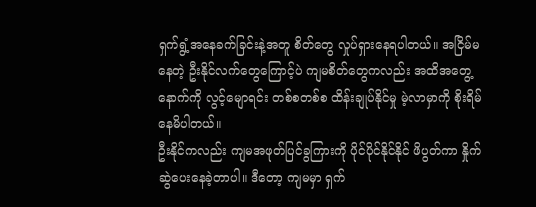ရှက်ရွံ့အနေခက်ခြင်းနဲ့အတူ စိတ်တွေ လှုပ်ရှားနေရပါတယ်။ အငြိမ်မနေတဲ့ ဦးနိုင်လက်တွေကြောင့်ပဲ ကျမစိတ်တွေကလည်း အထိအတွေ့နောက်ကို လွင့်မျောရင်း တစ်စတစ်စ ထိန်းချုပ်နိုင်မှု မဲ့လာမှာကို စိုးရိမ်နေမိပါတယ်။
ဦးနိုင်ကလည်း ကျမအဖုတ်ပြင်ခွကြားကို ပိုင်ပိုင်နိုင်နိုင် ဖိပွတ်ကာ နှိုက်ဆွဲပေးနေခဲ့တာပါ။ ဒီတော့ ကျမမှာ ရှက်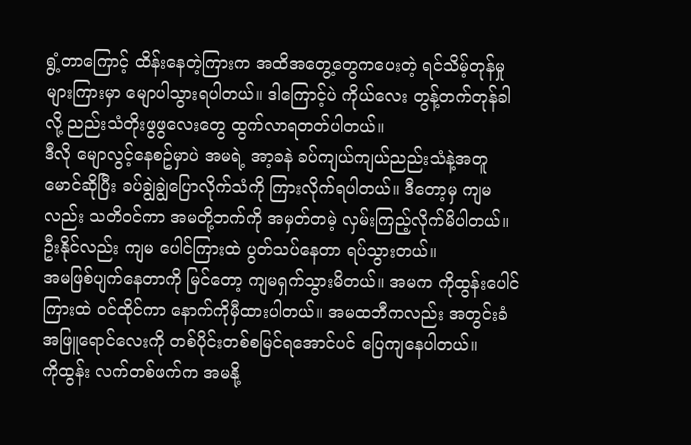ရွံ့တာကြောင့် ထိန်းနေတဲ့ကြားက အထိအတွေ့တွေကပေးတဲ့ ရင်သိမ့်တုန်မှုများကြားမှာ မျောပါသွားရပါတယ်။ ဒါကြောင့်ပဲ ကိုယ်လေး တွန့်တက်တုန်ခါလို့ ညည်းသံတိုးဖွဖွလေးတွေ ထွက်လာရတတ်ပါတယ်။
ဒီလို မျောလွင့်နေစဥ်မှာပဲ အမရဲ့ အာ့ခနဲ ခပ်ကျယ်ကျယ်ညည်းသံနဲ့အတူ မောင်ဆိုပြီး ခပ်ချွဲချွဲပြောလိုက်သံကို ကြားလိုက်ရပါတယ်။ ဒီတော့မှ ကျမလည်း သတိဝင်ကာ အမတို့ဘက်ကို အမှတ်တမဲ့ လှမ်းကြည့်လိုက်မိပါတယ်။ ဦးနိုင်လည်း ကျမ ပေါင်ကြားထဲ ပွတ်သပ်နေတာ ရပ်သွားတယ်။
အမဖြစ်ပျက်နေတာကို မြင်တော့ ကျမရှက်သွားမိတယ်။ အမက ကိုထွန်းပေါင်ကြားထဲ ဝင်ထိုင်ကာ နောက်ကိုမှီထားပါတယ်။ အမထဘီကလည်း အတွင်းခံအဖြူရောင်လေးကို တစ်ပိုင်းတစ်စမြင်ရအောင်ပင် ပြေကျနေပါတယ်။
ကိုထွန်း လက်တစ်ဖက်က အမနို့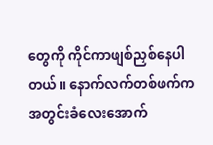တွေကို ကိုင်ကာဖျစ်ညှစ်နေပါတယ်။ နောက်လက်တစ်ဖက်က အတွင်းခံလေးအောက်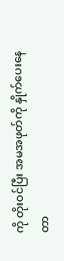ကို တိုးဝင်ပြီး အမအဖုတ်ကို နှိုက်ပေးနေတာ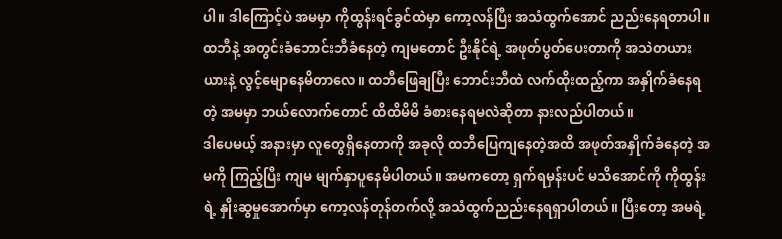ပါ။ ဒါကြောင့်ပဲ အမမှာ ကိုထွန်းရင်ခွင်ထဲမှာ ကော့လန်ပြီး အသံထွက်အောင် ညည်းနေရတာပါ။
ထဘီနဲ့ အတွင်းခံဘောင်းဘီခံနေတဲ့ ကျမတောင် ဦးနိုင်ရဲ့ အဖုတ်ပွတ်ပေးတာကို အသဲတယားယားနဲ့ လွင့်မျောနေမိတာလေ။ ထဘီဖြေချပြီး ဘောင်းဘီထဲ လက်ထိုးထည့်ကာ အနှိုက်ခံနေရတဲ့ အမမှာ ဘယ်လောက်တောင် ထိထိမိမိ ခံစားနေရမလဲဆိုတာ နားလည်ပါတယ်။
ဒါပေမယ့် အနားမှာ လူတွေရှိနေတာကို အခုလို ထဘီပြေကျနေတဲ့အထိ အဖုတ်အနှိုက်ခံနေတဲ့ အမကို ကြည့်ပြီး ကျမ မျက်နှာပူနေမိပါတယ်။ အမကတော့ ရှက်ရမှန်းပင် မသိအောင်ကို ကိုထွန်းရဲ့ နှိုးဆွမှုအောက်မှာ ကော့လန်တုန်တက်လို့ အသံထွက်ညည်းနေရရှာပါတယ်။ ပြီးတော့ အမရဲ့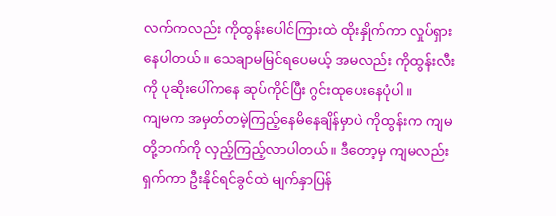လက်ကလည်း ကိုထွန်းပေါင်ကြားထဲ ထိုးနှိုက်ကာ လှုပ်ရှားနေပါတယ်။ သေချာမမြင်ရပေမယ့် အမလည်း ကိုထွန်းလီးကို ပုဆိုးပေါ်ကနေ ဆုပ်ကိုင်ပြီး ဂွင်းထုပေးနေပုံပါ။
ကျမက အမှတ်တမဲ့ကြည့်နေမိနေချိန်မှာပဲ ကိုထွန်းက ကျမတို့ဘက်ကို လှည့်ကြည့်လာပါတယ်။ ဒီတော့မှ ကျမလည်း ရှက်ကာ ဦးနိုင်ရင်ခွင်ထဲ မျက်နှာပြန်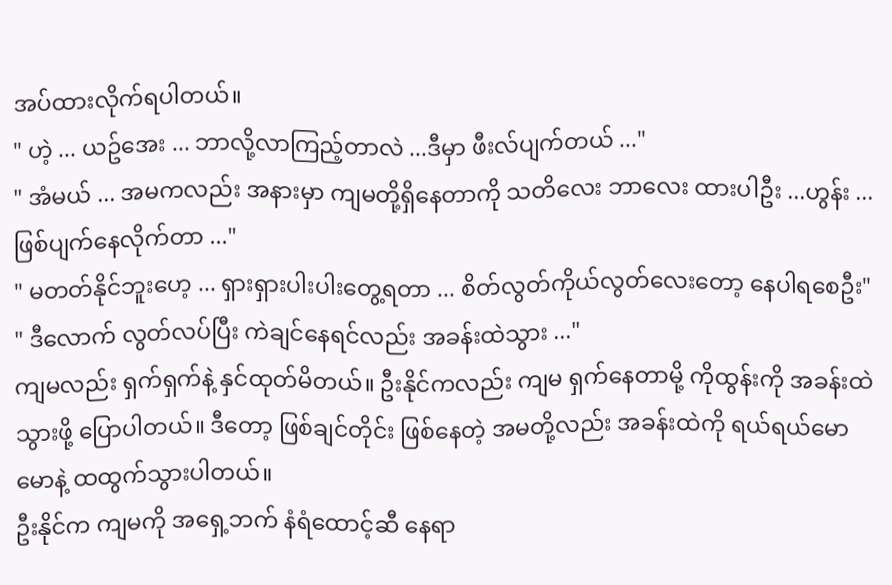အပ်ထားလိုက်ရပါတယ်။
" ဟဲ့ ... ယဥ်အေး ... ဘာလို့လာကြည့်တာလဲ ...ဒီမှာ ဖီးလ်ပျက်တယ် ..."
" အံမယ် ... အမကလည်း အနားမှာ ကျမတို့ရှိနေတာကို သတိလေး ဘာလေး ထားပါဦး ...ဟွန်း ... ဖြစ်ပျက်နေလိုက်တာ ..."
" မတတ်နိုင်ဘူးဟေ့ ... ရှားရှားပါးပါးတွေ့ရတာ ... စိတ်လွတ်ကိုယ်လွတ်လေးတော့ နေပါရစေဦး"
" ဒီလောက် လွတ်လပ်ပြီး ကဲချင်နေရင်လည်း အခန်းထဲသွား ..."
ကျမလည်း ရှက်ရှက်နဲ့ နှင်ထုတ်မိတယ်။ ဦးနိုင်ကလည်း ကျမ ရှက်နေတာမို့ ကိုထွန်းကို အခန်းထဲသွားဖို့ ပြောပါတယ်။ ဒီတော့ ဖြစ်ချင်တိုင်း ဖြစ်နေတဲ့ အမတို့လည်း အခန်းထဲကို ရယ်ရယ်မောမောနဲ့ ထထွက်သွားပါတယ်။
ဦးနိုင်က ကျမကို အရှေ့ဘက် နံရံထောင့်ဆီ နေရာ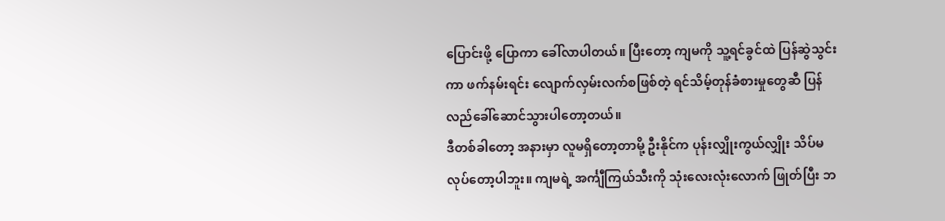ပြောင်းဖို့ ပြောကာ ခေါ်လာပါတယ်။ ပြီးတော့ ကျမကို သူ့ရင်ခွင်ထဲ ပြန်ဆွဲသွင်းကာ ဖက်နမ်းရင်း လျောက်လှမ်းလက်စဖြစ်တဲ့ ရင်သိမ့်တုန်ခံစားမှုတွေဆီ ပြန်လည်ခေါ်ဆောင်သွားပါတော့တယ်။
ဒီတစ်ခါတော့ အနားမှာ လူမရှိတော့တာမို့ ဦးနိုင်က ပုန်းလျှိုးကွယ်လျှိုး သိပ်မလုပ်တော့ပါဘူး။ ကျမရဲ့ အင်္ကျီကြယ်သီးကို သုံးလေးလုံးလောက် ဖြုတ်ပြီး ဘ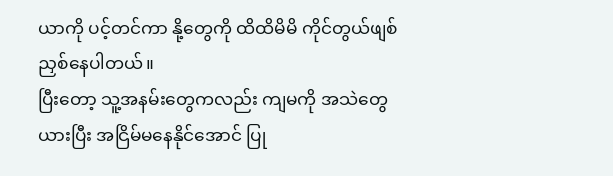ယာကို ပင့်တင်ကာ နို့တွေကို ထိထိမိမိ ကိုင်တွယ်ဖျစ်ညှစ်နေပါတယ်။
ပြီးတော့ သူ့အနမ်းတွေကလည်း ကျမကို အသဲတွေယားပြီး အငြိမ်မနေနိုင်အောင် ပြု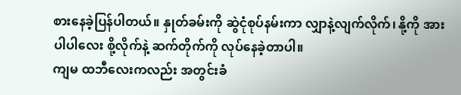စားနေခဲ့ပြန်ပါတယ်။ နှုတ်ခမ်းကို ဆွဲငုံစုပ်နမ်းကာ လျှာနဲ့လျက်လိုက်၊ နို့ကို အားပါပါလေး စို့လိုက်နဲ့ ဆက်တိုက်ကို လုပ်နေခဲ့တာပါ။
ကျမ ထဘီလေးကလည်း အတွင်းခံ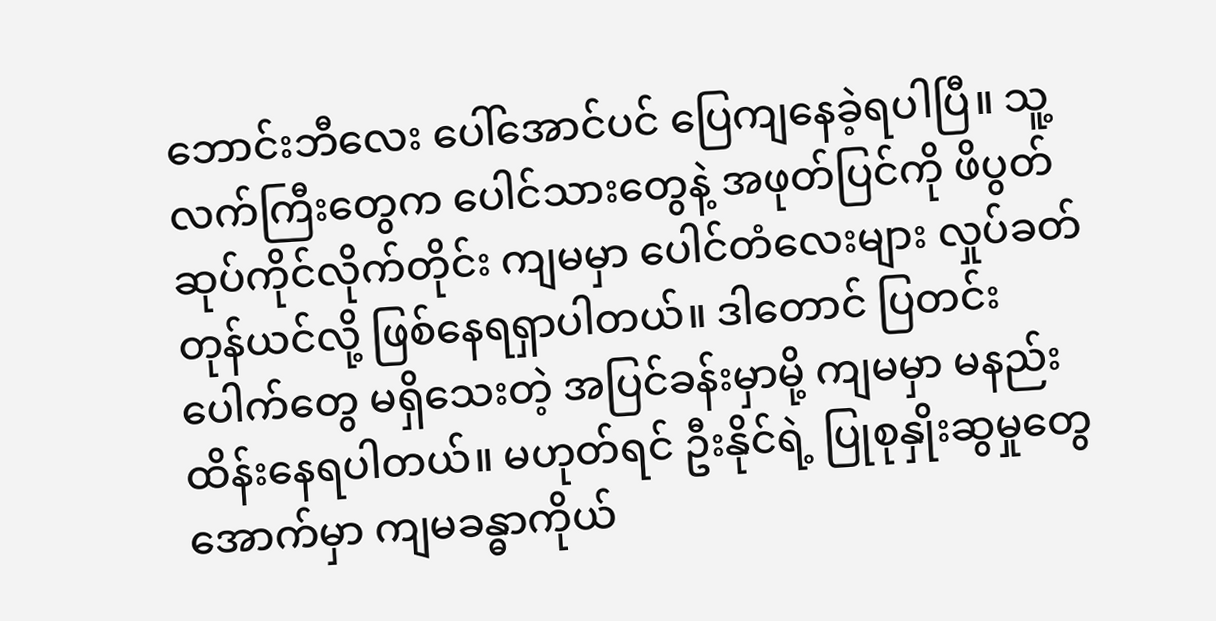ဘောင်းဘီလေး ပေါ်အောင်ပင် ပြေကျနေခဲ့ရပါပြီ။ သူ့လက်ကြီးတွေက ပေါင်သားတွေနဲ့ အဖုတ်ပြင်ကို ဖိပွတ်ဆုပ်ကိုင်လိုက်တိုင်း ကျမမှာ ပေါင်တံလေးများ လှုပ်ခတ်တုန်ယင်လို့ ဖြစ်နေရရှာပါတယ်။ ဒါတောင် ပြတင်းပေါက်တွေ မရှိသေးတဲ့ အပြင်ခန်းမှာမို့ ကျမမှာ မနည်းထိန်းနေရပါတယ်။ မဟုတ်ရင် ဦးနိုင်ရဲ့ ပြုစုနှိုးဆွမှုတွေအောက်မှာ ကျမခန္ဓာကိုယ်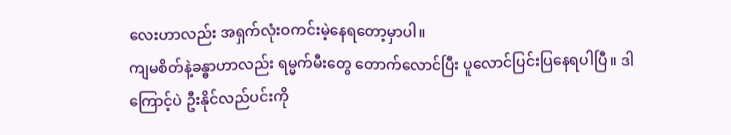လေးဟာလည်း အရှက်လုံးဝကင်းမဲ့နေရတော့မှာပါ။
ကျမစိတ်နဲ့ခန္ဓာဟာလည်း ရမ္မက်မီးတွေ တောက်လောင်ပြီး ပူလောင်ပြင်းပြနေရပါပြီ။ ဒါကြောင့်ပဲ ဦးနိုင်လည်ပင်းကို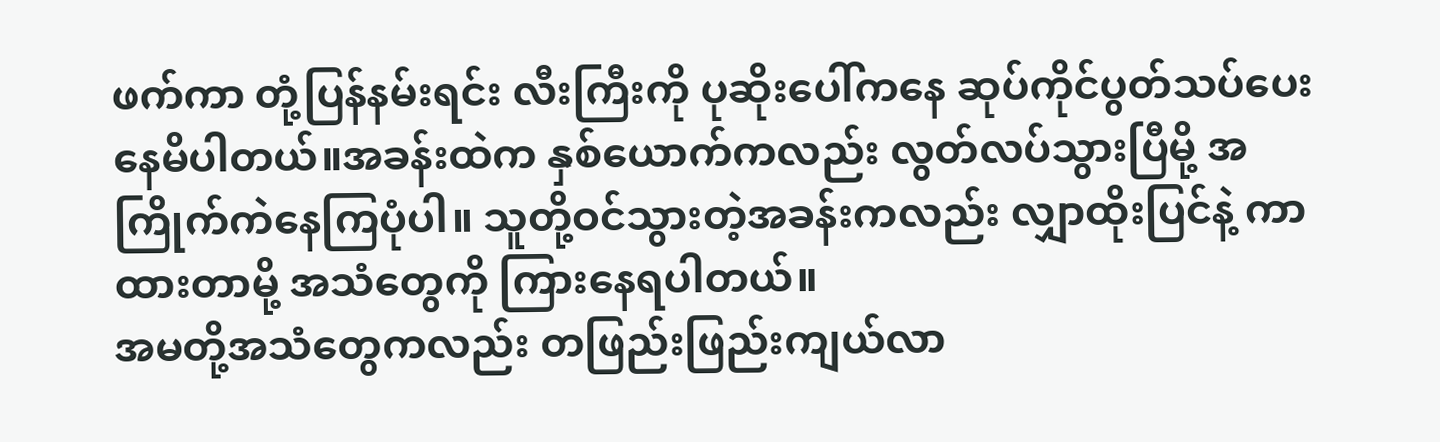ဖက်ကာ တုံ့ပြန်နမ်းရင်း လီးကြီးကို ပုဆိုးပေါ်ကနေ ဆုပ်ကိုင်ပွတ်သပ်ပေးနေမိပါတယ်။အခန်းထဲက နှစ်ယောက်ကလည်း လွတ်လပ်သွားပြီမို့ အကြိုက်ကဲနေကြပုံပါ။ သူတို့ဝင်သွားတဲ့အခန်းကလည်း လျှာထိုးပြင်နဲ့ ကာထားတာမို့ အသံတွေကို ကြားနေရပါတယ်။
အမတို့အသံတွေကလည်း တဖြည်းဖြည်းကျယ်လာ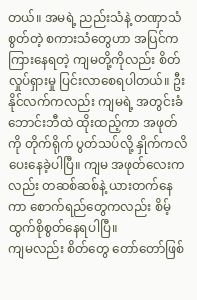တယ်။ အမရဲ့ ညည်းသံနဲ့ တဏှာသံစွတ်တဲ့ စကားသံတွေဟာ အပြင်က ကြားနေရတဲ့ ကျမတို့ကိုလည်း စိတ်လှုပ်ရှားမှု ပြင်းလာစေရပါတယ်။ ဦးနိုင်လက်ကလည်း ကျမရဲ့ အတွင်းခံဘောင်းဘီထဲ ထိုးထည့်ကာ အဖုတ်ကို တိုက်ရိုက် ပွတ်သပ်လို့ နှိုက်ကလိပေးနေခဲ့ပါပြီ။ ကျမ အဖုတ်လေးကလည်း တဆစ်ဆစ်နဲ့ ယားတက်နေကာ စောက်ရည်တွေကလည်း စိမ့်ထွက်စိုစွတ်နေရပါပြီ။
ကျမလည်း စိတ်တွေ တော်တော်ဖြစ်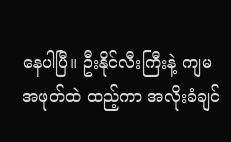နေပါပြီ။ ဦးနိုင်လီးကြီးနဲ့ ကျမအဖုတ်ထဲ ထည့်ကာ အလိုးခံချင်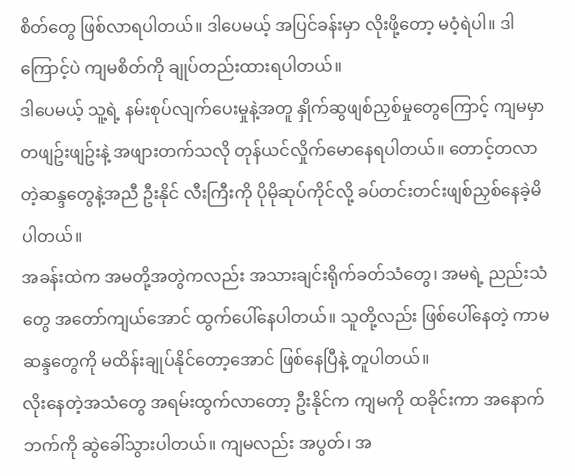စိတ်တွေ ဖြစ်လာရပါတယ်။ ဒါပေမယ့် အပြင်ခန်းမှာ လိုးဖို့တော့ မဝံ့ရဲပါ။ ဒါကြောင့်ပဲ ကျမစိတ်ကို ချုပ်တည်းထားရပါတယ်။
ဒါပေမယ့် သူ့ရဲ့ နမ်းစုပ်လျက်ပေးမှုနဲ့အတူ နှိုက်ဆွဖျစ်ညှစ်မှုတွေကြောင့် ကျမမှာ တဖျဥ်းဖျဥ်းနဲ့ အဖျားတက်သလို တုန်ယင်လှိုက်မောနေရပါတယ်။ တောင့်တလာတဲ့ဆန္ဒတွေနဲ့အညီ ဦးနိုင် လီးကြီးကို ပိုမိုဆုပ်ကိုင်လို့ ခပ်တင်းတင်းဖျစ်ညှစ်နေခဲ့မိပါတယ်။
အခန်းထဲက အမတို့အတွဲကလည်း အသားချင်းရိုက်ခတ်သံတွေ၊ အမရဲ့ ညည်းသံတွေ အတော်ကျယ်အောင် ထွက်ပေါ်နေပါတယ်။ သူတို့လည်း ဖြစ်ပေါ်နေတဲ့ ကာမဆန္ဒတွေကို မထိန်းချုပ်နိုင်တော့အောင် ဖြစ်နေပြီနဲ့ တူပါတယ်။
လိုးနေတဲ့အသံတွေ အရမ်းထွက်လာတော့ ဦးနိုင်က ကျမကို ထခိုင်းကာ အနောက်ဘက်ကို ဆွဲခေါ်သွားပါတယ်။ ကျမလည်း အပွတ်၊ အ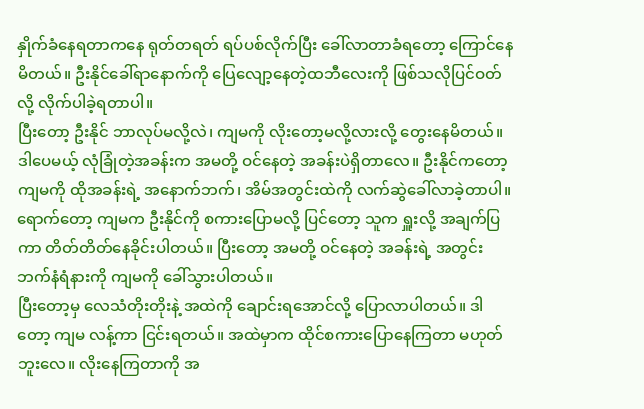နှိုက်ခံနေရတာကနေ ရုတ်တရတ် ရပ်ပစ်လိုက်ပြီး ခေါ်လာတာခံရတော့ ကြောင်နေမိတယ်။ ဦးနိုင်ခေါ်ရာနောက်ကို ပြေလျော့နေတဲ့ထဘီလေးကို ဖြစ်သလိုပြင်ဝတ်လို့ လိုက်ပါခဲ့ရတာပါ။
ပြီးတော့ ဦးနိုင် ဘာလုပ်မလို့လဲ၊ ကျမကို လိုးတော့မလို့လားလို့ တွေးနေမိတယ်။ ဒါပေမယ့် လုံခြုံတဲ့အခန်းက အမတို့ ဝင်နေတဲ့ အခန်းပဲရှိတာလေ။ ဦးနိုင်ကတော့ ကျမကို ထိုအခန်းရဲ့ အနောက်ဘက်၊ အိမ်အတွင်းထဲကို လက်ဆွဲခေါ်လာခဲ့တာပါ။
ရောက်တော့ ကျမက ဦးနိုင်ကို စကားပြောမလို့ ပြင်တော့ သူက ရှူးလို့ အချက်ပြကာ တိတ်တိတ်နေခိုင်းပါတယ်။ ပြီးတော့ အမတို့ ဝင်နေတဲ့ အခန်းရဲ့ အတွင်းဘက်နံရံနားကို ကျမကို ခေါ်သွားပါတယ်။
ပြီးတော့မှ လေသံတိုးတိုးနဲ့ အထဲကို ချောင်းရအောင်လို့ ပြောလာပါတယ်။ ဒါတော့ ကျမ လန့်ကာ ငြင်းရတယ်။ အထဲမှာက ထိုင်စကားပြောနေကြတာ မဟုတ်ဘူးလေ။ လိုးနေကြတာကို အ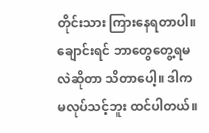တိုင်းသား ကြားနေရတာပါ။
ချောင်းရင် ဘာတွေတွေ့ရမလဲဆိုတာ သိတာပေါ့။ ဒါက မလုပ်သင့်ဘူး ထင်ပါတယ်။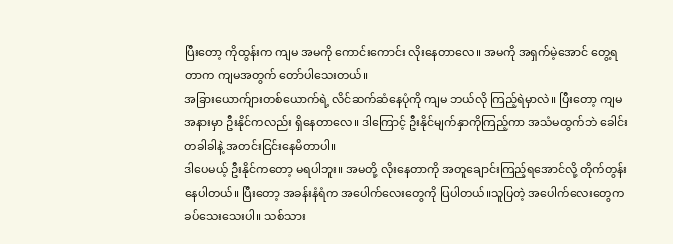ပြီးတော့ ကိုထွန်းက ကျမ အမကို ကောင်းကောင်း လိုးနေတာလေ။ အမကို အရှက်မဲ့အောင် တွေ့ရတာက ကျမအတွက် တော်ပါသေးတယ်။
အခြားယောက်ျားတစ်ယောက်ရဲ့ လိင်ဆက်ဆံနေပုံကို ကျမ ဘယ်လို ကြည့်ရဲမှာလဲ။ ပြီးတော့ ကျမအနားမှာ ဦးနိုင်ကလည်း ရှိနေတာလေ။ ဒါကြောင့် ဦးနိုင်မျက်နှာကိုကြည့်ကာ အသံမထွက်ဘဲ ခေါင်းတခါခါနဲ့ အတင်းငြင်းနေမိတာပါ။
ဒါပေမယ့် ဦးနိုင်ကတော့ မရပါဘူး။ အမတို့ လိုးနေတာကို အတူချောင်းကြည့်ရအောင်လို့ တိုက်တွန်းနေပါတယ်။ ပြီးတော့ အခန်းနံရံက အပေါက်လေးတွေကို ပြပါတယ်။သူပြတဲ့ အပေါက်လေးတွေက ခပ်သေးသေးပါ။ သစ်သား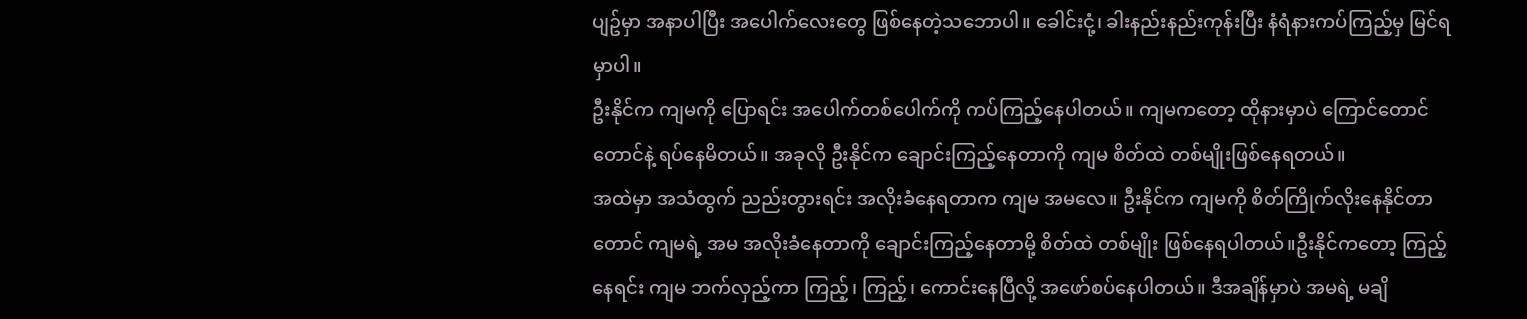ပျဥ်မှာ အနာပါပြီး အပေါက်လေးတွေ ဖြစ်နေတဲ့သဘောပါ။ ခေါင်းငုံ့၊ ခါးနည်းနည်းကုန်းပြီး နံရံနားကပ်ကြည့်မှ မြင်ရမှာပါ။
ဦးနိုင်က ကျမကို ပြောရင်း အပေါက်တစ်ပေါက်ကို ကပ်ကြည့်နေပါတယ်။ ကျမကတော့ ထိုနားမှာပဲ ကြောင်တောင်တောင်နဲ့ ရပ်နေမိတယ်။ အခုလို ဦးနိုင်က ချောင်းကြည့်နေတာကို ကျမ စိတ်ထဲ တစ်မျိုးဖြစ်နေရတယ်။
အထဲမှာ အသံထွက် ညည်းတွားရင်း အလိုးခံနေရတာက ကျမ အမလေ။ ဦးနိုင်က ကျမကို စိတ်ကြိုက်လိုးနေနိုင်တာတောင် ကျမရဲ့ အမ အလိုးခံနေတာကို ချောင်းကြည့်နေတာမို့ စိတ်ထဲ တစ်မျိုး ဖြစ်နေရပါတယ်။ဦးနိုင်ကတော့ ကြည့်နေရင်း ကျမ ဘက်လှည့်ကာ ကြည့်၊ ကြည့်၊ ကောင်းနေပြီလို့ အဖော်စပ်နေပါတယ်။ ဒီအချိန်မှာပဲ အမရဲ့ မချိ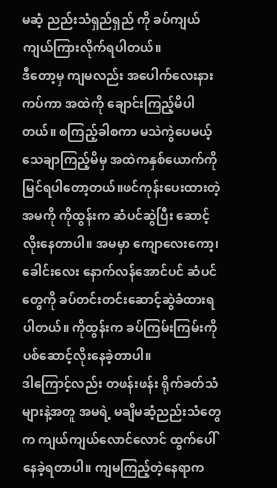မဆံ့ ညည်းသံရှည်ရှည် ကို ခပ်ကျယ်ကျယ်ကြားလိုက်ရပါတယ်။
ဒီတော့မှ ကျမလည်း အပေါက်လေးနား ကပ်ကာ အထဲကို ချောင်းကြည့်မိပါတယ်။ စကြည့်ခါစကာ မသဲကွဲပေမယ့် သေချာကြည့်မိမှ အထဲကနှစ်ယောက်ကို မြင်ရပါတော့တယ်။ဖင်ကုန်းပေးထားတဲ့ အမကို ကိုထွန်းက ဆံပင်ဆွဲပြီး ဆောင့်လိုးနေတာပါ။ အမမှာ ကျောလေးကော့၊ ခေါင်းလေး နောက်လန်အောင်ပင် ဆံပင်တွေကို ခပ်တင်းတင်းဆောင့်ဆွဲခံထားရပါတယ်။ ကိုထွန်းက ခပ်ကြမ်းကြမ်းကို ပစ်ဆောင့်လိုးနေခဲ့တာပါ။
ဒါကြောင့်လည်း တဖန်းဖန်း ရိုက်ခတ်သံများနဲ့အတူ အမရဲ့ မချိမဆံ့ညည်းသံတွေက ကျယ်ကျယ်လောင်လောင် ထွက်ပေါ်နေခဲ့ရတာပါ။ ကျမကြည့်တဲ့နေရာက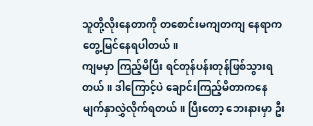သူတို့လိုးနေတာကို တစောင်းမကျတကျ နေရာက တွေ့မြင်နေရပါတယ်။
ကျမမှာ ကြည့်မိပြီး ရင်တုန်ပန်းတုန်ဖြစ်သွားရတယ်။ ဒါကြောင့်ပဲ ချောင်းကြည့်မိတာကနေ မျက်နှာလွှဲလိုက်ရတယ်။ ပြီးတော့ ဘေးနားမှာ ဦး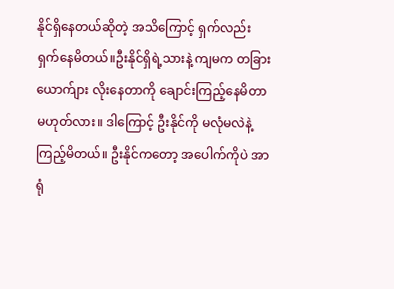နိုင်ရှိနေတယ်ဆိုတဲ့ အသိကြောင့် ရှက်လည်း ရှက်နေမိတယ်။ဦးနိုင်ရှိရဲ့သားနဲ့ ကျမက တခြားယောက်ျား လိုးနေတာကို ချောင်းကြည့်နေမိတာ မဟုတ်လား။ ဒါကြောင့် ဦးနိုင်ကို မလုံမလဲနဲ့ ကြည့်မိတယ်။ ဦးနိုင်ကတော့ အပေါက်ကိုပဲ အာရုံ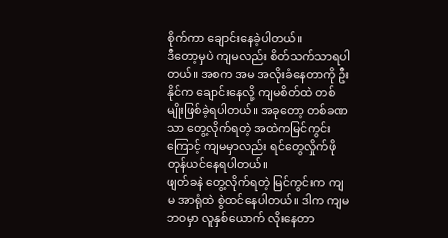စိုက်ကာ ချောင်းနေခဲ့ပါတယ်။
ဒီတော့မှပဲ ကျမလည်း စိတ်သက်သာရပါတယ်။ အစက အမ အလိုးခံနေတာကို ဦးနိုင်က ချောင်းနေလို့ ကျမစိတ်ထဲ တစ်မျိုးဖြစ်ခဲ့ရပါတယ်။ အခုတော့ တစ်ခဏသာ တွေ့လိုက်ရတဲ့ အထဲကမြင်ကွင်းကြောင့် ကျမမှာလည်း ရင်တွေလှိုက်ဖိုတုန်ယင်နေရပါတယ်။
ဖျတ်ခနဲ တွေ့လိုက်ရတဲ့ မြင်ကွင်းက ကျမ အာရုံထဲ စွဲထင်နေပါတယ်။ ဒါက ကျမ ဘဝမှာ လူနှစ်ယောက် လိုးနေတာ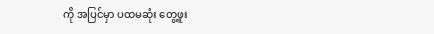ကို အပြင်မှာ ပထမဆုံး တွေ့ဖူး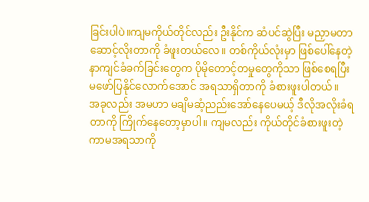ခြင်းပါပဲ။ကျမကိုယ်တိုင်လည်း ဦးနိုင်က ဆံပင်ဆွဲပြီး မညှာမတာ ဆောင့်လိုးတာကို ခံဖူးတယ်လေ။ တစ်ကိုယ်လုံးမှာ ဖြစ်ပေါ်နေတဲ့ နာကျင်ခံခက်ခြင်းတွေက ပိုမိုတောင့်တမှုတွေကိုသာ ဖြစ်စေရပြီး မဖော်ပြနိုင်လောက်အောင် အရသာရှိတာကို ခံစားဖူးပါတယ်။
အခုလည်း အမဟာ မချိမဆံ့ညည်းအော်နေပေမယ့် ဒီလိုအလိုးခံရတာကို ကြိုက်နေတော့မှာပါ။ ကျမလည်း ကိုယ်တိုင်ခံစားဖူးတဲ့ ကာမအရသာကို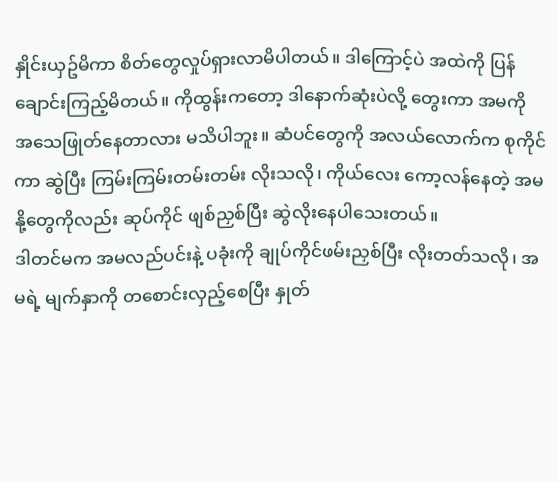နှိုင်းယှဥ်မိကာ စိတ်တွေလှုပ်ရှားလာမိပါတယ်။ ဒါကြောင့်ပဲ အထဲကို ပြန်ချောင်းကြည့်မိတယ်။ ကိုထွန်းကတော့ ဒါနောက်ဆုံးပဲလို့ တွေးကာ အမကို အသေဖြုတ်နေတာလား မသိပါဘူး။ ဆံပင်တွေကို အလယ်လောက်က စုကိုင်ကာ ဆွဲပြီး ကြမ်းကြမ်းတမ်းတမ်း လိုးသလို၊ ကိုယ်လေး ကော့လန်နေတဲ့ အမ နို့တွေကိုလည်း ဆုပ်ကိုင် ဖျစ်ညှစ်ပြီး ဆွဲလိုးနေပါသေးတယ်။
ဒါတင်မက အမလည်ပင်းနဲ့ ပခုံးကို ချုပ်ကိုင်ဖမ်းညှစ်ပြီး လိုးတတ်သလို၊ အမရဲ့ မျက်နှာကို တစောင်းလှည့်စေပြီး နှုတ်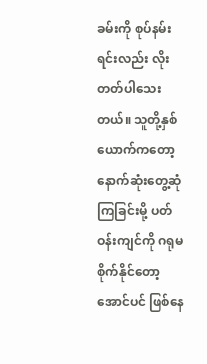ခမ်းကို စုပ်နမ်းရင်းလည်း လိုးတတ်ပါသေးတယ်။ သူတို့နှစ်ယောက်ကတော့ နောက်ဆုံးတွေ့ဆုံကြခြင်းမို့ ပတ်ဝန်းကျင်ကို ဂရုမစိုက်နိုင်တော့အောင်ပင် ဖြစ်နေ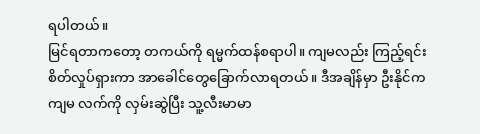ရပါတယ်။
မြင်ရတာကတော့ တကယ်ကို ရမ္မက်ထန်စရာပါ။ ကျမလည်း ကြည့်ရင်း စိတ်လှုပ်ရှားကာ အာခေါင်တွေခြောက်လာရတယ်။ ဒီအချိန်မှာ ဦးနိုင်က ကျမ လက်ကို လှမ်းဆွဲပြီး သူ့လီးမာမာ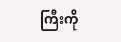ကြီးကို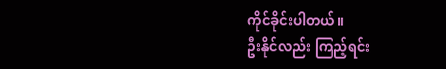ကိုင်ခိုင်းပါတယ်။
ဦးနိုင်လည်း ကြည့်ရင်း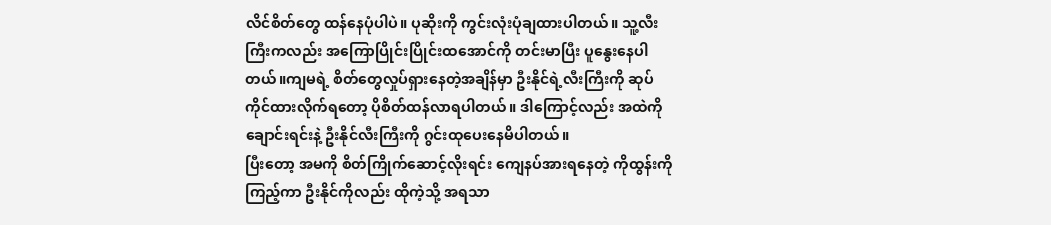လိင်စိတ်တွေ ထန်နေပုံပါပဲ။ ပုဆိုးကို ကွင်းလုံးပုံချထားပါတယ်။ သူ့လီးကြီးကလည်း အကြောပြိုင်းပြိုင်းထအောင်ကို တင်းမာပြီး ပူနွေးနေပါတယ်။ကျမရဲ့ စိတ်တွေလှုပ်ရှားနေတဲ့အချိန်မှာ ဦးနိုင်ရဲ့လီးကြီးကို ဆုပ်ကိုင်ထားလိုက်ရတော့ ပိုစိတ်ထန်လာရပါတယ်။ ဒါကြောင့်လည်း အထဲကို ချောင်းရင်းနဲ့ ဦးနိုင်လီးကြီးကို ဂွင်းထုပေးနေမိပါတယ်။
ပြီးတော့ အမကို စိတ်ကြိုက်ဆောင့်လိုးရင်း ကျေနပ်အားရနေတဲ့ ကိုထွန်းကို ကြည့်ကာ ဦးနိုင်ကိုလည်း ထိုကဲ့သို့ အရသာ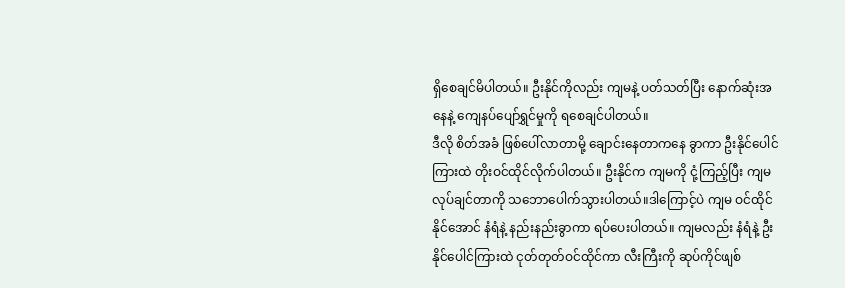ရှိစေချင်မိပါတယ်။ ဦးနိုင်ကိုလည်း ကျမနဲ့ ပတ်သတ်ပြီး နောက်ဆုံးအနေနဲ့ ကျေနပ်ပျော်ရွှင်မှုကို ရစေချင်ပါတယ်။
ဒီလို စိတ်အခံ ဖြစ်ပေါ်လာတာမို့ ချောင်းနေတာကနေ ခွာကာ ဦးနိုင်ပေါင်ကြားထဲ တိုးဝင်ထိုင်လိုက်ပါတယ်။ ဦးနိုင်က ကျမကို ငုံ့ကြည့်ပြီး ကျမ လုပ်ချင်တာကို သဘောပေါက်သွားပါတယ်။ဒါကြောင့်ပဲ ကျမ ဝင်ထိုင်နိုင်အောင် နံရံနဲ့ နည်းနည်းခွာကာ ရပ်ပေးပါတယ်။ ကျမလည်း နံရံနဲ့ ဦးနိုင်ပေါင်ကြားထဲ ငုတ်တုတ်ဝင်ထိုင်ကာ လီးကြီးကို ဆုပ်ကိုင်ဖျစ်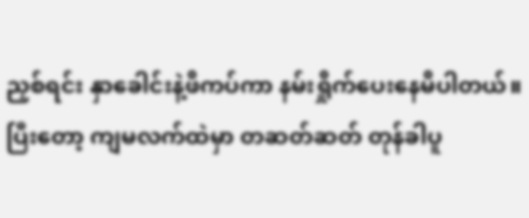ညှစ်ရင်း နှာခေါင်းနဲ့ဖိကပ်ကာ နမ်းရှိုက်ပေးနေမိပါတယ်။
ပြီးတော့ ကျမလက်ထဲမှာ တဆတ်ဆတ် တုန်ခါပူ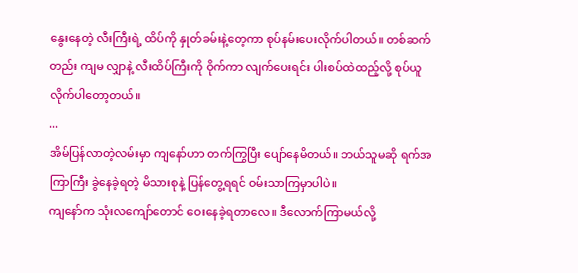နွေးနေတဲ့ လီးကြီးရဲ့ ထိပ်ကို နှုတ်ခမ်းနဲ့တေ့ကာ စုပ်နမ်းပေးလိုက်ပါတယ်။ တစ်ဆက်တည်း ကျမ လျှာနဲ့ လီးထိပ်ကြီးကို ဝိုက်ကာ လျက်ပေးရင်း ပါးစပ်ထဲထည့်လို့ စုပ်ယူလိုက်ပါတော့တယ်။
...
အိမ်ပြန်လာတဲ့လမ်းမှာ ကျနော်ဟာ တက်ကြွပြီး ပျော်နေမိတယ်။ ဘယ်သူမဆို ရက်အကြာကြီး ခွဲနေခဲ့ရတဲ့ မိသားစုနဲ့ ပြန်တွေ့ရရင် ဝမ်းသာကြမှာပါပဲ။
ကျနော်က သုံးလကျော်တောင် ဝေးနေခဲ့ရတာလေ။ ဒီလောက်ကြာမယ်လို့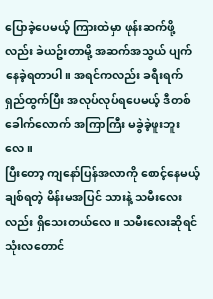ပြောခဲ့ပေမယ့် ကြားထဲမှာ ဖုန်းဆက်ဖို့လည်း ခဲယဥ်းတာမို့ အဆက်အသွယ် ပျက်နေခဲ့ရတာပါ။ အရင်ကလည်း ခရီးရက်ရှည်ထွက်ပြီး အလုပ်လုပ်ရပေမယ့် ဒီတစ်ခေါက်လောက် အကြာကြီး မခွဲခဲ့ဖူးဘူးလေ။
ပြီးတော့ ကျနော်ပြန်အလာကို စောင့်နေမယ့် ချစ်ရတဲ့ မိန်းမအပြင် သားနဲ့ သမီးလေးလည်း ရှိသေးတယ်လေ။ သမီးလေးဆိုရင် သုံးလတောင်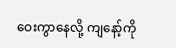ဝေးကွာနေလို့ ကျနော့်ကို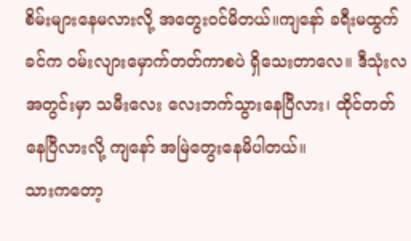စိမ်းများနေမလားလို့ အတွေးဝင်မိတယ်။ကျနော် ခရီးမထွက်ခင်က ဝမ်းလျားမှောက်တတ်ကာစပဲ ရှိသေးတာလေ။ ဒီသုံးလအတွင်းမှာ သမီးလေး လေးဘက်သွားနေပြီလား၊ ထိုင်တတ်နေပြီလားလို့ ကျနော် အမြဲတွေးနေမိပါတယ်။
သားကတော့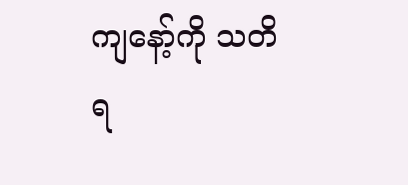ကျနော့်ကို သတိရ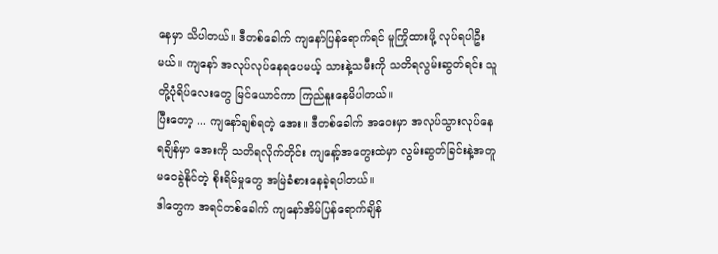နေမှာ သိပါတယ်။ ဒီတစ်ခေါက် ကျနော်ပြန်ရောက်ရင် မူကြိုထားဖို့ လုပ်ရပါဦးမယ်။ ကျနော် အလုပ်လုပ်နေရပေမယ့် သားနဲ့သမီးကို သတိရလွမ်းဆွတ်ရင်း သူတို့ပုံရိပ်လေးတွေ မြင်ယောင်ကာ ကြည်နူးနေမိပါတယ်။
ပြီးတော့ ... ကျနော်ချစ်ရတဲ့ အေး။ ဒီတစ်ခေါက် အဝေးမှာ အလုပ်သွားလုပ်နေရချိန်မှာ အေးကို သတိရလိုက်တိုင်း ကျနော့်အတွေးထဲမှာ လွမ်းဆွတ်ခြင်းနဲ့အတူ မဝေခွဲနိုင်တဲ့ စိုးရိမ်မှုတွေ အမြဲခံစားနေခဲ့ရပါတယ်။
ဒါတွေက အရင်တစ်ခေါက် ကျနော်အိမ်ပြန်ရောက်ချိန်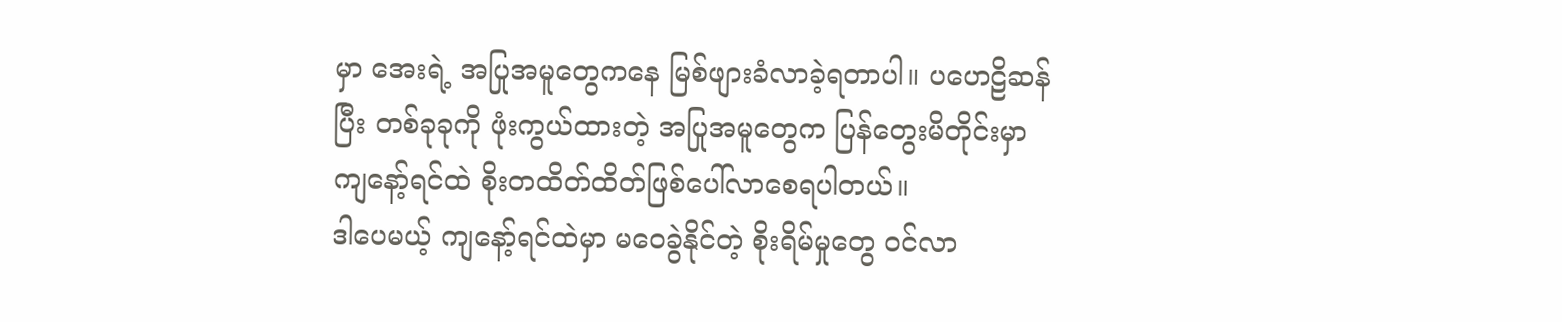မှာ အေးရဲ့ အပြုအမူတွေကနေ မြစ်ဖျားခံလာခဲ့ရတာပါ။ ပဟေဠိဆန်ပြီး တစ်ခုခုကို ဖုံးကွယ်ထားတဲ့ အပြုအမူတွေက ပြန်တွေးမိတိုင်းမှာ ကျနော့်ရင်ထဲ စိုးတထိတ်ထိတ်ဖြစ်ပေါ်လာစေရပါတယ်။
ဒါပေမယ့် ကျနော့်ရင်ထဲမှာ မဝေခွဲနိုင်တဲ့ စိုးရိမ်မှုတွေ ဝင်လာ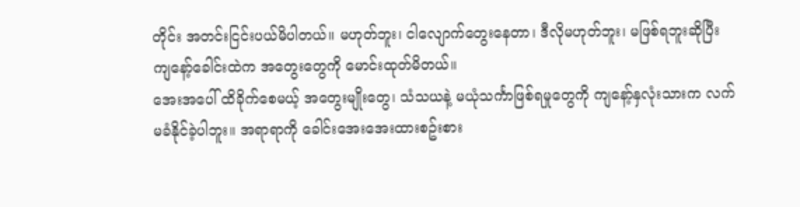တိုင်း အတင်းငြင်းပယ်မိပါတယ်။ မဟုတ်ဘူး၊ ငါလျောက်တွေးနေတာ၊ ဒီလိုမဟုတ်ဘူး၊ မဖြစ်ရဘူးဆိုပြီး ကျနော့်ခေါင်းထဲက အတွေးတွေကို မောင်းထုတ်မိတယ်။
အေးအပေါ် ထိခိုက်စေမယ့် အတွေးမျိုးတွေ၊ သံသယနဲ့ မယုံသင်္ကာဖြစ်ရမှုတွေကို ကျနော့်နှလုံးသားက လက်မခံနိုင်ခဲ့ပါဘူး။ အရာရာကို ခေါင်းအေးအေးထားစဥ်းစား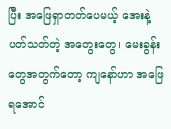ပြီး အဖြေရှာတတ်ပေမယ့် အေးနဲ့ ပတ်သတ်တဲ့ အတွေးတွေ၊ မေးခွန်းတွေအတွက်တော့ ကျနော်ဟာ အဖြေရအောင်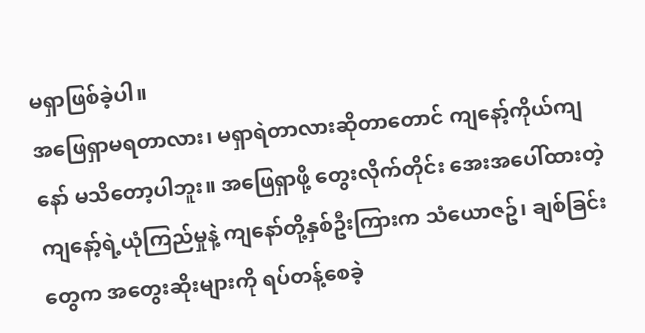မရှာဖြစ်ခဲ့ပါ။
အဖြေရှာမရတာလား၊ မရှာရဲတာလားဆိုတာတောင် ကျနော့်ကိုယ်ကျနော် မသိတော့ပါဘူး။ အဖြေရှာဖို့ တွေးလိုက်တိုင်း အေးအပေါ်ထားတဲ့ ကျနော့်ရဲ့ယုံကြည်မှုနဲ့ ကျနော်တို့နှစ်ဦးကြားက သံယောဇဥ်၊ ချစ်ခြင်းတွေက အတွေးဆိုးများကို ရပ်တန့်စေခဲ့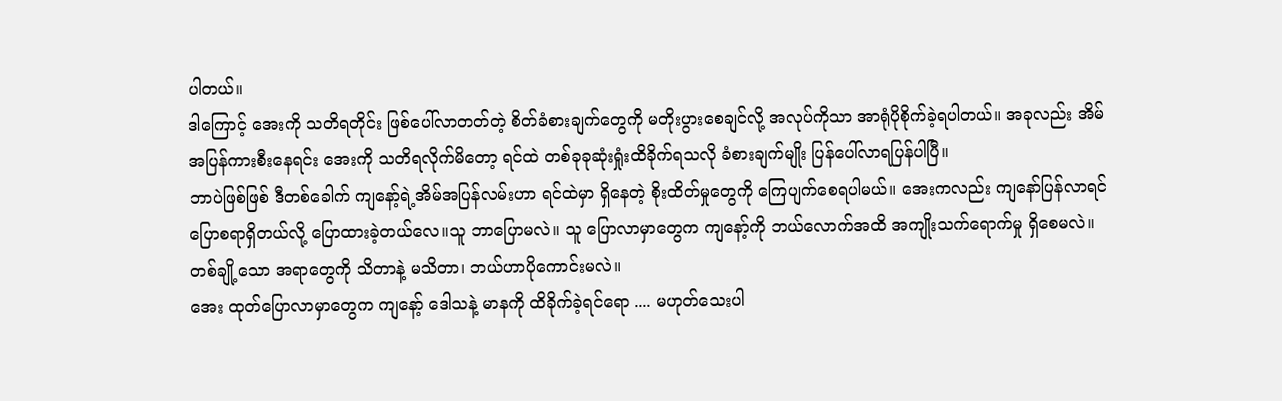ပါတယ်။
ဒါကြောင့် အေးကို သတိရတိုင်း ဖြစ်ပေါ်လာတတ်တဲ့ စိတ်ခံစားချက်တွေကို မတိုးပွားစေချင်လို့ အလုပ်ကိုသာ အာရုံပိုစိုက်ခဲ့ရပါတယ်။ အခုလည်း အိမ်အပြန်ကားစီးနေရင်း အေးကို သတိရလိုက်မိတော့ ရင်ထဲ တစ်ခုခုဆုံးရှုံးထိခိုက်ရသလို ခံစားချက်မျိုး ပြန်ပေါ်လာရပြန်ပါပြီ။
ဘာပဲဖြစ်ဖြစ် ဒီတစ်ခေါက် ကျနော့်ရဲ့အိမ်အပြန်လမ်းဟာ ရင်ထဲမှာ ရှိနေတဲ့ စိုးထိတ်မှုတွေကို ကြေပျက်စေရပါမယ်။ အေးကလည်း ကျနော်ပြန်လာရင် ပြောစရာရှိတယ်လို့ ပြောထားခဲ့တယ်လေ။သူ ဘာပြောမလဲ။ သူ ပြောလာမှာတွေက ကျနော့်ကို ဘယ်လောက်အထိ အကျိုးသက်ရောက်မှု ရှိစေမလဲ။ တစ်ချို့သော အရာတွေကို သိတာနဲ့ မသိတာ၊ ဘယ်ဟာပိုကောင်းမလဲ။
အေး ထုတ်ပြောလာမှာတွေက ကျနော့် ဒေါသနဲ့ မာနကို ထိခိုက်ခဲ့ရင်ရော .... မဟုတ်သေးပါ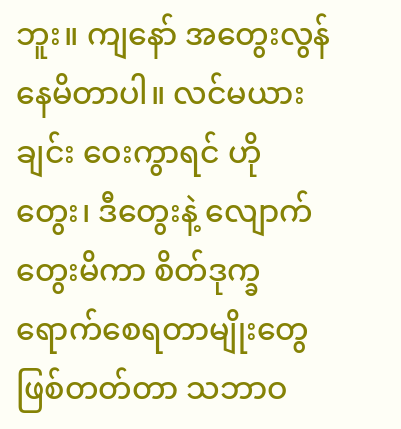ဘူး။ ကျနော် အတွေးလွန်နေမိတာပါ။ လင်မယားချင်း ဝေးကွာရင် ဟိုတွေး၊ ဒီတွေးနဲ့ လျောက်တွေးမိကာ စိတ်ဒုက္ခရောက်စေရတာမျိုးတွေ ဖြစ်တတ်တာ သဘာဝ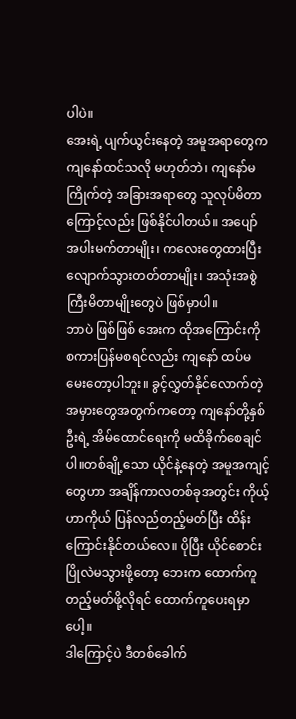ပါပဲ။
အေးရဲ့ ပျက်ယွင်းနေတဲ့ အမူအရာတွေက ကျနော်ထင်သလို မဟုတ်ဘဲ၊ ကျနော်မကြိုက်တဲ့ အခြားအရာတွေ သူလုပ်မိတာကြောင့်လည်း ဖြစ်နိုင်ပါတယ်။ အပျော်အပါးမက်တာမျိုး၊ ကလေးတွေထားပြီး လျောက်သွားတတ်တာမျိုး၊ အသုံးအစွဲ ကြီးမိတာမျိုးတွေပဲ ဖြစ်မှာပါ။
ဘာပဲ ဖြစ်ဖြစ် အေးက ထိုအကြောင်းကို စကားပြန်မစရင်လည်း ကျနော် ထပ်မမေးတော့ပါဘူး။ ခွင့်လွှတ်နိုင်လောက်တဲ့ အမှားတွေအတွက်ကတော့ ကျနော်တို့နှစ်ဦးရဲ့ အိမ်ထောင်ရေးကို မထိခိုက်စေချင်ပါ။တစ်ချို့သော ယိုင်နဲ့နေတဲ့ အမူအကျင့်တွေဟာ အချိန်ကာလတစ်ခုအတွင်း ကိုယ့်ဟာကိုယ် ပြန်လည်တည့်မတ်ပြီး ထိန်းကြောင်းနိုင်တယ်လေ။ ပိုပြီး ယိုင်စောင်းပြိုလဲမသွားဖို့တော့ ဘေးက ထောက်ကူတည့်မတ်ဖို့လိုရင် ထောက်ကူပေးရမှာပေါ့။
ဒါကြောင့်ပဲ ဒီတစ်ခေါက်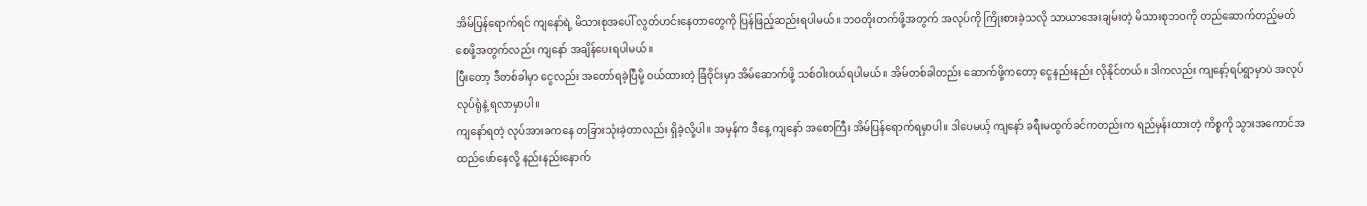အိမ်ပြန်ရောက်ရင် ကျနော်ရဲ့ မိသားစုအပေါ် လွတ်ဟင်းနေတာတွေကို ပြန်ဖြည့်ဆည်းရပါမယ်။ ဘဝတိုးတက်ဖို့အတွက် အလုပ်ကို ကြိုးစားခဲ့သလို သာယာအေးချမ်းတဲ့ မိသားစုဘဝကို တည်ဆောက်တည့်မတ်စေဖို့အတွက်လည်း ကျနော် အချိန်ပေးရပါမယ်။
ပြီးတော့ ဒီတစ်ခါမှာ ငွေလည်း အတော်ရခဲ့ပြီမို့ ဝယ်ထားတဲ့ ခြံဝိုင်းမှာ အိမ်ဆောက်ဖို့ သစ်ဝါးဝယ်ရပါမယ်။ အိမ်တစ်ခါတည်း ဆောက်ဖို့ကတော့ ငွေနည်းနည်း လိုနိုင်တယ်။ ဒါကလည်း ကျနော့်ရပ်ရွာမှာပဲ အလုပ်လုပ်ရုံနဲ့ ရလာမှာပါ။
ကျနော်ရတဲ့ လုပ်အားခကနေ တခြားသုံးခဲ့တာလည်း ရှိခဲ့လို့ပါ။ အမှန်က ဒီနေ့ ကျနော် အစောကြီး အိမ်ပြန်ရောက်ရမှာပါ။ ဒါပေမယ့် ကျနော် ခရီးမထွက်ခင်ကတည်းက ရည်မှန်းထားတဲ့ ကိစ္စကို သွားအကောင်အထည်ဖော်နေလို့ နည်းနည်းနောက်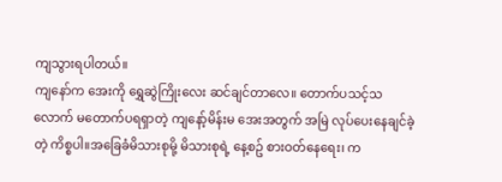ကျသွားရပါတယ်။
ကျနော်က အေးကို ရွှေဆွဲကြိုးလေး ဆင်ချင်တာလေ။ တောက်ပသင့်သလောက် မတောက်ပရရှာတဲ့ ကျနော့်မိန်းမ အေးအတွက် အမြဲ လုပ်ပေးနေချင်ခဲ့တဲ့ ကိစ္စပါ။အခြေခံမိသားစုမို့ မိသားစုရဲ့ နေ့စဥ် စားဝတ်နေရေး၊ က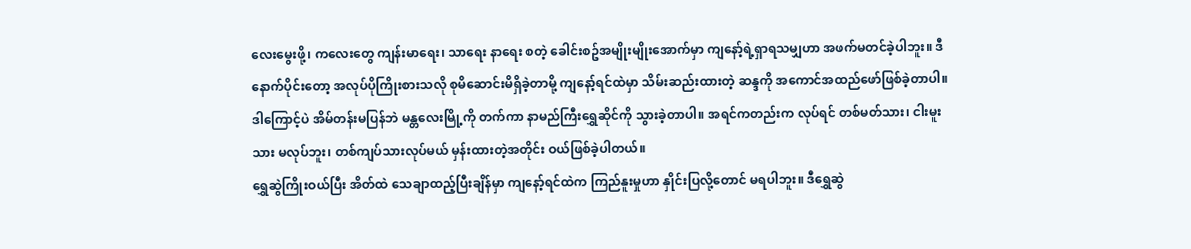လေးမွေးဖို့၊ ကလေးတွေ ကျန်းမာရေး၊ သာရေး နာရေး စတဲ့ ခေါင်းစဥ်အမျိုးမျိုးအောက်မှာ ကျနော့်ရဲ့ရှာရသမျှဟာ အဖက်မတင်ခဲ့ပါဘူး။ ဒီနောက်ပိုင်းတော့ အလုပ်ပိုကြိုးစားသလို စုမိဆောင်းမိရှိခဲ့တာမို့ ကျနော့်ရင်ထဲမှာ သိမ်းဆည်းထားတဲ့ ဆန္ဒကို အကောင်အထည်ဖော်ဖြစ်ခဲ့တာပါ။
ဒါကြောင့်ပဲ အိမ်တန်းမပြန်ဘဲ မန္တလေးမြို့ကို တက်ကာ နာမည်ကြီးရွှေဆိုင်ကို သွားခဲ့တာပါ။ အရင်ကတည်းက လုပ်ရင် တစ်မတ်သား၊ ငါးမူးသား မလုပ်ဘူး၊ တစ်ကျပ်သားလုပ်မယ် မှန်းထားတဲ့အတိုင်း ဝယ်ဖြစ်ခဲ့ပါတယ်။
ရွှေဆွဲကြိုးဝယ်ပြီး အိတ်ထဲ သေချာထည့်ပြီးချိန်မှာ ကျနော့်ရင်ထဲက ကြည်နူးမှုဟာ နှိုင်းပြလို့တောင် မရပါဘူး။ ဒီရွှေဆွဲ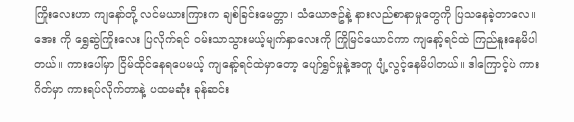ကြိုးလေးဟာ ကျနော်တို့ လင်မယားကြားက ချစ်ခြင်းမေတ္တာ၊ သံယောဇဥ်နဲ့ နားလည်စာနာမှုတွေကို ပြသနေခဲ့တာလေ။
အေး ကို ရွှေဆွဲကြိုးလေး ပြလိုက်ရင် ဝမ်းသာသွားမယ့်မျက်နှာလေးကို ကြိုမြင်ယောင်ကာ ကျနော့်ရင်ထဲ ကြည်နူးနေမိပါတယ်။ ကားပေါ်မှာ ငြိမ်ထိုင်နေရပေမယ့် ကျနော့်ရင်ထဲမှာတော့ ပျော်ရွှင်မှုနဲ့အတူ ပျံ့လွင့်နေမိပါတယ်။ ဒါကြောင့်ပဲ ကားဂိတ်မှာ ကားရပ်လိုက်တာနဲ့ ပထမဆုံး ခုန်ဆင်း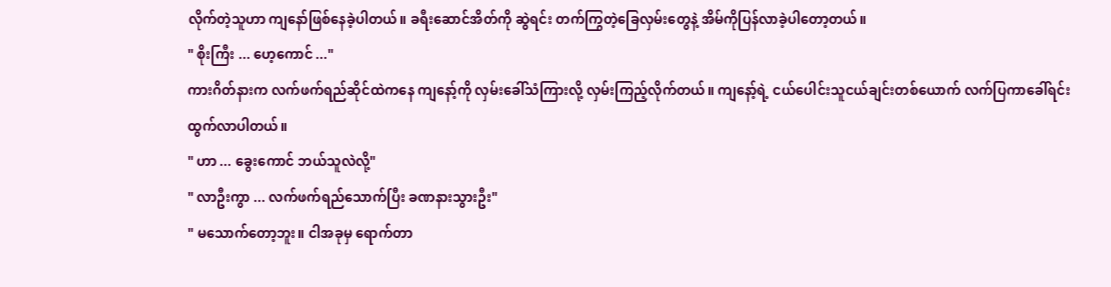လိုက်တဲ့သူဟာ ကျနော်ဖြစ်နေခဲ့ပါတယ်။ ခရီးဆောင်အိတ်ကို ဆွဲရင်း တက်ကြွတဲ့ခြေလှမ်းတွေနဲ့ အိမ်ကိုပြန်လာခဲ့ပါတော့တယ်။
" စိုးကြီး ... ဟေ့ကောင် ..."
ကားဂိတ်နားက လက်ဖက်ရည်ဆိုင်ထဲကနေ ကျနော့်ကို လှမ်းခေါ်သံကြားလို့ လှမ်းကြည့်လိုက်တယ်။ ကျနော့်ရဲ့ ငယ်ပေါင်းသူငယ်ချင်းတစ်ယောက် လက်ပြကာခေါ်ရင်း ထွက်လာပါတယ်။
" ဟာ ... ခွေးကောင် ဘယ်သူလဲလို့"
" လာဦးကွာ ... လက်ဖက်ရည်သောက်ပြီး ခဏနားသွားဦး"
" မသောက်တော့ဘူး။ ငါအခုမှ ရောက်တာ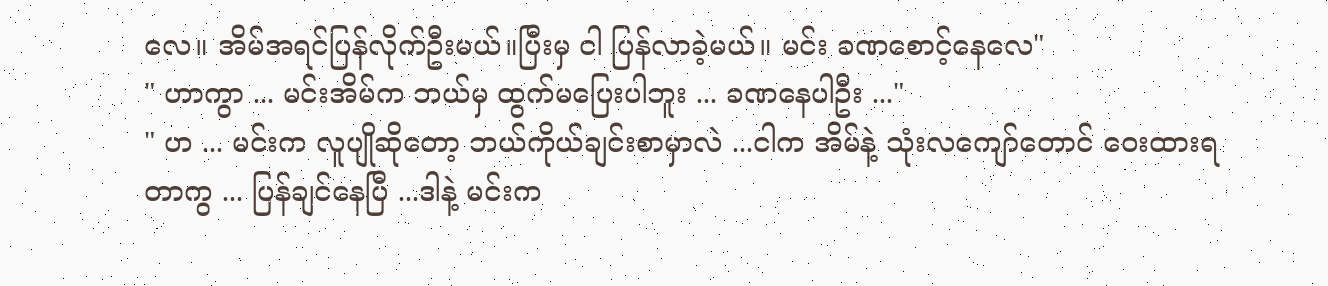လေ။ အိမ်အရင်ပြန်လိုက်ဦးမယ်။ပြီးမှ ငါ ပြန်လာခဲ့မယ်။ မင်း ခဏစောင့်နေလေ"
" ဟာကွာ ... မင်းအိမ်က ဘယ်မှ ထွက်မပြေးပါဘူး ... ခဏနေပါဦး ..."
" ဟ ... မင်းက လူပျိုဆိုတော့ ဘယ်ကိုယ်ချင်းစာမှာလဲ ...ငါက အိမ်နဲ့ သုံးလကျော်တောင် ဝေးထားရတာကွ ... ပြန်ချင်နေပြီ ...ဒါနဲ့ မင်းက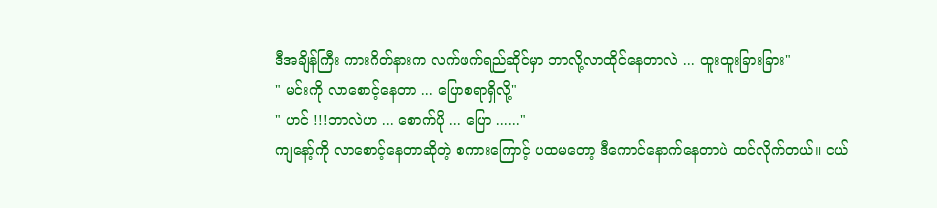ဒီအချိန်ကြီး ကားဂိတ်နားက လက်ဖက်ရည်ဆိုင်မှာ ဘာလို့လာထိုင်နေတာလဲ ... ထူးထူးခြားခြား"
" မင်းကို လာစောင့်နေတာ ... ပြောစရာရှိလို့"
" ဟင် !!!ဘာလဲဟ ... စောက်ပို ... ပြော ......"
ကျနော့်ကို လာစောင့်နေတာဆိုတဲ့ စကားကြောင့် ပထမတော့ ဒီကောင်နောက်နေတာပဲ ထင်လိုက်တယ်။ ငယ်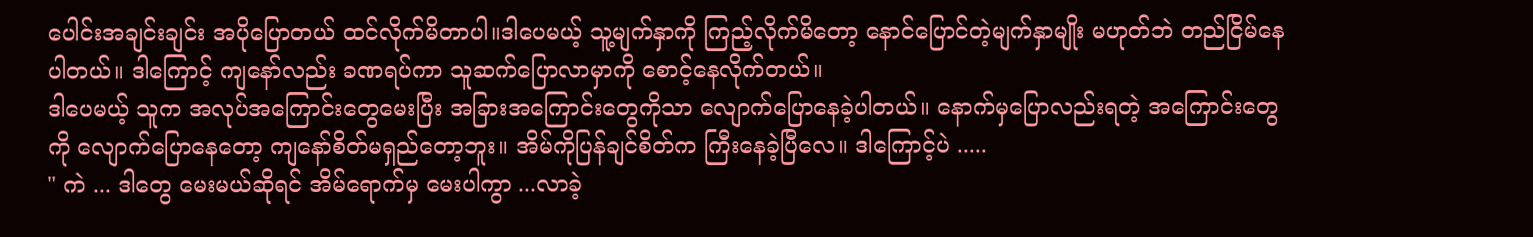ပေါင်းအချင်းချင်း အပိုပြောတယ် ထင်လိုက်မိတာပါ။ဒါပေမယ့် သူ့မျက်နှာကို ကြည့်လိုက်မိတော့ နောင်ပြောင်တဲ့မျက်နှာမျိုး မဟုတ်ဘဲ တည်ငြိမ်နေပါတယ်။ ဒါကြောင့် ကျနော်လည်း ခဏရပ်ကာ သူဆက်ပြောလာမှာကို စောင့်နေလိုက်တယ်။
ဒါပေမယ့် သူက အလုပ်အကြောင်းတွေမေးပြီး အခြားအကြောင်းတွေကိုသာ လျောက်ပြောနေခဲ့ပါတယ်။ နောက်မှပြောလည်းရတဲ့ အကြောင်းတွေကို လျောက်ပြောနေတော့ ကျနော်စိတ်မရှည်တော့ဘူး။ အိမ်ကိုပြန်ချင်စိတ်က ကြီးနေခဲ့ပြီလေ။ ဒါကြောင့်ပဲ .....
" ကဲ ... ဒါတွေ မေးမယ်ဆိုရင် အိမ်ရောက်မှ မေးပါကွာ ...လာခဲ့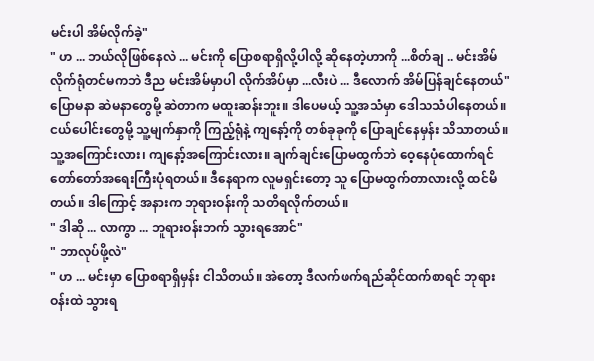မင်းပါ အိမ်လိုက်ခဲ့"
" ဟ ... ဘယ်လိုဖြစ်နေလဲ ... မင်းကို ပြောစရာရှိလို့ပါလို့ ဆိုနေတဲ့ဟာကို ...စိတ်ချ .. မင်းအိမ်လိုက်ရုံတင်မကဘဲ ဒီည မင်းအိမ်မှာပါ လိုက်အိပ်မှာ ...လီးပဲ ... ဒီလောက် အိမ်ပြန်ချင်နေတယ်"
ပြောမနာ ဆဲမနာတွေမို့ ဆဲတာက မထူးဆန်းဘူး။ ဒါပေမယ့် သူ့အသံမှာ ဒေါသသံပါနေတယ်။ ငယ်ပေါင်းတွေမို့ သူ့မျက်နှာကို ကြည့်ရုံနဲ့ ကျနော့်ကို တစ်ခုခုကို ပြောချင်နေမှန်း သိသာတယ်။သူ့အကြောင်းလား၊ ကျနော့်အကြောင်းလား။ ချက်ချင်းပြောမထွက်ဘဲ ဝေ့နေပုံထောက်ရင် တော်တော်အရေးကြီးပုံရတယ်။ ဒီနေရာက လူမရှင်းတော့ သူ ပြောမထွက်တာလားလို့ ထင်မိတယ်။ ဒါကြောင့် အနားက ဘုရားဝန်းကို သတိရလိုက်တယ်။
" ဒါဆို ... လာကွာ ... ဘူရားဝန်းဘက် သွားရအောင်"
" ဘာလုပ်ဖို့လဲ"
" ဟ ... မင်းမှာ ပြောစရာရှိမှန်း ငါသိတယ်။ အဲတော့ ဒီလက်ဖက်ရည်ဆိုင်ထက်စာရင် ဘုရားဝန်းထဲ သွားရ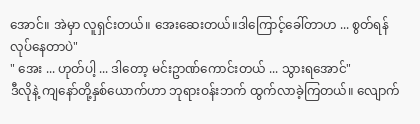အောင်။ အဲမှာ လူရှင်းတယ်။ အေးဆေးတယ်။ဒါကြောင့်ခေါ်တာဟ ... စွတ်ရန်လုပ်နေတာပဲ"
" အေး ... ဟုတ်ပါ့ ... ဒါတော့ မင်းဥာဏ်ကောင်းတယ် ... သွားရအောင်"
ဒီလိုနဲ့ ကျနော်တို့နှစ်ယောက်ဟာ ဘုရားဝန်းဘက် ထွက်လာခဲ့ကြတယ်။ လျောက်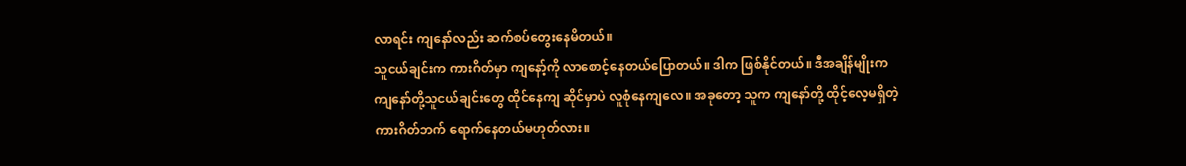လာရင်း ကျနော်လည်း ဆက်စပ်တွေးနေမိတယ်။
သူငယ်ချင်းက ကားဂိတ်မှာ ကျနော့်ကို လာစောင့်နေတယ်ပြောတယ်။ ဒါက ဖြစ်နိုင်တယ်။ ဒီအချိန်မျိုးက ကျနော်တို့သူငယ်ချင်းတွေ ထိုင်နေကျ ဆိုင်မှာပဲ လူစုံနေကျလေ။ အခုတော့ သူက ကျနော်တို့ ထိုင့်လေ့မရှိတဲ့ ကားဂိတ်ဘက် ရောက်နေတယ်မဟုတ်လား။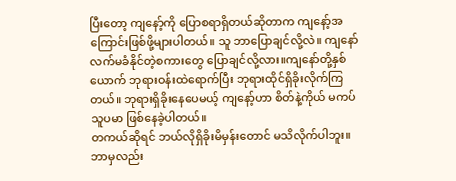ပြီးတော့ ကျနော့်ကို ပြောစရာရှိတယ်ဆိုတာက ကျနော့်အကြောင်းဖြစ်ဖို့များပါတယ်။ သူ ဘာပြောချင်လို့လဲ။ ကျနော် လက်မခံနိုင်တဲ့စကားတွေ ပြောချင်လို့လား။ကျနော်တို့နှစ်ယောက် ဘုရားဝန်းထဲရောက်ပြီး ဘုရားထိုင်ရှိခိုးလိုက်ကြတယ်။ ဘုရားရှိခိုးနေပေမယ့် ကျနော့်ဟာ စိတ်နဲ့ကိုယ် မကပ်သူပမာ ဖြစ်နေခဲ့ပါတယ်။
တကယ်ဆိုရင် ဘယ်လိုရှိခိုးမိမှန်းတောင် မသိလိုက်ပါဘူး။ ဘာမှလည်း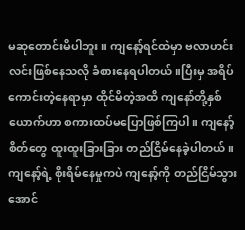မဆုတောင်းမိပါဘူး။ ကျနော့်ရင်ထဲမှာ ဗလာဟင်းလင်းဖြစ်နေသလို ခံစားနေရပါတယ်။ပြီးမှ အရိပ်ကောင်းတဲ့နေရာမှာ ထိုင်မိတဲ့အထိ ကျနော်တို့နှစ်ယောက်ဟာ စကားထပ်မပြောဖြစ်ကြပါ။ ကျနော့်စိတ်တွေ ထူးထူးခြားခြား တည်ငြိမ်နေခဲ့ပါတယ်။
ကျနော့်ရဲ့ စိုးရိမ်နေမှုကပဲ ကျနော့်ကို တည်ငြိမ်သွားအောင်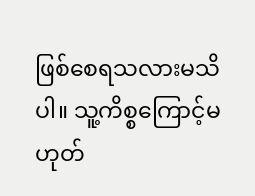ဖြစ်စေရသလားမသိပါ။ သူ့ကိစ္စကြောင့်မဟုတ်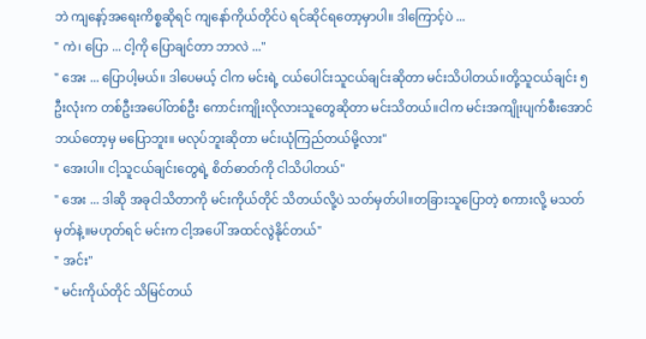ဘဲ ကျနော့်အရေးကိစ္စဆိုရင် ကျနော်ကိုယ်တိုင်ပဲ ရင်ဆိုင်ရတော့မှာပါ။ ဒါကြောင့်ပဲ ...
" ကဲ၊ ပြော ... ငါ့ကို ပြောချင်တာ ဘာလဲ ..."
" အေး ... ပြောပါ့မယ်။ ဒါပေမယ့် ငါက မင်းရဲ့ ငယ်ပေါင်းသူငယ်ချင်းဆိုတာ မင်းသိပါတယ်။တို့သူငယ်ချင်း ၅ ဦးလုံးက တစ်ဦးအပေါ်တစ်ဦး ကောင်းကျိုးလိုလားသူတွေဆိုတာ မင်းသိတယ်။ငါက မင်းအကျိုးပျက်စီးအောင် ဘယ်တော့မှ မပြောဘူး။ မလုပ်ဘူးဆိုတာ မင်းယုံကြည်တယ်မို့လား"
" အေးပါ။ ငါ့သူငယ်ချင်းတွေရဲ့ စိတ်ဓာတ်ကို ငါသိပါတယ်"
" အေး ... ဒါဆို အခုငါသိတာကို မင်းကိုယ်တိုင် သိတယ်လို့ပဲ သတ်မှတ်ပါ။တခြားသူပြောတဲ့ စကားလို့ မသတ်မှတ်နဲ့။မဟုတ်ရင် မင်းက ငါ့အပေါ် အထင်လွဲနိုင်တယ်"
" အင်း"
" မင်းကိုယ်တိုင် သိမြင်တယ်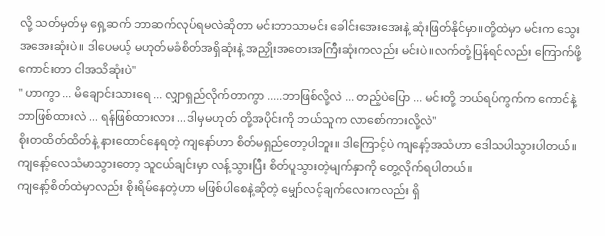လို့ သတ်မှတ်မှ ရှေ့ဆက် ဘာဆက်လုပ်ရမလဲဆိုတာ မင်းဘာသာမင်း ခေါင်းအေးအေးနဲ့ ဆုံးဖြတ်နိုင်မှာ။တို့ထဲမှာ မင်းက သွေးအအေးဆုံးပဲ။ ဒါပေမယ့် မဟုတ်မခံစိတ်အရှိဆုံးနဲ့ အညှိုးအတေးအကြီးဆုံးကလည်း မင်းပဲ။လက်တုံ့ပြန်ရင်လည်း ကြောက်ဖို့ကောင်းတာ ငါအသိဆုံးပဲ"
" ဟာကွာ ... မိချောင်းသားရေ ... လျှာရှည်လိုက်တာကွာ .....ဘာဖြစ်လို့လဲ ... တည့်ပဲပြော ... မင်းတို့ ဘယ်ရပ်ကွက်က ကောင်နဲ့ ဘာဖြစ်ထားလဲ ... ရန်ဖြစ်ထားလား ...ဒါမှမဟုတ် တို့အပိုင်းကို ဘယ်သူက လာစော်ကားလို့လဲ"
စိုးတထိတ်ထိတ်နဲ့ နားထောင်နေရတဲ့ ကျနော်ဟာ စိတ်မရှည်တော့ပါဘူး။ ဒါကြောင့်ပဲ ကျနော့်အသံဟာ ဒေါသပါသွားပါတယ်။ ကျနော့်လေသံမာသွားတော့ သူငယ်ချင်းမှာ လန့်သွားပြီး စိတ်ပူသွားတဲ့မျက်နှာကို တွေ့လိုက်ရပါတယ်။
ကျနော့်စိတ်ထဲမှာလည်း စိုးရိမ်နေတဲ့ဟာ မဖြစ်ပါစေနဲ့ဆိုတဲ့ မျှော်လင့်ချက်လေးကလည်း ရှိ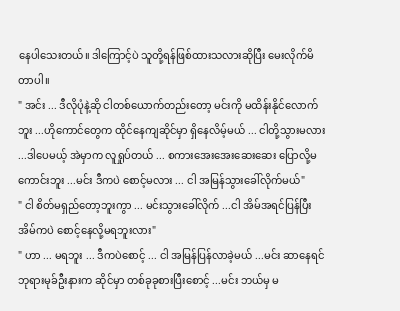နေပါသေးတယ်။ ဒါကြောင့်ပဲ သူတို့ရန်ဖြစ်ထားသလားဆိုပြီး မေးလိုက်မိတာပါ။
" အင်း ... ဒီလိုပုံနဲ့ဆို ငါတစ်ယောက်တည်းတော့ မင်းကို မထိန်းနိုင်လောက်ဘူး ...ဟိုကောင်တွေက ထိုင်နေကျဆိုင်မှာ ရှိနေလိမ့်မယ် ... ငါတို့သွားမလား ...ဒါပေမယ့် အဲမှာက လူရှုပ်တယ် ... စကားအေးအေးဆေးဆေး ပြောလို့မကောင်းဘူး ...မင်း ဒီကပဲ စောင့်မလား ... ငါ အမြန်သွားခေါ်လိုက်မယ်"
" ငါ စိတ်မရှည်တော့ဘူးကွာ ... မင်းသွားခေါ်လိုက် ...ငါ အိမ်အရင်ပြန်ပြီး အိမ်ကပဲ စောင့်နေလို့မရဘူးလား"
" ဟာ ... မရဘူး ... ဒီကပဲစောင့် ... ငါ အမြန်ပြန်လာခဲ့မယ် ...မင်း ဆာနေရင် ဘုရားမုခ်ဦးနားက ဆိုင်မှာ တစ်ခုခုစားပြီးစောင့် ...မင်း ဘယ်မှ မ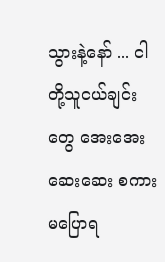သွားနဲ့နော် ... ငါတို့သူငယ်ချင်းတွေ အေးအေးဆေးဆေး စကားမပြောရ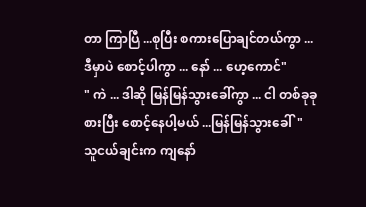တာ ကြာပြီ ...စုပြီး စကားပြောချင်တယ်ကွာ ... ဒီမှာပဲ စောင့်ပါကွာ ... နော် ... ဟေ့ကောင်"
" ကဲ ... ဒါဆို မြန်မြန်သွားခေါ်ကွာ ... ငါ တစ်ခုခုစားပြီး စောင့်နေပါ့မယ် ...မြန်မြန်သွားခေါ်"
သူငယ်ချင်းက ကျနော်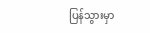ပြန်သွားမှာ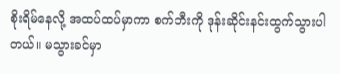စိုးရိမ်နေလို့ အထပ်ထပ်မှာကာ စက်ဘီးကို ဒုန်းဆိုင်းနင်းထွက်သွားပါတယ်။ မသွားခင်မှာ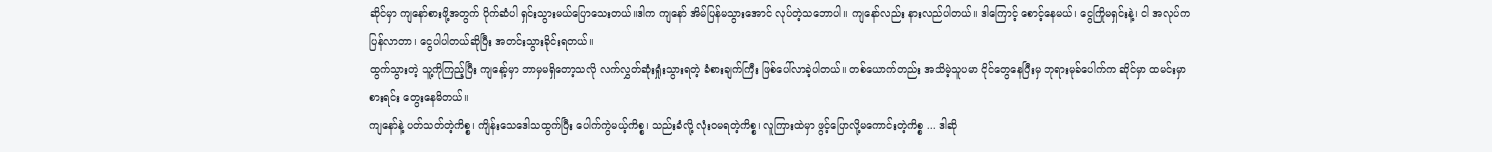ဆိုင်မှာ ကျနော်စားဖို့အတွက် ပိုက်ဆံပါ ရှင်းသွားမယ်ပြောသေးတယ်။ဒါက ကျနော် အိမ်ပြန်မသွားအောင် လုပ်တဲ့သဘောပါ။ ကျနော်လည်း နားလည်ပါတယ်။ ဒါကြောင့် စောင့်နေမယ်၊ ငွေကြိုမရှင်းနဲ့၊ ငါ အလုပ်ကပြန်လာတာ၊ ငွေပါပါတယ်ဆိုပြီး အတင်းသွားခိုင်းရတယ်။
ထွက်သွားတဲ့ သူ့ကိုကြည့်ပြီး ကျနော့်မှာ ဘာမှမရှိတော့သလို လက်လွှတ်ဆုံးရှုံးသွားရတဲ့ ခံစားချက်ကြီး ဖြစ်ပေါ်လာခဲ့ပါတယ်။ တစ်ယောက်တည်း အသိမဲ့သူပမာ ငိုင်တွေနေပြီးမှ ဘုရားမုခ်ပေါက်က ဆိုင်မှာ ထမင်းမှာစားရင်း တွေးနေမိတယ်။
ကျနော်နဲ့ ပတ်သတ်တဲ့ကိစ္စ၊ ကျိန်းသေဒေါသထွက်ပြီး ပေါက်ကွဲမယ့်ကိစ္စ၊ သည်းခံလို့ လုံးဝမရတဲ့ကိစ္စ၊ လူကြားထဲမှာ ဖွင့်ပြောလို့မကောင်းတဲ့ကိစ္စ ... ဒါဆို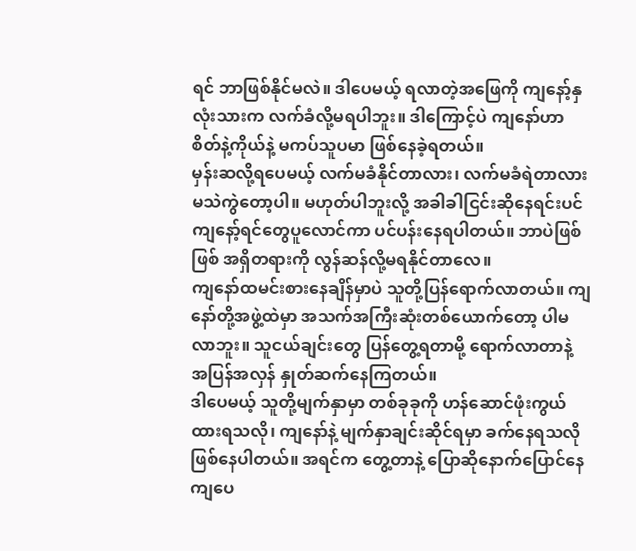ရင် ဘာဖြစ်နိုင်မလဲ။ ဒါပေမယ့် ရလာတဲ့အဖြေကို ကျနော့်နှလုံးသားက လက်ခံလို့မရပါဘူး။ ဒါကြောင့်ပဲ ကျနော်ဟာ စိတ်နဲ့ကိုယ်နဲ့ မကပ်သူပမာ ဖြစ်နေခဲ့ရတယ်။
မှန်းဆလို့ရပေမယ့် လက်မခံနိုင်တာလား၊ လက်မခံရဲတာလား မသဲကွဲတော့ပါ။ မဟုတ်ပါဘူးလို့ အခါခါငြင်းဆိုနေရင်းပင် ကျနော့်ရင်တွေပူလောင်ကာ ပင်ပန်းနေရပါတယ်။ ဘာပဲဖြစ်ဖြစ် အရှိတရားကို လွန်ဆန်လို့မရနိုင်တာလေ။
ကျနော်ထမင်းစားနေချိန်မှာပဲ သူတို့ပြန်ရောက်လာတယ်။ ကျနော်တို့အဖွဲ့ထဲမှာ အသက်အကြီးဆုံးတစ်ယောက်တော့ ပါမလာဘူး။ သူငယ်ချင်းတွေ ပြန်တွေ့ရတာမို့ ရောက်လာတာနဲ့ အပြန်အလှန် နှုတ်ဆက်နေကြတယ်။
ဒါပေမယ့် သူတို့မျက်နှာမှာ တစ်ခုခုကို ဟန်ဆောင်ဖုံးကွယ်ထားရသလို၊ ကျနော်နဲ့ မျက်နှာချင်းဆိုင်ရမှာ ခက်နေရသလို ဖြစ်နေပါတယ်။ အရင်က တွေ့တာနဲ့ ပြောဆိုနောက်ပြောင်နေကျပေ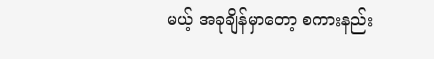မယ့် အခုချိန်မှာတော့ စကားနည်း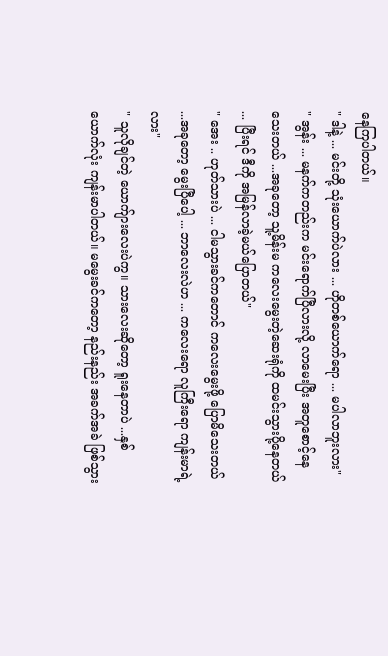နေကြပါတယ်။
" ဒါနဲ့ ... မင်းတို့ သုံးယောက်ပဲလား ... ဟိုတစ်ယောက်ရော ... မပါလာဘူးလား"
" အွန်း ... မနက်ကတည်းက မင်းရောက်ပြီလားလို့ လာမေးပြီး အတူစောင့်နေသေးတယ် ...အခုတော့ သူ့မိန်းမ ကလေးမွေးတဲ့ဆေးရုံကို ထမင်းသွားပို့နေတယ် ... ပြီးရင် ဒီကို အမြန်လာခဲ့မယ်ပြောတယ်"
" အေး .. ဟုတ်သားပဲ ... ငါမသွားခင်ကတောင် ကလေးမွေးဖို့ ပြောမိသေးတယ် ...အခုတော့ မွေးပြီပေါ့ ... ဘာလေးလဲဟ ... ကလေးရော လူကြီးရော ကျန်းမာရဲ့လား"
" သူလိုချင်တဲ့ ယောက်ျားလေးပဲကွ။ သားလေးဆိုတော့ ရူးနေတာပဲ ...နှစ်ယောက်လုံး ကျန်းမာပါတယ်။ မမွေးခင်ကတော့ နည်းနည်း အခက်အခဲ ဖြစ်သွား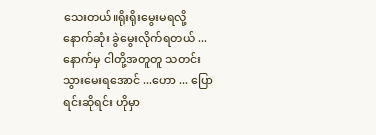သေးတယ်။ရိုးရိုးမွေးမရလို့ နောက်ဆုံး ခွဲမွေးလိုက်ရတယ် ... နောက်မှ ငါတို့အတူတူ သတင်းသွားမေးရအောင် ...ဟော ... ပြောရင်းဆိုရင်း ဟိုမှာ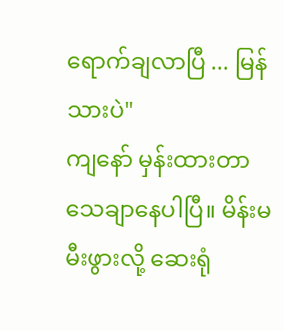ရောက်ချလာပြီ ... မြန်သားပဲ"
ကျနော် မှန်းထားတာ သေချာနေပါပြီ။ မိန်းမ မီးဖွားလို့ ဆေးရုံ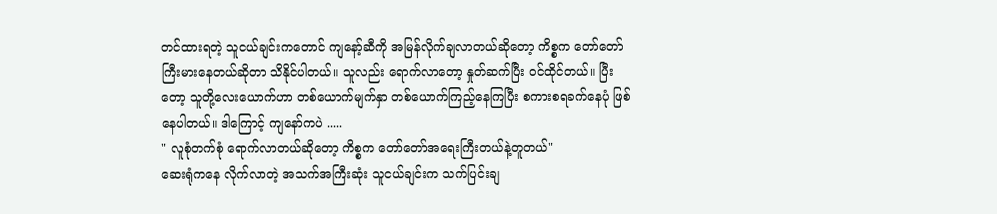တင်ထားရတဲ့ သူငယ်ချင်းကတောင် ကျနော့်ဆီကို အမြန်လိုက်ချလာတယ်ဆိုတော့ ကိစ္စက တော်တော်ကြီးမားနေတယ်ဆိုတာ သိနိုင်ပါတယ်။ သူလည်း ရောက်လာတော့ နှုတ်ဆက်ပြီး ဝင်ထိုင်တယ်။ ပြီးတော့ သူတို့လေးယောက်ဟာ တစ်ယောက်မျက်နှာ တစ်ယောက်ကြည့်နေကြပြီး စကားစရခက်နေပုံ ဖြစ်နေပါတယ်။ ဒါကြောင့် ကျနော်ကပဲ .....
" လူစုံတက်စုံ ရောက်လာတယ်ဆိုတော့ ကိစ္စက တော်တော်အရေးကြီးတယ်နဲ့တူတယ်"
ဆေးရုံကနေ လိုက်လာတဲ့ အသက်အကြီးဆုံး သူငယ်ချင်းက သက်ပြင်းချ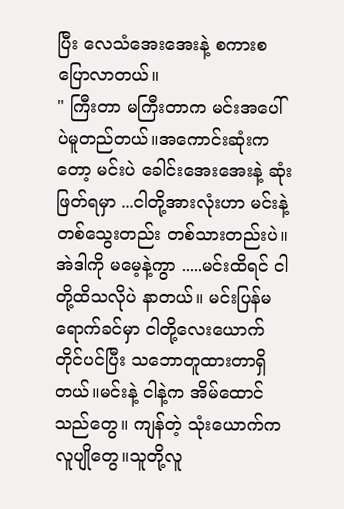ပြီး လေသံအေးအေးနဲ့ စကားစပြောလာတယ်။
" ကြီးတာ မကြီးတာက မင်းအပေါ်ပဲမူတည်တယ်။အကောင်းဆုံးကတော့ မင်းပဲ ခေါင်းအေးအေးနဲ့ ဆုံးဖြတ်ရမှာ ...ငါတို့အားလုံးဟာ မင်းနဲ့ တစ်သွေးတည်း တစ်သားတည်းပဲ။ အဲဒါကို မမေ့နဲ့ကွာ .....မင်းထိရင် ငါတို့ထိသလိုပဲ နာတယ်။ မင်းပြန်မရောက်ခင်မှာ ငါတို့လေးယောက် တိုင်ပင်ပြီး သဘောတူထားတာရှိတယ်။မင်းနဲ့ ငါနဲ့က အိမ်ထောင်သည်တွေ။ ကျန်တဲ့ သုံးယောက်က လူပျိုတွေ။သူတို့လူ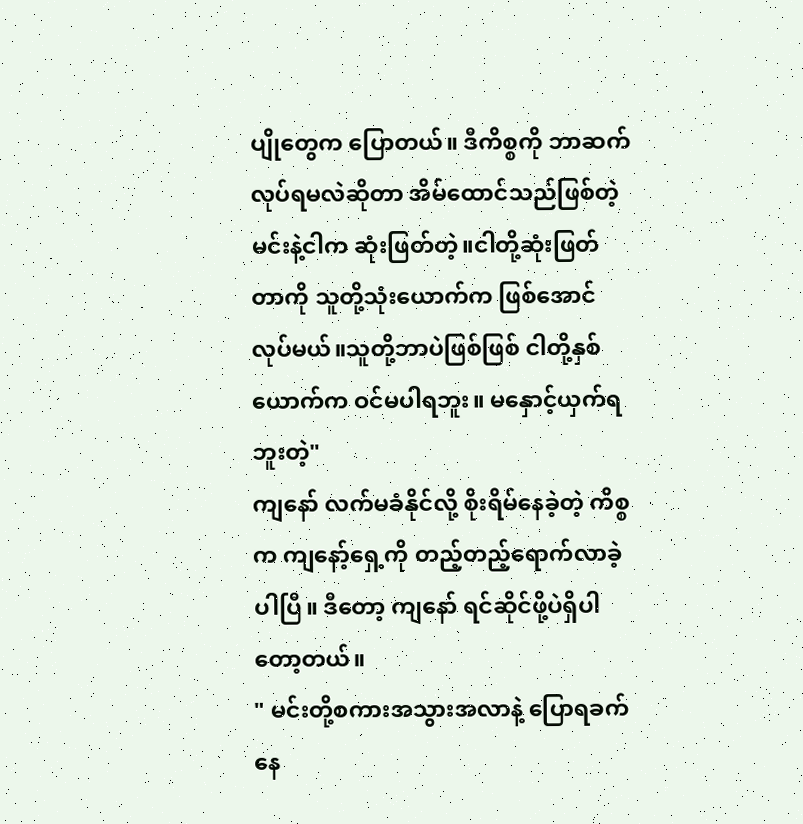ပျိုတွေက ပြောတယ်။ ဒီကိစ္စကို ဘာဆက်လုပ်ရမလဲဆိုတာ အိမ်ထောင်သည်ဖြစ်တဲ့ မင်းနဲ့ငါက ဆုံးဖြတ်တဲ့။ငါတို့ဆုံးဖြတ်တာကို သူတို့သုံးယောက်က ဖြစ်အောင် လုပ်မယ်။သူတို့ဘာပဲဖြစ်ဖြစ် ငါတို့နှစ်ယောက်က ဝင်မပါရဘူး။ မနှောင့်ယှက်ရဘူးတဲ့"
ကျနော် လက်မခံနိုင်လို့ စိုးရိမ်နေခဲ့တဲ့ ကိစ္စက ကျနော့်ရှေ့ကို တည့်တည့်ရောက်လာခဲ့ပါပြီ။ ဒီတော့ ကျနော် ရင်ဆိုင်ဖို့ပဲရှိပါတော့တယ်။
" မင်းတို့စကားအသွားအလာနဲ့ ပြောရခက်နေ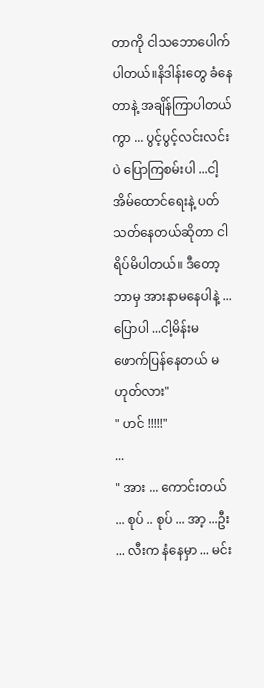တာကို ငါသဘောပေါက်ပါတယ်။နိဒါန်းတွေ ခံနေတာနဲ့ အချိန်ကြာပါတယ်ကွာ ... ပွင့်ပွင့်လင်းလင်းပဲ ပြောကြစမ်းပါ ...ငါ့အိမ်ထောင်ရေးနဲ့ ပတ်သတ်နေတယ်ဆိုတာ ငါရိပ်မိပါတယ်။ ဒီတော့ ဘာမှ အားနာမနေပါနဲ့ ... ပြောပါ ...ငါ့မိန်းမ ဖောက်ပြန်နေတယ် မဟုတ်လား"
" ဟင် !!!!!"
...
" အား ... ကောင်းတယ် ... စုပ် .. စုပ် ... အာ့ ...ဦး ... လီးက နံနေမှာ ... မင်း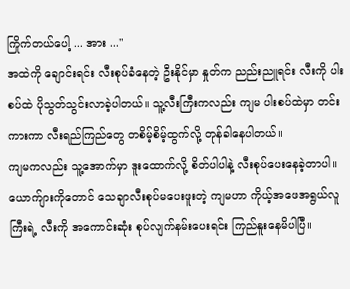ကြိုက်တယ်ပေါ့ ... အား ..."
အထဲကို ချောင်းရင်း လီးစုပ်ခံနေတဲ့ ဦးနိုင်မှာ နှုတ်က ညည်းညူရင်း လီးကို ပါးစပ်ထဲ ပိုသွတ်သွင်းလာခဲ့ပါတယ်။ သူ့လီးကြီးကလည်း ကျမ ပါးစပ်ထဲမှာ တင်းကားကာ လီးရည်ကြည်တွေ တစိမ့်စိမ့်ထွက်လို့ တုန်ခါနေပါတယ်။
ကျမကလည်း သူ့အောက်မှာ ဒူးထောက်လို့ စိတ်ပါပါနဲ့ လီးစုပ်ပေးနေခဲ့တာပါ။ ယောက်ျားကိုတောင် သေချာလီးစုပ်မပေးဖူးတဲ့ ကျမဟာ ကိုယ့်အဖေအရွယ်လူကြီးရဲ့ လီးကို အကောင်းဆုံး စုပ်လျက်နမ်းပေးရင်း ကြည်နူးနေမိပါပြီ။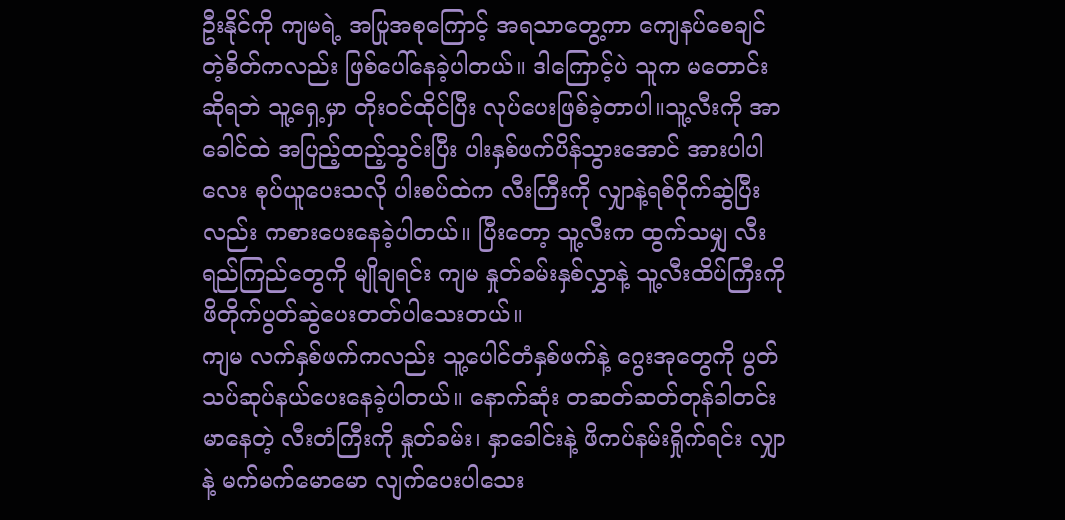ဦးနိုင်ကို ကျမရဲ့ အပြုအစုကြောင့် အရသာတွေ့ကာ ကျေနပ်စေချင်တဲ့စိတ်ကလည်း ဖြစ်ပေါ်နေခဲ့ပါတယ်။ ဒါကြောင့်ပဲ သူက မတောင်းဆိုရဘဲ သူ့ရှေ့မှာ တိုးဝင်ထိုင်ပြီး လုပ်ပေးဖြစ်ခဲ့တာပါ။သူ့လီးကို အာခေါင်ထဲ အပြည့်ထည့်သွင်းပြီး ပါးနှစ်ဖက်ပိန်သွားအောင် အားပါပါလေး စုပ်ယူပေးသလို ပါးစပ်ထဲက လီးကြီးကို လျှာနဲ့ရစ်ဝိုက်ဆွဲပြီးလည်း ကစားပေးနေခဲ့ပါတယ်။ ပြီးတော့ သူ့လီးက ထွက်သမျှ လီးရည်ကြည်တွေကို မျိုချရင်း ကျမ နှုတ်ခမ်းနှစ်လွှာနဲ့ သူ့လီးထိပ်ကြီးကို ဖိတိုက်ပွတ်ဆွဲပေးတတ်ပါသေးတယ်။
ကျမ လက်နှစ်ဖက်ကလည်း သူ့ပေါင်တံနှစ်ဖက်နဲ့ ဂွေးအုတွေကို ပွတ်သပ်ဆုပ်နယ်ပေးနေခဲ့ပါတယ်။ နောက်ဆုံး တဆတ်ဆတ်တုန်ခါတင်းမာနေတဲ့ လီးတံကြီးကို နှုတ်ခမ်း၊ နှာခေါင်းနဲ့ ဖိကပ်နမ်းရှိုက်ရင်း လျှာနဲ့ မက်မက်မောမော လျက်ပေးပါသေး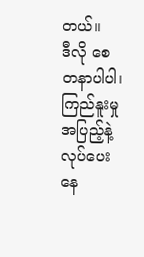တယ်။
ဒီလို စေတနာပါပါ၊ ကြည်နူးမှုအပြည့်နဲ့ လုပ်ပေးနေ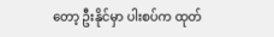တော့ ဦးနိုင်မှာ ပါးစပ်က ထုတ်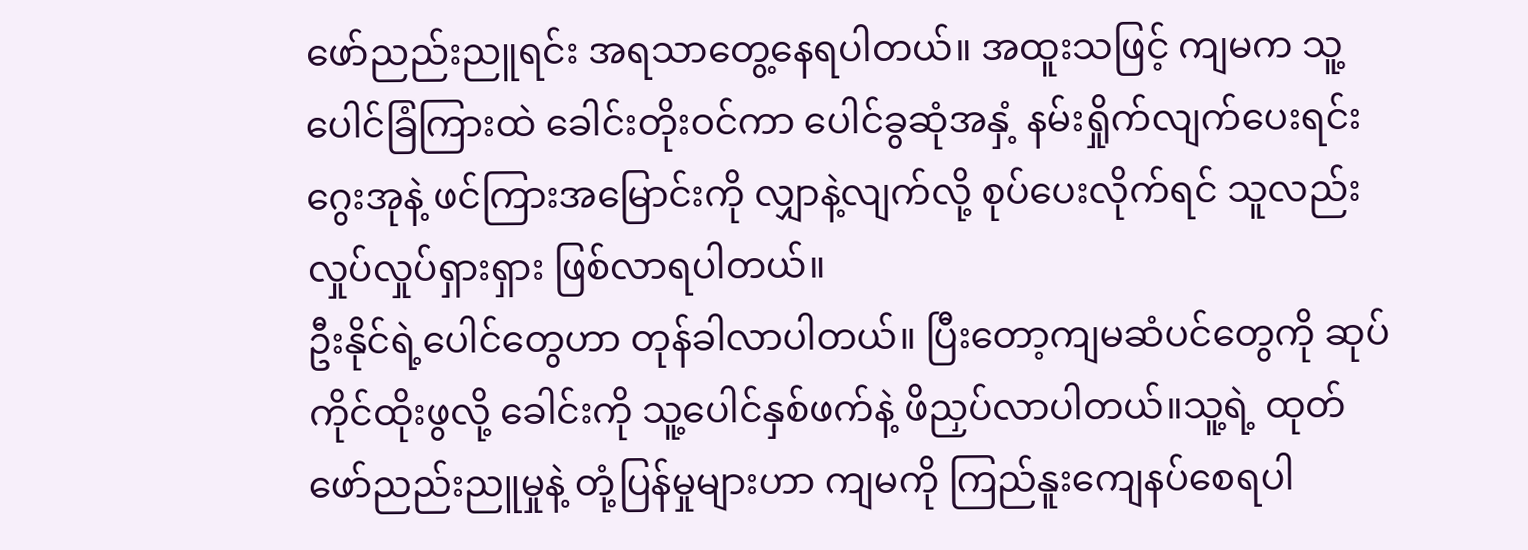ဖော်ညည်းညူရင်း အရသာတွေ့နေရပါတယ်။ အထူးသဖြင့် ကျမက သူ့ပေါင်ခြံကြားထဲ ခေါင်းတိုးဝင်ကာ ပေါင်ခွဆုံအနှံ့ နမ်းရှိုက်လျက်ပေးရင်း ဂွေးအုနဲ့ ဖင်ကြားအမြောင်းကို လျှာနဲ့လျက်လို့ စုပ်ပေးလိုက်ရင် သူလည်း လှုပ်လှုပ်ရှားရှား ဖြစ်လာရပါတယ်။
ဦးနိုင်ရဲ့ပေါင်တွေဟာ တုန်ခါလာပါတယ်။ ပြီးတော့ကျမဆံပင်တွေကို ဆုပ်ကိုင်ထိုးဖွလို့ ခေါင်းကို သူ့ပေါင်နှစ်ဖက်နဲ့ ဖိညှပ်လာပါတယ်။သူ့ရဲ့ ထုတ်ဖော်ညည်းညူမှုနဲ့ တုံ့ပြန်မှုများဟာ ကျမကို ကြည်နူးကျေနပ်စေရပါ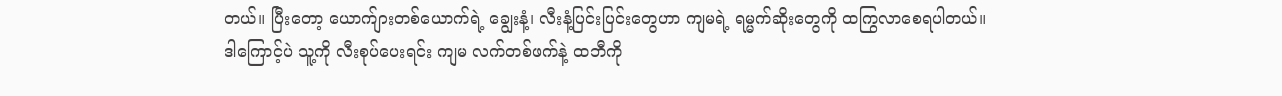တယ်။ ပြီးတော့ ယောက်ျားတစ်ယောက်ရဲ့ ချွေးနံ့၊ လီးနံ့ပြင်းပြင်းတွေဟာ ကျမရဲ့ ရမ္မက်ဆိုးတွေကို ထကြွလာစေရပါတယ်။
ဒါကြောင့်ပဲ သူ့ကို လီးစုပ်ပေးရင်း ကျမ လက်တစ်ဖက်နဲ့ ထဘီကို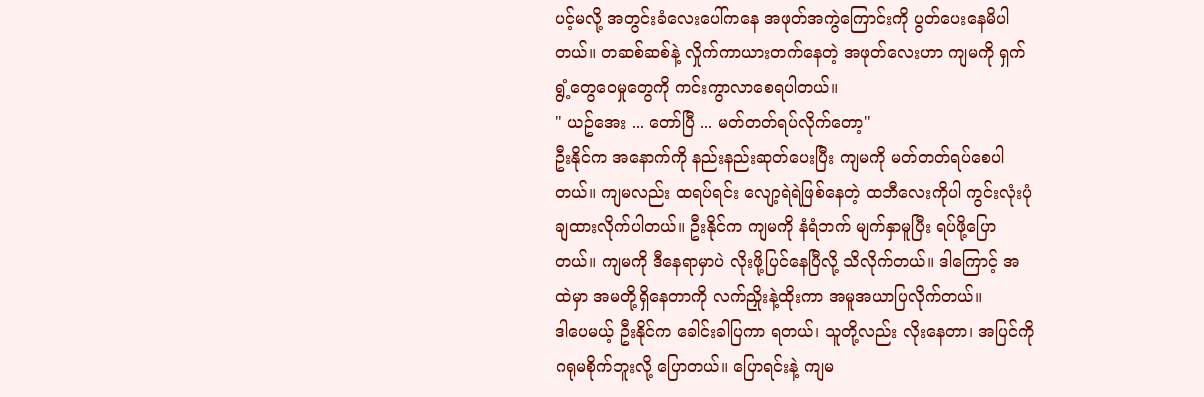ပင့်မလို့ အတွင်းခံလေးပေါ်ကနေ အဖုတ်အကွဲကြောင်းကို ပွတ်ပေးနေမိပါတယ်။ တဆစ်ဆစ်နဲ့ လှိုက်ကာယားတက်နေတဲ့ အဖုတ်လေးဟာ ကျမကို ရှက်ရွံ့တွေဝေမှုတွေကို ကင်းကွာလာစေရပါတယ်။
" ယဥ်အေး ... တော်ပြီ ... မတ်တတ်ရပ်လိုက်တော့"
ဦးနိုင်က အနောက်ကို နည်းနည်းဆုတ်ပေးပြီး ကျမကို မတ်တတ်ရပ်စေပါတယ်။ ကျမလည်း ထရပ်ရင်း လျော့ရဲရဲဖြစ်နေတဲ့ ထဘီလေးကိုပါ ကွင်းလုံးပုံချထားလိုက်ပါတယ်။ ဦးနိုင်က ကျမကို နံရံဘက် မျက်နှာမူပြီး ရပ်ဖို့ပြောတယ်။ ကျမကို ဒီနေရာမှာပဲ လိုးဖို့ပြင်နေပြီလို့ သိလိုက်တယ်။ ဒါကြောင့် အထဲမှာ အမတို့ရှိနေတာကို လက်ညှိုးနဲ့ထိုးကာ အမူအယာပြလိုက်တယ်။
ဒါပေမယ့် ဦးနိုင်က ခေါင်းခါပြကာ ရတယ်၊ သူတို့လည်း လိုးနေတာ၊ အပြင်ကို ဂရုမစိုက်ဘူးလို့ ပြောတယ်။ ပြောရင်းနဲ့ ကျမ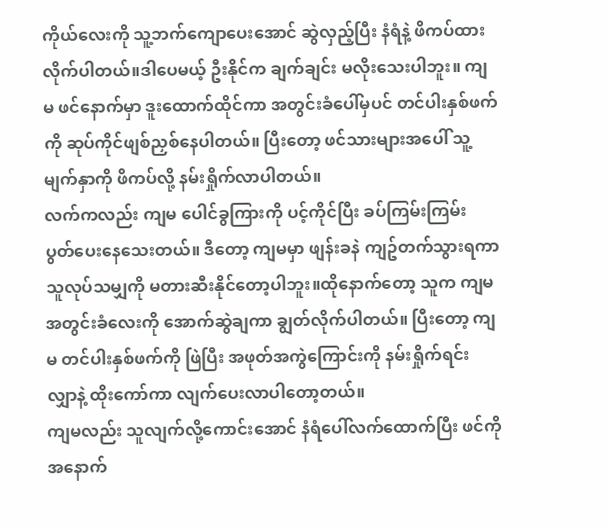ကိုယ်လေးကို သူ့ဘက်ကျောပေးအောင် ဆွဲလှည့်ပြီး နံရံနဲ့ ဖိကပ်ထားလိုက်ပါတယ်။ဒါပေမယ့် ဦးနိုင်က ချက်ချင်း မလိုးသေးပါဘူး။ ကျမ ဖင်နောက်မှာ ဒူးထောက်ထိုင်ကာ အတွင်းခံပေါ်မှပင် တင်ပါးနှစ်ဖက်ကို ဆုပ်ကိုင်ဖျစ်ညှစ်နေပါတယ်။ ပြီးတော့ ဖင်သားများအပေါ် သူ့မျက်နှာကို ဖိကပ်လို့ နမ်းရှိုက်လာပါတယ်။
လက်ကလည်း ကျမ ပေါင်ခွကြားကို ပင့်ကိုင်ပြီး ခပ်ကြမ်းကြမ်း ပွတ်ပေးနေသေးတယ်။ ဒီတော့ ကျမမှာ ဖျန်းခနဲ ကျဥ်တက်သွားရကာ သူလုပ်သမျှကို မတားဆီးနိုင်တော့ပါဘူး။ထိုနောက်တော့ သူက ကျမအတွင်းခံလေးကို အောက်ဆွဲချကာ ချွတ်လိုက်ပါတယ်။ ပြီးတော့ ကျမ တင်ပါးနှစ်ဖက်ကို ဖြဲပြီး အဖုတ်အကွဲကြောင်းကို နမ်းရှိုက်ရင်း လျှာနဲ့ ထိုးကော်ကာ လျက်ပေးလာပါတော့တယ်။
ကျမလည်း သူလျက်လို့ကောင်းအောင် နံရံပေါ်လက်ထောက်ပြီး ဖင်ကို အနောက်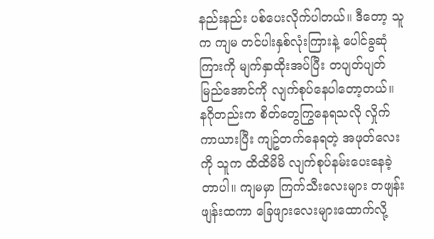နည်းနည်း ပစ်ပေးလိုက်ပါတယ်။ ဒီတော့ သူက ကျမ တင်ပါးနှစ်လုံးကြားနဲ့ ပေါင်ခွဆုံကြားကို မျက်နှာထိုးအပ်ပြီး တပျတ်ပျတ်မြည်အောင်ကို လျက်စုပ်နေပါတော့တယ်။
နဂိုတည်းက စိတ်တွေကြွနေရသလို လှိုက်ကာယားပြီး ကျဥ်တက်နေရတဲ့ အဖုတ်လေးကို သူက ထိထိမိမိ လျက်စုပ်နမ်းပေးနေခဲ့တာပါ။ ကျမမှာ ကြက်သီးလေးများ တဖျန်းဖျန်းထကာ ခြေဖျားလေးများထောက်လို့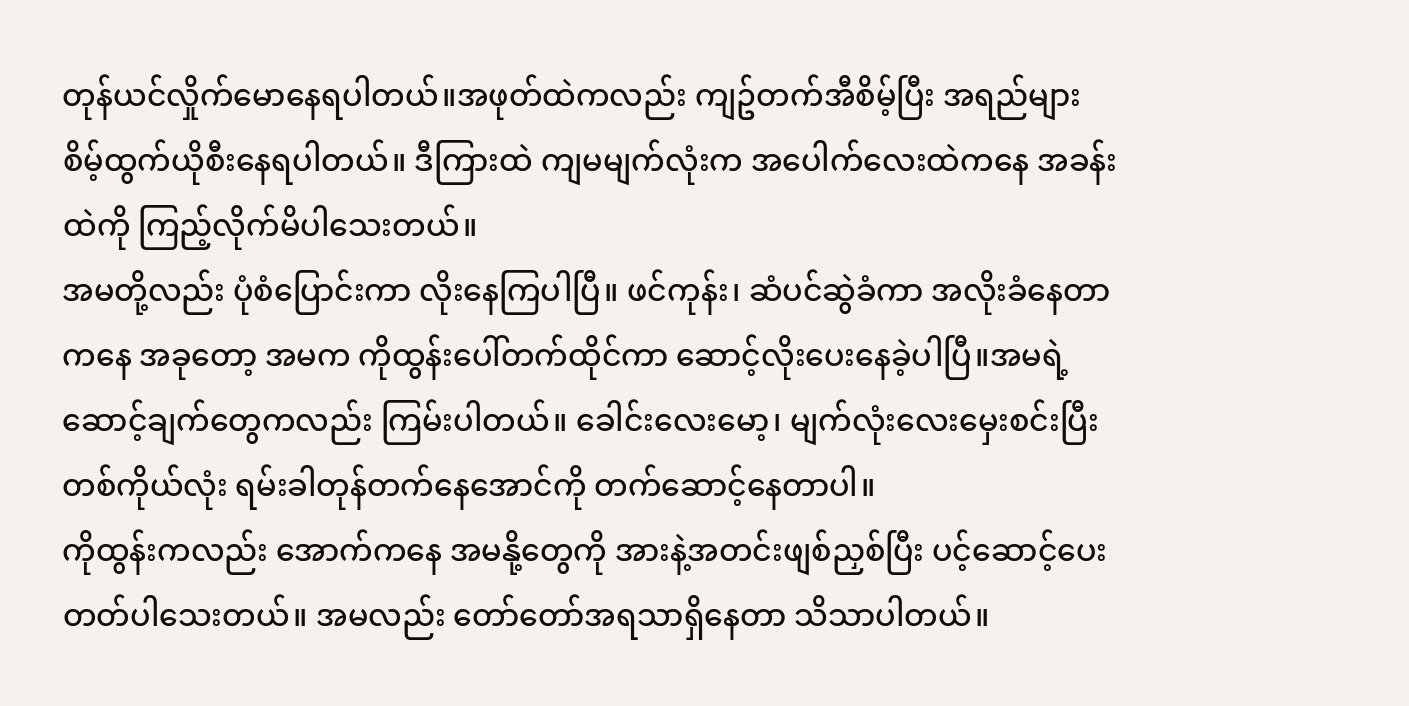တုန်ယင်လှိုက်မောနေရပါတယ်။အဖုတ်ထဲကလည်း ကျဥ်တက်အီစိမ့်ပြီး အရည်များ စိမ့်ထွက်ယိုစီးနေရပါတယ်။ ဒီကြားထဲ ကျမမျက်လုံးက အပေါက်လေးထဲကနေ အခန်းထဲကို ကြည့်လိုက်မိပါသေးတယ်။
အမတို့လည်း ပုံစံပြောင်းကာ လိုးနေကြပါပြီ။ ဖင်ကုန်း၊ ဆံပင်ဆွဲခံကာ အလိုးခံနေတာကနေ အခုတော့ အမက ကိုထွန်းပေါ်တက်ထိုင်ကာ ဆောင့်လိုးပေးနေခဲ့ပါပြီ။အမရဲ့ဆောင့်ချက်တွေကလည်း ကြမ်းပါတယ်။ ခေါင်းလေးမော့၊ မျက်လုံးလေးမှေးစင်းပြီး တစ်ကိုယ်လုံး ရမ်းခါတုန်တက်နေအောင်ကို တက်ဆောင့်နေတာပါ။
ကိုထွန်းကလည်း အောက်ကနေ အမနို့တွေကို အားနဲ့အတင်းဖျစ်ညှစ်ပြီး ပင့်ဆောင့်ပေးတတ်ပါသေးတယ်။ အမလည်း တော်တော်အရသာရှိနေတာ သိသာပါတယ်။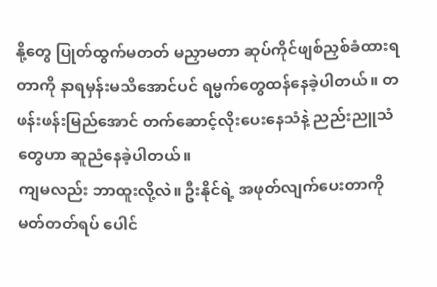နို့တွေ ပြုတ်ထွက်မတတ် မညှာမတာ ဆုပ်ကိုင်ဖျစ်ညှစ်ခံထားရတာကို နာရမှန်းမသိအောင်ပင် ရမ္မက်တွေထန်နေခဲ့ပါတယ်။ တဖန်းဖန်းမြည်အောင် တက်ဆောင့်လိုးပေးနေသံနဲ့ ညည်းညူသံတွေဟာ ဆူညံနေခဲ့ပါတယ်။
ကျမလည်း ဘာထူးလို့လဲ။ ဦးနိုင်ရဲ့ အဖုတ်လျက်ပေးတာကို မတ်တတ်ရပ် ပေါင်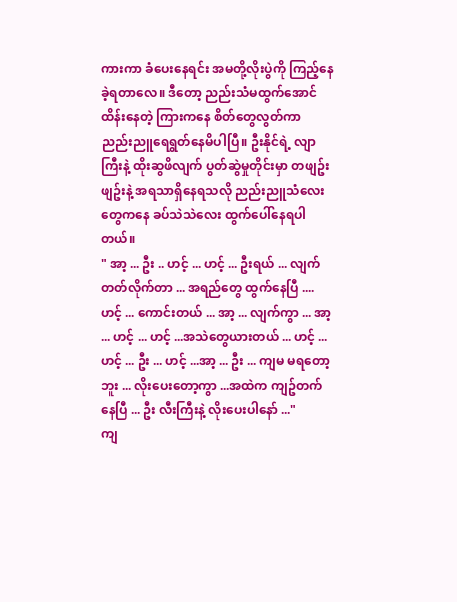ကားကာ ခံပေးနေရင်း အမတို့လိုးပွဲကို ကြည့်နေခဲ့ရတာလေ။ ဒီတော့ ညည်းသံမထွက်အောင် ထိန်းနေတဲ့ ကြားကနေ စိတ်တွေလွတ်ကာ ညည်းညူရေရွတ်နေမိပါပြီ။ ဦးနိုင်ရဲ့ လျာကြီးနဲ့ ထိုးဆွဖိလျက် ပွတ်ဆွဲမှုတိုင်းမှာ တဖျဥ်းဖျဥ်းနဲ့ အရသာရှိနေရသလို ညည်းညူသံလေးတွေကနေ ခပ်သဲသဲလေး ထွက်ပေါ်နေရပါတယ်။
" အာ့ ... ဦး .. ဟင့် ... ဟင့် ... ဦးရယ် ... လျက်တတ်လိုက်တာ ... အရည်တွေ ထွက်နေပြီ .... ဟင့် ... ကောင်းတယ် ... အာ့ ... လျက်ကွာ ... အာ့ ... ဟင့် ... ဟင့် ...အသဲတွေယားတယ် ... ဟင့် ... ဟင့် ... ဦး ... ဟင့် ...အာ့ ... ဦး ... ကျမ မရတော့ဘူး ... လိုးပေးတော့ကွာ ...အထဲက ကျဥ်တက်နေပြီ ... ဦး လီးကြီးနဲ့ လိုးပေးပါနော် ..."
ကျ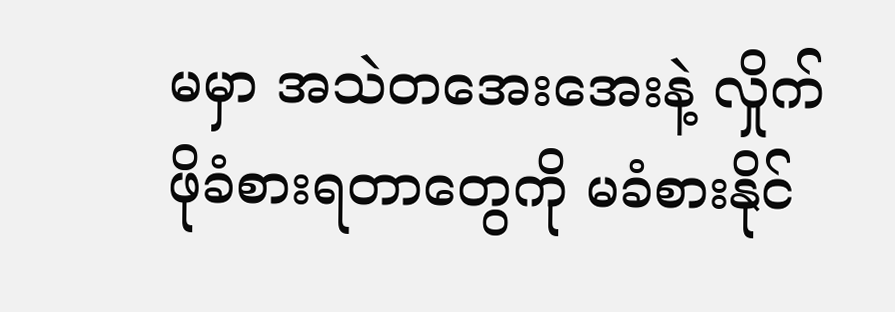မမှာ အသဲတအေးအေးနဲ့ လှိုက်ဖိုခံစားရတာတွေကို မခံစားနိုင်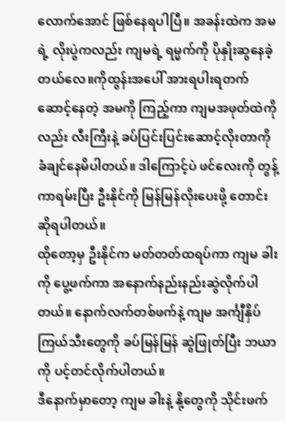လောက်အောင် ဖြစ်နေရပါပြီ။ အခန်းထဲက အမရဲ့ လိုးပွဲကလည်း ကျမရဲ့ ရမ္မက်ကို ပိုနှိုးဆွနေခဲ့တယ်လေ။ကိုထွန်းအပေါ် အားရပါးရတက်ဆောင့်နေတဲ့ အမကို ကြည့်ကာ ကျမအဖုတ်ထဲကိုလည်း လီးကြီးနဲ့ ခပ်ပြင်းပြင်းဆောင့်လိုးတာကို ခံချင်နေမိပါတယ်။ ဒါကြောင့်ပဲ ဖင်လေးကို တွန့်ကာရမ်းပြီး ဦးနိုင်ကို မြန်မြန်လိုးပေးဖို့ တောင်းဆိုရပါတယ်။
ထိုတော့မှ ဦးနိုင်က မတ်တတ်ထရပ်ကာ ကျမ ခါးကို ပွေ့ဖက်ကာ အနောက်နည်းနည်းဆွဲလိုက်ပါတယ်။ နောက်လက်တစ်ဖက်နဲ့ ကျမ အင်္ကျီနှိပ်ကြယ်သီးတွေကို ခပ်မြန်မြန် ဆွဲဖြုတ်ပြီး ဘယာကို ပင့်တင်လိုက်ပါတယ်။
ဒီနောက်မှာတော့ ကျမ ခါးနဲ့ နို့တွေကို သိုင်းဖက်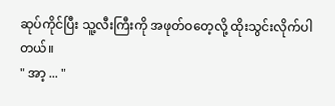ဆုပ်ကိုင်ပြီး သူ့လီးကြီးကို အဖုတ်ဝတေ့လို့ ထိုးသွင်းလိုက်ပါတယ်။
" အာ့ ... "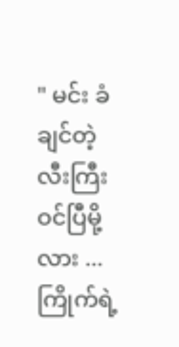" မင်း ခံချင်တဲ့ လီးကြီး ဝင်ပြီမို့လား ... ကြိုက်ရဲ့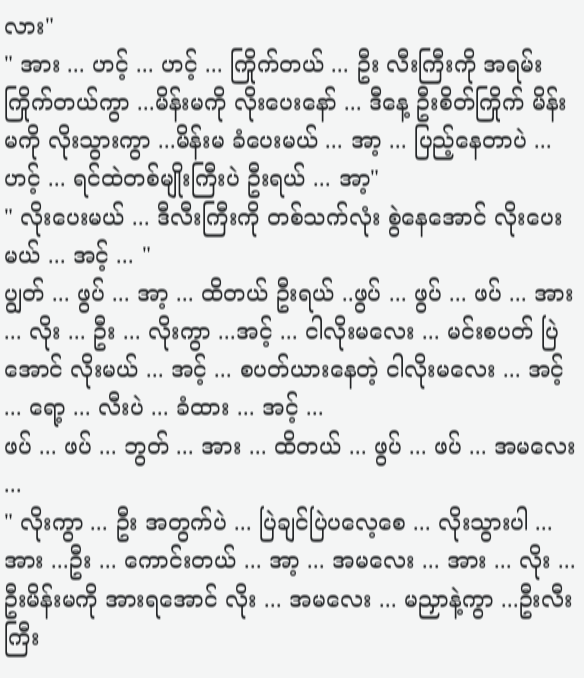လား"
" အား ... ဟင့် ... ဟင့် ... ကြိုက်တယ် ... ဦး လီးကြီးကို အရမ်းကြိုက်တယ်ကွာ ...မိန်းမကို လိုးပေးနော် ... ဒီနေ့ ဦးစိတ်ကြိုက် မိန်းမကို လိုးသွားကွာ ...မိန်းမ ခံပေးမယ် ... အာ့ ... ပြည့်နေတာပဲ ... ဟင့် ... ရင်ထဲတစ်မျိုးကြီးပဲ ဦးရယ် ... အာ့"
" လိုးပေးမယ် ... ဒီလီးကြီးကို တစ်သက်လုံး စွဲနေအောင် လိုးပေးမယ် ... အင့် ... "
ပျွတ် ... ဖွပ် ... အာ့ ... ထိတယ် ဦးရယ် ..ဖွပ် ... ဖွပ် ... ဖပ် ... အား ... လိုး ... ဦး ... လိုးကွာ ...အင့် ... ငါလိုးမလေး ... မင်းစပတ် ပြဲအောင် လိုးမယ် ... အင့် ... စပတ်ယားနေတဲ့ ငါလိုးမလေး ... အင့် ... ရော့ ... လီးပဲ ... ခံထား ... အင့် ...
ဖပ် ... ဖပ် ... ဘွတ် ... အား ... ထိတယ် ... ဖွပ် ... ဖပ် ... အမလေး ...
" လိုးကွာ ... ဦး အတွက်ပဲ ... ပြဲချင်ပြဲပလေ့စေ ... လိုးသွားပါ ... အား ...ဦး ... ကောင်းတယ် ... အာ့ ... အမလေး ... အား ... လိုး ... ဦးမိန်းမကို အားရအောင် လိုး ... အမလေး ... မညှာနဲ့ကွာ ...ဦးလီးကြီး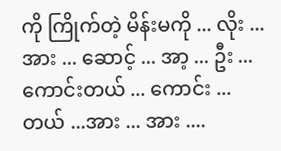ကို ကြိုက်တဲ့ မိန်းမကို ... လိုး ... အား ... ဆောင့် ... အာ့ ... ဦး ... ကောင်းတယ် ... ကောင်း ... တယ် ...အား ... အား ....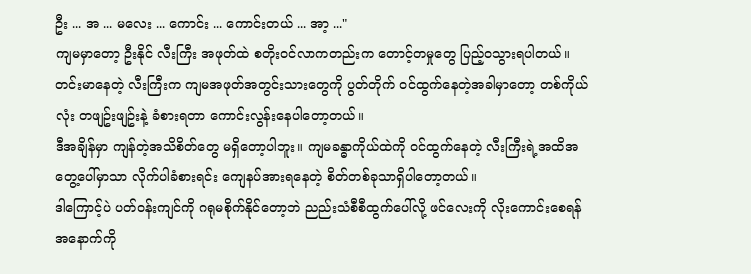ဦး ... အ ... မလေး ... ကောင်း ... ကောင်းတယ် ... အာ့ ..."
ကျမမှာတော့ ဦးနိုင် လီးကြီး အဖုတ်ထဲ စတိုးဝင်လာကတည်းက တောင့်တမှုတွေ ပြည့်ဝသွားရပါတယ်။ တင်းမာနေတဲ့ လီးကြီးက ကျမအဖုတ်အတွင်းသားတွေကို ပွတ်တိုက် ဝင်ထွက်နေတဲ့အခါမှာတော့ တစ်ကိုယ်လုံး တဖျဥ်းဖျဥ်းနဲ့ ခံစားရတာ ကောင်းလွန်းနေပါတော့တယ်။
ဒီအချိန်မှာ ကျန်တဲ့အသိစိတ်တွေ မရှိတော့ပါဘူး။ ကျမခန္ဓာကိုယ်ထဲကို ဝင်ထွက်နေတဲ့ လီးကြီးရဲ့အထိအတွေ့ပေါ်မှာသာ လိုက်ပါခံစားရင်း ကျေနပ်အားရနေတဲ့ စိတ်တစ်ခုသာရှိပါတော့တယ်။
ဒါကြောင့်ပဲ ပတ်ဝန်းကျင်ကို ဂရုမစိုက်နိုင်တော့ဘဲ ညည်းသံစီစီထွက်ပေါ်လို့ ဖင်လေးကို လိုးကောင်းစေရန် အနောက်ကို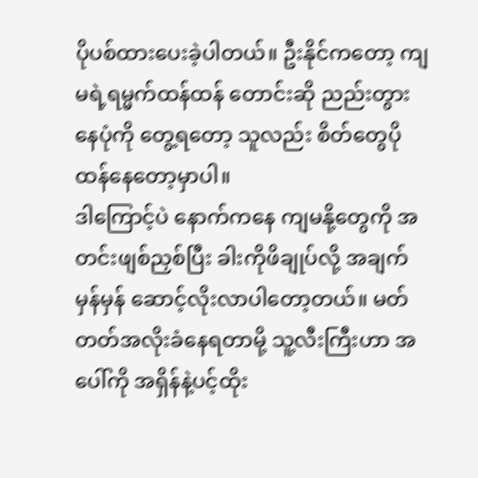ပိုပစ်ထားပေးခဲ့ပါတယ်။ ဦးနိုင်ကတော့ ကျမရဲ့ရမ္မက်ထန်ထန် တောင်းဆို ညည်းတွားနေပုံကို တွေ့ရတော့ သူလည်း စိတ်တွေပိုထန်နေတော့မှာပါ။
ဒါကြောင့်ပဲ နောက်ကနေ ကျမနို့တွေကို အတင်းဖျစ်ညှစ်ပြီး ခါးကိုဖိချုပ်လို့ အချက်မှန်မှန် ဆောင့်လိုးလာပါတော့တယ်။ မတ်တတ်အလိုးခံနေရတာမို့ သူ့လီးကြီးဟာ အပေါ်ကို အရှိန်နဲ့ပင့်ထိုး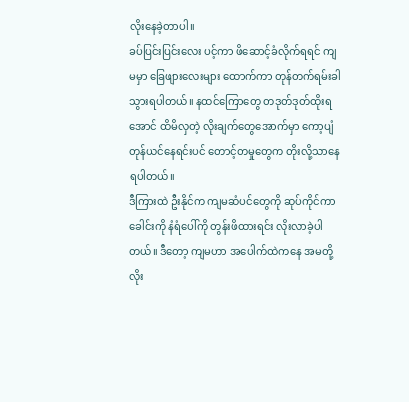လိုးနေခဲ့တာပါ။
ခပ်ပြင်းပြင်းလေး ပင့်ကာ ဖိဆောင့်ခံလိုက်ရရင် ကျမမှာ ခြေဖျားလေးများ ထောက်ကာ တုန်တက်ရမ်းခါသွားရပါတယ်။ နထင်ကြောတွေ တဒုတ်ဒုတ်ထိုးရအောင် ထိမိလှတဲ့ လိုးချက်တွေအောက်မှာ ကော့ပျံတုန်ယင်နေရင်းပင် တောင့်တမှုတွေက တိုးလို့သာနေရပါတယ်။
ဒီကြားထဲ ဦးနိုင်က ကျမဆံပင်တွေကို ဆုပ်ကိုင်ကာ ခေါင်းကို နံရံပေါ်ကို တွန်းဖိထားရင်း လိုးလာခဲ့ပါတယ်။ ဒီတော့ ကျမဟာ အပေါက်ထဲကနေ အမတို့လိုး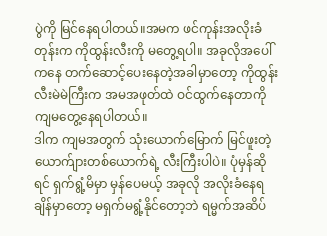ပွဲကို မြင်နေရပါတယ်။အမက ဖင်ကုန်းအလိုးခံတုန်းက ကိုထွန်းလီးကို မတွေ့ရပါ။ အခုလိုအပေါ်ကနေ တက်ဆောင့်ပေးနေတဲ့အခါမှာတော့ ကိုထွန်းလီးမဲမဲကြီးက အမအဖုတ်ထဲ ဝင်ထွက်နေတာကို ကျမတွေ့နေရပါတယ်။
ဒါက ကျမအတွက် သုံးယောက်မြောက် မြင်ဖူးတဲ့ ယောက်ျားတစ်ယောက်ရဲ့ လီးကြီးပါပဲ။ ပုံမှန်ဆိုရင် ရှက်ရွံ့မိမှာ မှန်ပေမယ့် အခုလို အလိုးခံနေရချိန်မှာတော့ မရှက်မရွံ့နိုင်တော့ဘဲ ရမ္မက်အဆိပ်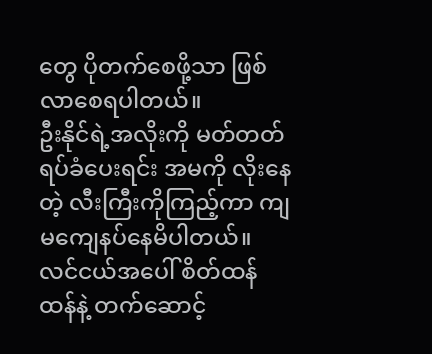တွေ ပိုတက်စေဖို့သာ ဖြစ်လာစေရပါတယ်။
ဦးနိုင်ရဲ့အလိုးကို မတ်တတ်ရပ်ခံပေးရင်း အမကို လိုးနေတဲ့ လီးကြီးကိုကြည့်ကာ ကျမကျေနပ်နေမိပါတယ်။ လင်ငယ်အပေါ် စိတ်ထန်ထန်နဲ့ တက်ဆောင့်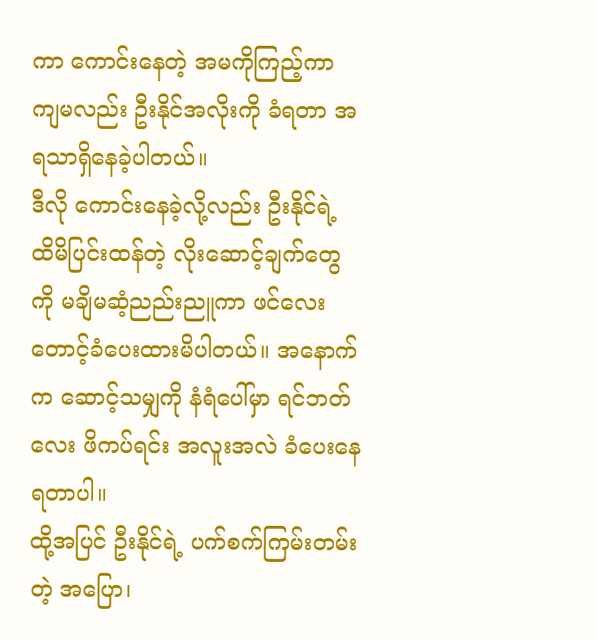ကာ ကောင်းနေတဲ့ အမကိုကြည့်ကာ ကျမလည်း ဦးနိုင်အလိုးကို ခံရတာ အရသာရှိနေခဲ့ပါတယ်။
ဒီလို ကောင်းနေခဲ့လို့လည်း ဦးနိုင်ရဲ့ ထိမိပြင်းထန်တဲ့ လိုးဆောင့်ချက်တွေကို မချိမဆံ့ညည်းညူကာ ဖင်လေးတောင့်ခံပေးထားမိပါတယ်။ အနောက်က ဆောင့်သမျှကို နံရံပေါ်မှာ ရင်ဘတ်လေး ဖိကပ်ရင်း အလူးအလဲ ခံပေးနေရတာပါ။
ထို့အပြင် ဦးနိုင်ရဲ့ ပက်စက်ကြမ်းတမ်းတဲ့ အပြော၊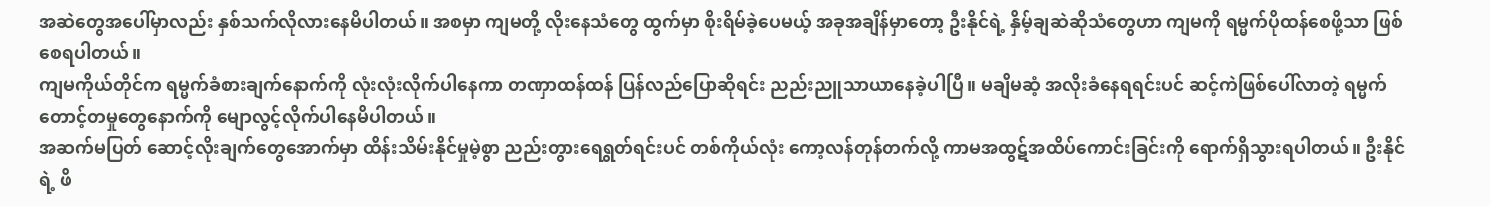အဆဲတွေအပေါ်မှာလည်း နှစ်သက်လိုလားနေမိပါတယ်။ အစမှာ ကျမတို့ လိုးနေသံတွေ ထွက်မှာ စိုးရိမ်ခဲ့ပေမယ့် အခုအချိန်မှာတော့ ဦးနိုင်ရဲ့ နှိမ့်ချဆဲဆိုသံတွေဟာ ကျမကို ရမ္မက်ပိုထန်စေဖို့သာ ဖြစ်စေရပါတယ်။
ကျမကိုယ်တိုင်က ရမ္မက်ခံစားချက်နောက်ကို လုံးလုံးလိုက်ပါနေကာ တဏှာထန်ထန် ပြန်လည်ပြောဆိုရင်း ညည်းညူသာယာနေခဲ့ပါပြီ။ မချိမဆံ့ အလိုးခံနေရရင်းပင် ဆင့်ကဲဖြစ်ပေါ်လာတဲ့ ရမ္မက်တောင့်တမှုတွေနောက်ကို မျောလွင့်လိုက်ပါနေမိပါတယ်။
အဆက်မပြတ် ဆောင့်လိုးချက်တွေအောက်မှာ ထိန်းသိမ်းနိုင်မှုမဲ့စွာ ညည်းတွားရေရွတ်ရင်းပင် တစ်ကိုယ်လုံး ကော့လန်တုန်တက်လို့ ကာမအထွဋ်အထိပ်ကောင်းခြင်းကို ရောက်ရှိသွားရပါတယ်။ ဦးနိုင်ရဲ့ ဖိ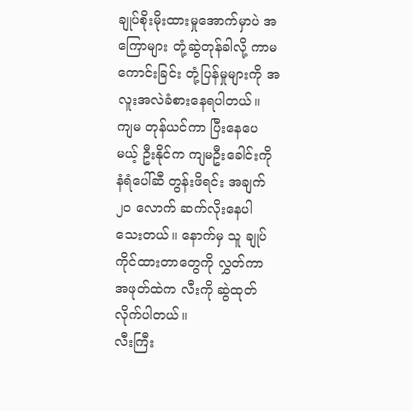ချုပ်စိုးမိုးထားမှုအောက်မှာပဲ အကြောများ တုံ့ဆွဲတုန်ခါလို့ ကာမကောင်းခြင်း တုံ့ပြန်မှုများကို အလူးအလဲခံစားနေရပါတယ်။
ကျမ တုန်ယင်ကာ ပြီးနေပေမယ့် ဦးနိုင်က ကျမဦးခေါင်းကို နံရံပေါ်ဆီ တွန်းဖိရင်း အချက်၂၀ လောက် ဆက်လိုးနေပါသေးတယ်။ နောက်မှ သူ ချုပ်ကိုင်ထားတာတွေကို လွှတ်ကာ အဖုတ်ထဲက လီးကို ဆွဲထုတ်လိုက်ပါတယ်။
လီးကြီး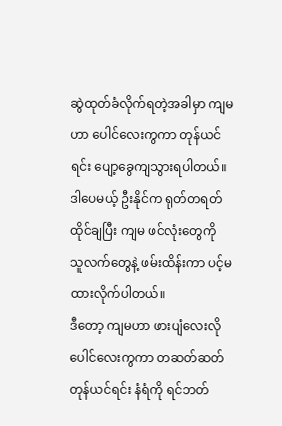ဆွဲထုတ်ခံလိုက်ရတဲ့အခါမှာ ကျမဟာ ပေါင်လေးကွကာ တုန်ယင်ရင်း ပျော့ခွေကျသွားရပါတယ်။ ဒါပေမယ့် ဦးနိုင်က ရုတ်တရတ်ထိုင်ချပြီး ကျမ ဖင်လုံးတွေကို သူလက်တွေနဲ့ ဖမ်းထိန်းကာ ပင့်မထားလိုက်ပါတယ်။
ဒီတော့ ကျမဟာ ဖားပျံလေးလို ပေါင်လေးကွကာ တဆတ်ဆတ်တုန်ယင်ရင်း နံရံကို ရင်ဘတ်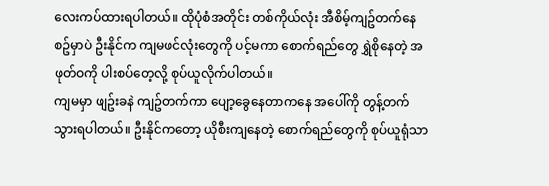လေးကပ်ထားရပါတယ်။ ထိုပုံစံအတိုင်း တစ်ကိုယ်လုံး အီစိမ့်ကျဥ်တက်နေစဥ်မှာပဲ ဦးနိုင်က ကျမဖင်လုံးတွေကို ပင့်မကာ စောက်ရည်တွေ ရွှဲစိုနေတဲ့ အဖုတ်ဝကို ပါးစပ်တေ့လို့ စုပ်ယူလိုက်ပါတယ်။
ကျမမှာ ဖျဥ်းခနဲ ကျဥ်တက်ကာ ပျော့ခွေနေတာကနေ အပေါ်ကို တွန့်တက်သွားရပါတယ်။ ဦးနိုင်ကတော့ ယိုစီးကျနေတဲ့ စောက်ရည်တွေကို စုပ်ယူရုံသာ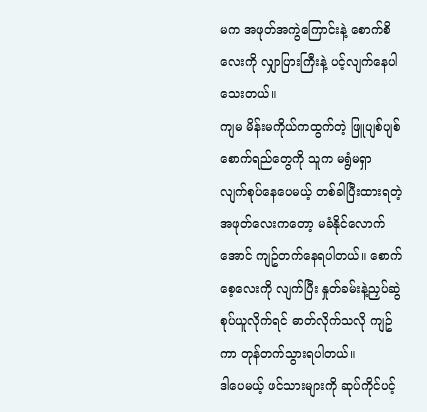မက အဖုတ်အကွဲကြောင်းနဲ့ စောက်စိလေးကို လျှာပြားကြီးနဲ့ ပင့်လျက်နေပါသေးတယ်။
ကျမ မိန်းမကိုယ်ကထွက်တဲ့ ဖြူပျစ်ပျစ်စောက်ရည်တွေကို သူက မရွံမရှာ လျက်စုပ်နေပေမယ့် တစ်ခါပြီးထားရတဲ့ အဖုတ်လေးကတော့ မခံနိုင်လောက်အောင် ကျဥ်တက်နေရပါတယ်။ စောက်စေ့လေးကို လျက်ပြီး နှုတ်ခမ်းနဲ့ညှပ်ဆွဲစုပ်ယူလိုက်ရင် ဓာတ်လိုက်သလို ကျဥ်ကာ တုန်တက်သွားရပါတယ်။
ဒါပေမယ့် ဖင်သားများကို ဆုပ်ကိုင်ပင့်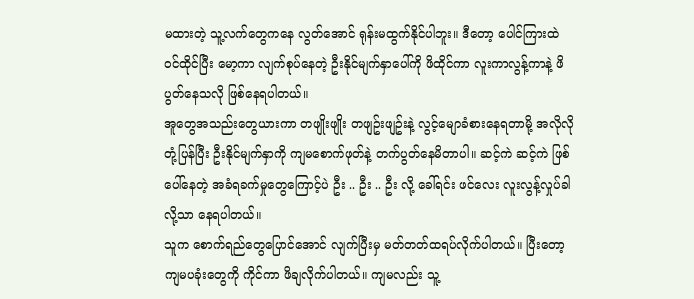မထားတဲ့ သူ့လက်တွေကနေ လွတ်အောင် ရုန်းမထွက်နိုင်ပါဘူး။ ဒီတော့ ပေါင်ကြားထဲ ဝင်ထိုင်ပြီး မော့ကာ လျက်စုပ်နေတဲ့ ဦးနိုင်မျက်နှာပေါ်ကို ဖိထိုင်ကာ လူးကာလွန့်ကာနဲ့ ဖိပွတ်နေသလို ဖြစ်နေရပါတယ်။
အူတွေအသည်းတွေယားကာ တဖျိုးဖျိုး တဖျဥ်းဖျဥ်းနဲ့ လွင့်မျောခံစားနေရတာမို့ အလိုလိုတုံ့ပြန်ပြီး ဦးနိုင်မျက်နှာကို ကျမစောက်ဖုတ်နဲ့ တက်ပွတ်နေမိတာပါ။ ဆင့်ကဲ ဆင့်ကဲ ဖြစ်ပေါ်နေတဲ့ အခံရခက်မှုတွေကြောင့်ပဲ ဦး .. ဦး .. ဦး လို့ ခေါ်ရင်း ဖင်လေး လူးလွန့်လှုပ်ခါလို့သာ နေရပါတယ်။
သူက စောက်ရည်တွေပြောင်အောင် လျက်ပြီးမှ မတ်တတ်ထရပ်လိုက်ပါတယ်။ ပြီးတော့ ကျမပခုံးတွေကို ကိုင်ကာ ဖိချလိုက်ပါတယ်။ ကျမလည်း သူ့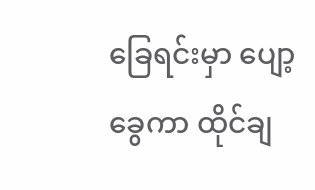ခြေရင်းမှာ ပျော့ခွေကာ ထိုင်ချ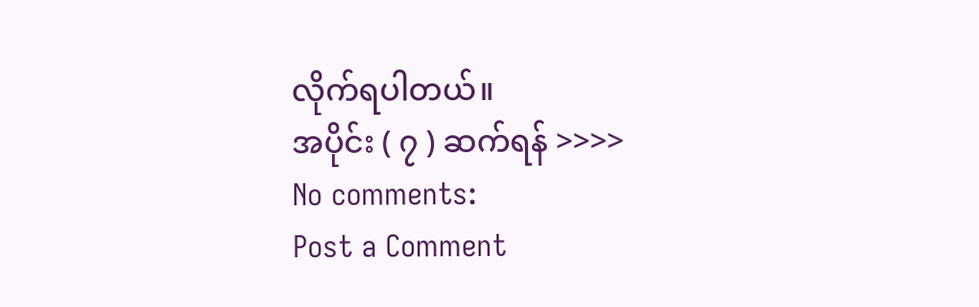လိုက်ရပါတယ်။
အပိုင်း ( ၇ ) ဆက်ရန် >>>>
No comments:
Post a Comment